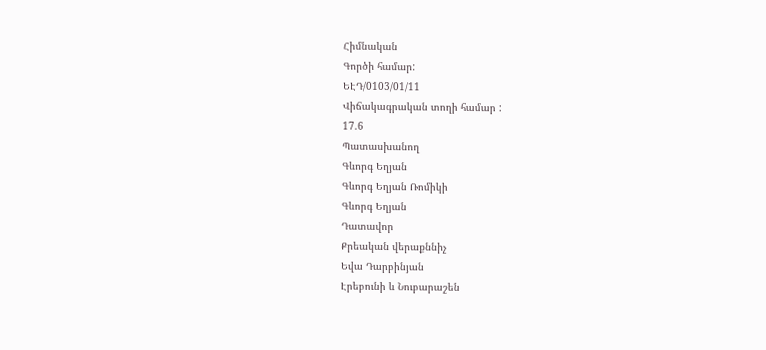Հիմնական
Գործի համար:
ԵԷԴ/0103/01/11
Վիճակագրական տողի համար :
17.6
Պատասխանող
Գևորգ Եղյան
Գևորգ Եղյան Ռոմիկի
Գևորգ Եղյան
Դատավոր
Քրեական վերաքննիչ
Եվա Դարբինյան
Էրեբունի և Նուբարաշեն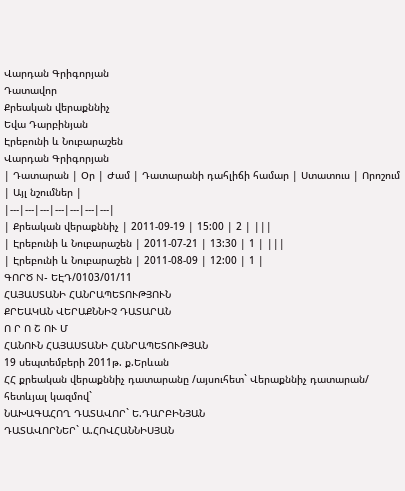Վարդան Գրիգորյան
Դատավոր
Քրեական վերաքննիչ
Եվա Դարբինյան
Էրեբունի և Նուբարաշեն
Վարդան Գրիգորյան
| Դատարան | Օր | Ժամ | Դատարանի դահլիճի համար | Ստատուս | Որոշում | Այլ նշումներ |
|---|---|---|---|---|---|---|
| Քրեական վերաքննիչ | 2011-09-19 | 15:00 | 2 | |||
| Էրեբունի և Նուբարաշեն | 2011-07-21 | 13:30 | 1 | |||
| Էրեբունի և Նուբարաշեն | 2011-08-09 | 12:00 | 1 |
ԳՈՐԾ N- ԵԷԴ/0103/01/11
ՀԱՅԱՍՏԱՆԻ ՀԱՆՐԱՊԵՏՈՒԹՅՈՒՆ
ՔՐԵԱԿԱՆ ՎԵՐԱՔՆՆԻՉ ԴԱՏԱՐԱՆ
Ո Ր Ո Շ ՈՒ Մ
ՀԱՆՈՒՆ ՀԱՅԱՍՏԱՆԻ ՀԱՆՐԱՊԵՏՈՒԹՅԱՆ
19 սեպտեմբերի 2011թ. ք.Երևան
ՀՀ քրեական վերաքննիչ դատարանը /այսուհետ` Վերաքննիչ դատարան/
հետևյալ կազմով`
ՆԱԽԱԳԱՀՈՂ ԴԱՏԱՎՈՐ` Ե.ԴԱՐԲԻՆՅԱՆ
ԴԱՏԱՎՈՐՆԵՐ` Ա.ՀՈՎՀԱՆՆԻՍՅԱՆ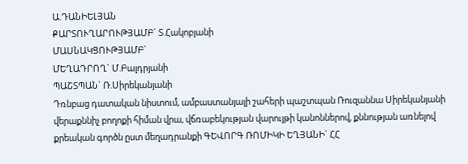Ա.ԴԱՆԻԵԼՅԱՆ
ՔԱՐՏՈՒՂԱՐՈՒԹՅԱՄԲ` Տ.Հակոբյանի
ՄԱՍՆԱԿՑՈՒԹՅԱՄԲ`
ՄԵՂԱԴՐՈՂ` Մ.Բալդրյանի
ՊԱՇՏՊԱՆ` Ռ.Սիրեկանյանի
Դռնբաց դատական նիստում, ամբաստանյալի շահերի պաշտպան Ռուզաննա Սիրեկանյանի վերաքննիչ բողոքի հիման վրա, վճռաբեկության վարույթի կանոններով, քննության առնելով քրեական գործն ըստ մեղադրանքի ԳԵՎՈՐԳ ՌՈՄԻԿԻ ԵՂՅԱՆԻ` ՀՀ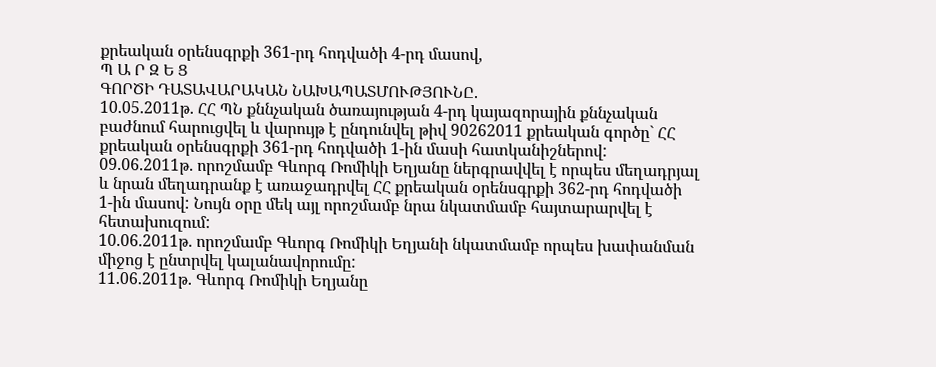քրեական օրենսգրքի 361-րդ հոդվածի 4-րդ մասով,
Պ Ա Ր Զ Ե Ց
ԳՈՐԾԻ ԴԱՏԱՎԱՐԱԿԱՆ ՆԱԽԱՊԱՏՄՈՒԹՅՈՒՆԸ.
10.05.2011թ. ՀՀ ՊՆ քննչական ծառայության 4-րդ կայազորային քննչական բաժնում հարուցվել և վարույթ է ընդունվել թիվ 90262011 քրեական գործը` ՀՀ քրեական օրենսգրքի 361-րդ հոդվածի 1-ին մասի հատկանիշներով:
09.06.2011թ. որոշմամբ Գևորգ Ռոմիկի Եղյանը ներգրավվել է որպես մեղադրյալ և նրան մեղադրանք է առաջադրվել ՀՀ քրեական օրենսգրքի 362-րդ հոդվածի 1-ին մասով: Նույն օրը մեկ այլ որոշմամբ նրա նկատմամբ հայտարարվել է հետախուզում:
10.06.2011թ. որոշմամբ Գևորգ Ռոմիկի Եղյանի նկատմամբ որպես խափանման միջոց է ընտրվել կալանավորումը:
11.06.2011թ. Գևորգ Ռոմիկի Եղյանը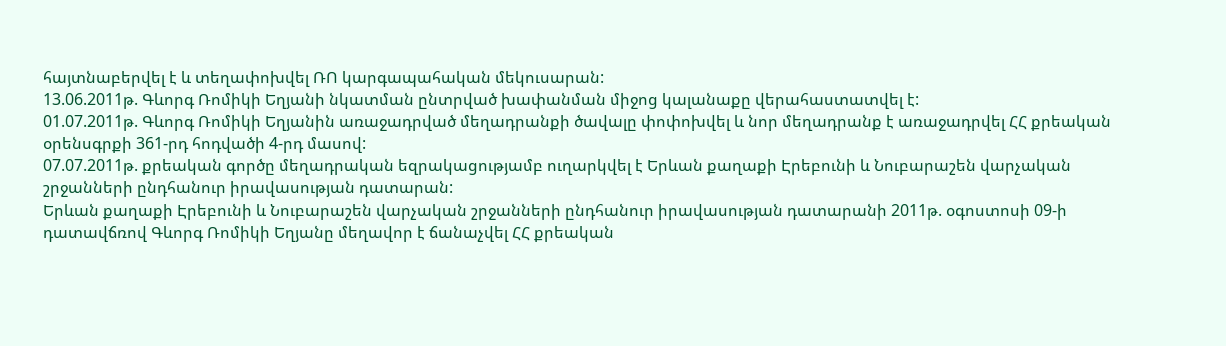հայտնաբերվել է և տեղափոխվել ՌՈ կարգապահական մեկուսարան:
13.06.2011թ. Գևորգ Ռոմիկի Եղյանի նկատման ընտրված խափանման միջոց կալանաքը վերահաստատվել է:
01.07.2011թ. Գևորգ Ռոմիկի Եղյանին առաջադրված մեղադրանքի ծավալը փոփոխվել և նոր մեղադրանք է առաջադրվել ՀՀ քրեական օրենսգրքի 361-րդ հոդվածի 4-րդ մասով:
07.07.2011թ. քրեական գործը մեղադրական եզրակացությամբ ուղարկվել է Երևան քաղաքի Էրեբունի և Նուբարաշեն վարչական շրջանների ընդհանուր իրավասության դատարան:
Երևան քաղաքի Էրեբունի և Նուբարաշեն վարչական շրջանների ընդհանուր իրավասության դատարանի 2011թ. օգոստոսի 09-ի դատավճռով Գևորգ Ռոմիկի Եղյանը մեղավոր է ճանաչվել ՀՀ քրեական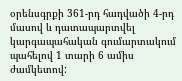օրենսգրքի 361-րդ հադվածի 4-րդ մասով և դատապարտվել կարգապահական գումարտակում պահելով 1 տարի 6 ամիս ժամկետով: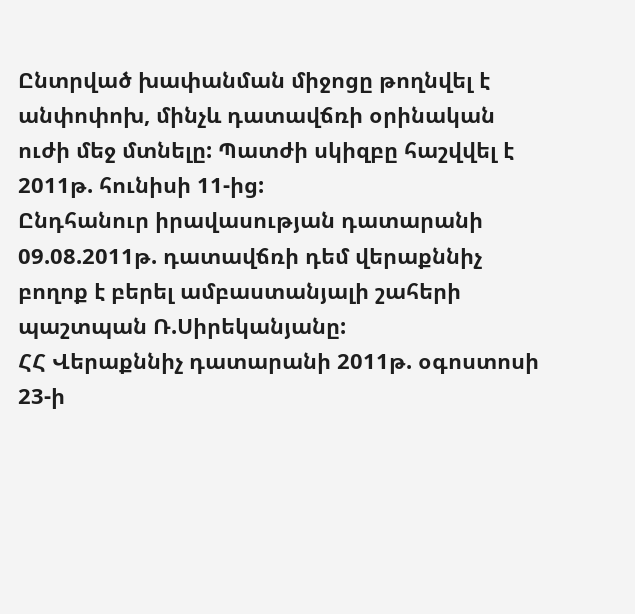Ընտրված խափանման միջոցը թողնվել է անփոփոխ, մինչև դատավճռի օրինական ուժի մեջ մտնելը: Պատժի սկիզբը հաշվվել է 2011թ. հունիսի 11-ից:
Ընդհանուր իրավասության դատարանի 09.08.2011թ. դատավճռի դեմ վերաքննիչ բողոք է բերել ամբաստանյալի շահերի պաշտպան Ռ.Սիրեկանյանը:
ՀՀ Վերաքննիչ դատարանի 2011թ. օգոստոսի 23-ի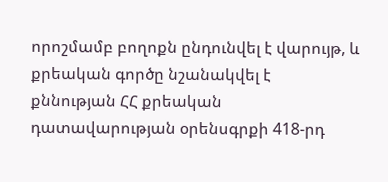որոշմամբ բողոքն ընդունվել է վարույթ, և քրեական գործը նշանակվել է քննության ՀՀ քրեական դատավարության օրենսգրքի 418-րդ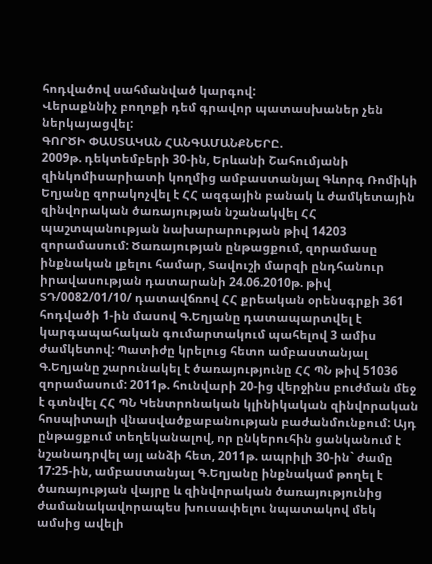հոդվածով սահմանված կարգով:
Վերաքննիչ բողոքի դեմ գրավոր պատասխաներ չեն ներկայացվել:
ԳՈՐԾԻ ՓԱՍՏԱԿԱՆ ՀԱՆԳԱՄԱՆՔՆԵՐԸ.
2009թ. դեկտեմբերի 30-ին, Երևանի Շահումյանի զինկոմիսարիատի կողմից ամբաստանյալ Գևորգ Ռոմիկի Եղյանը զորակոչվել է ՀՀ ազգային բանակ և ժամկետային զինվորական ծառայության նշանակվել ՀՀ պաշտպանության նախարարության թիվ 14203 զորամասում: Ծառայության ընթացքում, զորամասը ինքնական լքելու համար, Տավուշի մարզի ընդհանուր իրավասության դատարանի 24.06.2010թ. թիվ ՏԴ/0082/01/10/ դատավճռով ՀՀ քրեական օրենսգրքի 361 հոդվածի 1-ին մասով Գ.Եղյանը դատապարտվել է կարգապահական գումարտակում պահելով 3 ամիս ժամկետով: Պատիժը կրելուց հետո ամբաստանյալ Գ.Եղյանը շարունակել է ծառայությունը ՀՀ ՊՆ թիվ 51036 զորամասում: 2011թ. հունվարի 20-ից վերջինս բուժման մեջ է գտնվել ՀՀ ՊՆ Կենտրոնական կլինիկական զինվորական հոսպիտալի վնասվածքաբանության բաժանմունքում: Այդ ընթացքում տեղեկանալով, որ ընկերուհին ցանկանում է նշանադրվել այլ անձի հետ, 2011թ. ապրիլի 30-ին` ժամը 17:25-ին, ամբաստանյալ Գ.Եղյանը ինքնակամ թողել է ծառայության վայրը և զինվորական ծառայությունից ժամանակավորապես խուսափելու նպատակով մեկ ամսից ավելի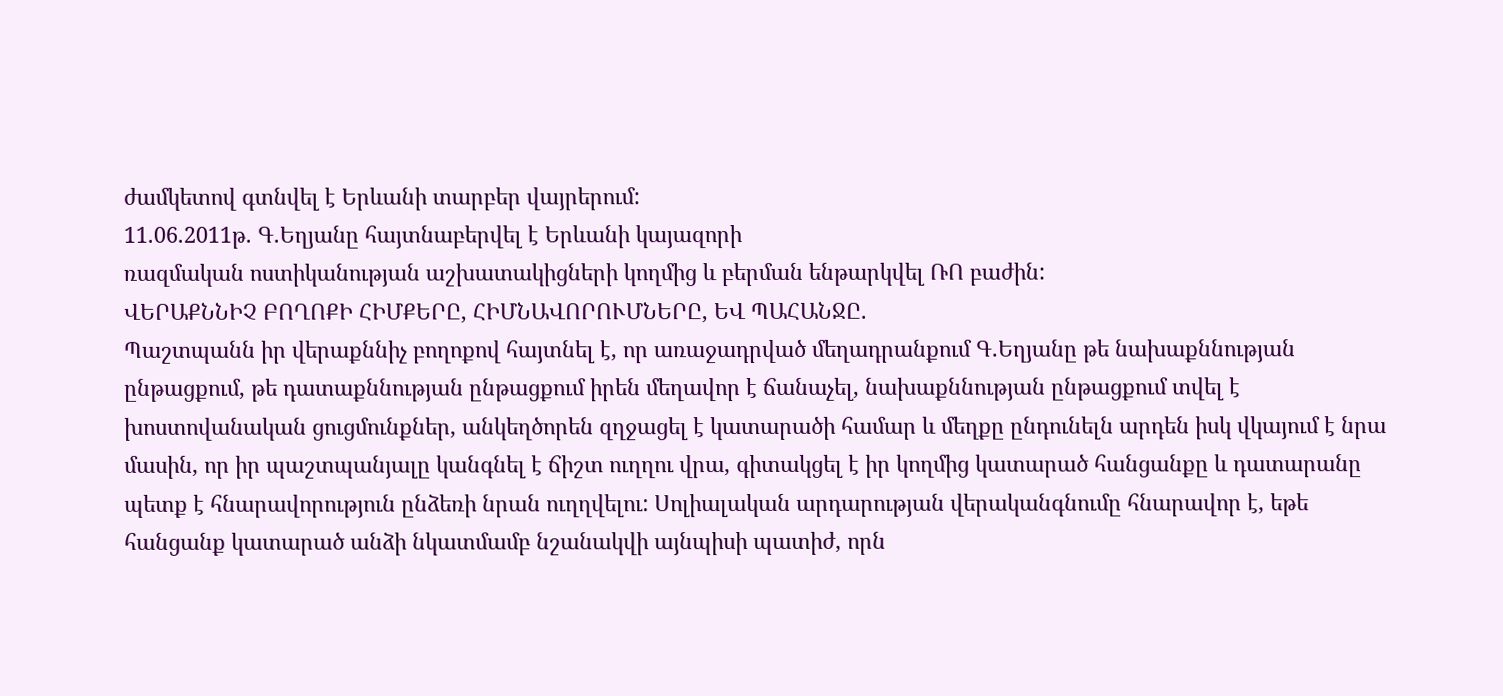ժամկետով գտնվել է Երևանի տարբեր վայրերում:
11.06.2011թ. Գ.Եղյանը հայտնաբերվել է Երևանի կայազորի
ռազմական ոստիկանության աշխատակիցների կողմից և բերման ենթարկվել ՌՈ բաժին:
ՎԵՐԱՔՆՆԻՉ ԲՈՂՈՔԻ ՀԻՄՔԵՐԸ, ՀԻՄՆԱՎՈՐՈՒՄՆԵՐԸ, ԵՎ ՊԱՀԱՆՋԸ.
Պաշտպանն իր վերաքննիչ բողոքով հայտնել է, որ առաջադրված մեղադրանքում Գ.Եղյանը թե նախաքննության ընթացքում, թե դատաքննության ընթացքում իրեն մեղավոր է ճանաչել, նախաքննության ընթացքում տվել է խոստովանական ցուցմունքներ, անկեղծորեն զղջացել է կատարածի համար և մեղքը ընդունելն արդեն իսկ վկայում է նրա մասին, որ իր պաշտպանյալը կանգնել է ճիշտ ուղղու վրա, գիտակցել է իր կողմից կատարած հանցանքը և դատարանը պետք է հնարավորություն ընձեռի նրան ուղղվելու: Սոլիալական արդարության վերականգնումը հնարավոր է, եթե հանցանք կատարած անձի նկատմամբ նշանակվի այնպիսի պատիժ, որն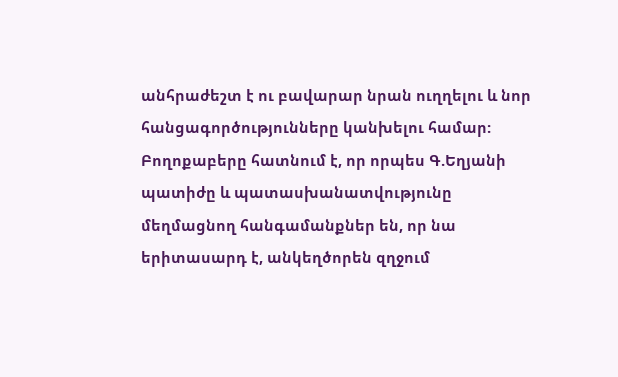անհրաժեշտ է ու բավարար նրան ուղղելու և նոր հանցագործությունները կանխելու համար:
Բողոքաբերը հատնում է, որ որպես Գ.Եղյանի պատիժը և պատասխանատվությունը մեղմացնող հանգամանքներ են, որ նա երիտասարդ է, անկեղծորեն զղջում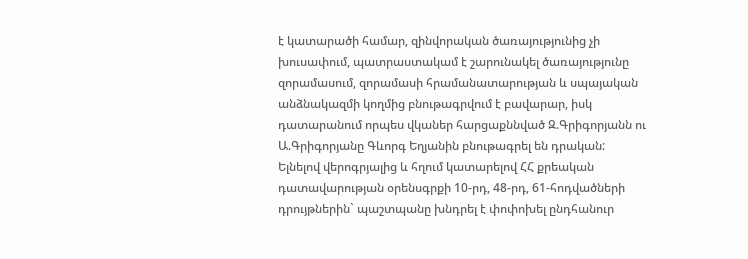է կատարածի համար, զինվորական ծառայությունից չի խուսափում, պատրաստակամ է շարունակել ծառայությունը զորամասում, զորամասի հրամանատարության և սպայական անձնակազմի կողմից բնութագրվում է բավարար, իսկ դատարանում որպես վկաներ հարցաքննված Զ.Գրիգորյանն ու Ա.Գրիգորյանը Գևորգ Եղյանին բնութագրել են դրական:
Ելնելով վերոգրյալից և հղում կատարելով ՀՀ քրեական դատավարության օրենսգրքի 10-րդ, 48-րդ, 61-հոդվածների դրույթներին` պաշտպանը խնդրել է փոփոխել ընդհանուր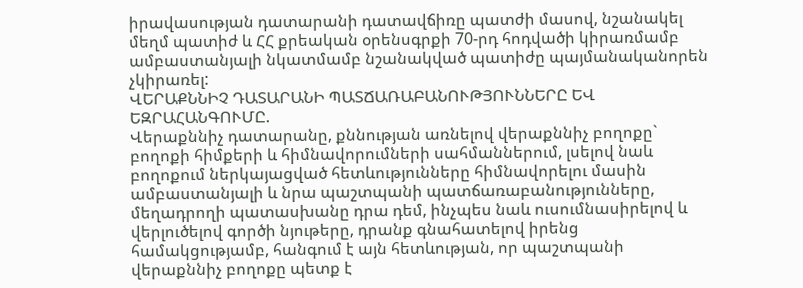իրավասության դատարանի դատավճիռը պատժի մասով, նշանակել մեղմ պատիժ և ՀՀ քրեական օրենսգրքի 70-րդ հոդվածի կիրառմամբ ամբաստանյալի նկատմամբ նշանակված պատիժը պայմանականորեն չկիրառել:
ՎԵՐԱՔՆՆԻՉ ԴԱՏԱՐԱՆԻ ՊԱՏՃԱՌԱԲԱՆՈՒԹՅՈՒՆՆԵՐԸ ԵՎ ԵԶՐԱՀԱՆԳՈՒՄԸ.
Վերաքննիչ դատարանը, քննության առնելով վերաքննիչ բողոքը` բողոքի հիմքերի և հիմնավորումների սահմաններում, լսելով նաև բողոքում ներկայացված հետևությունները հիմնավորելու մասին ամբաստանյալի և նրա պաշտպանի պատճառաբանությունները, մեղադրողի պատասխանը դրա դեմ, ինչպես նաև ուսումնասիրելով և վերլուծելով գործի նյութերը, դրանք գնահատելով իրենց համակցությամբ, հանգում է այն հետևության, որ պաշտպանի վերաքննիչ բողոքը պետք է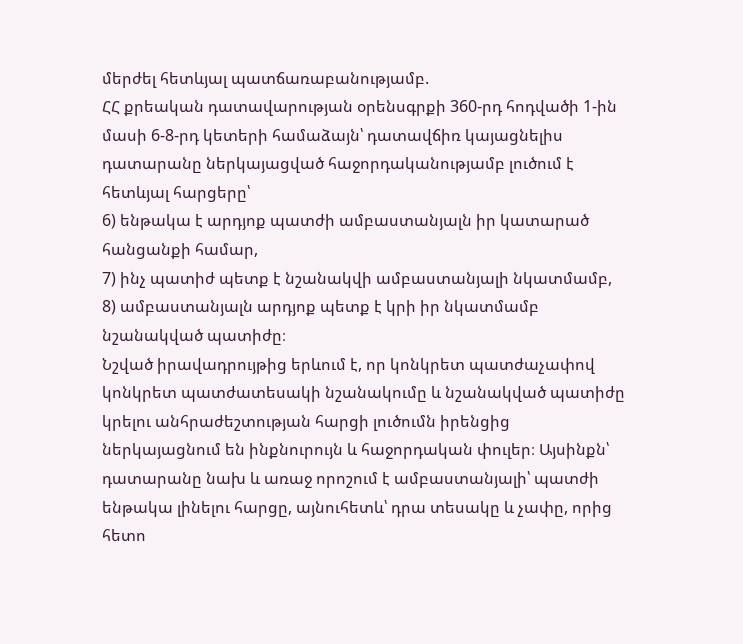մերժել հետևյալ պատճառաբանությամբ.
ՀՀ քրեական դատավարության օրենսգրքի 360-րդ հոդվածի 1-ին մասի 6-8-րդ կետերի համաձայն՝ դատավճիռ կայացնելիս դատարանը ներկայացված հաջորդականությամբ լուծում է հետևյալ հարցերը՝
6) ենթակա է արդյոք պատժի ամբաստանյալն իր կատարած հանցանքի համար,
7) ինչ պատիժ պետք է նշանակվի ամբաստանյալի նկատմամբ,
8) ամբաստանյալն արդյոք պետք է կրի իր նկատմամբ նշանակված պատիժը։
Նշված իրավադրույթից երևում է, որ կոնկրետ պատժաչափով կոնկրետ պատժատեսակի նշանակումը և նշանակված պատիժը կրելու անհրաժեշտության հարցի լուծումն իրենցից ներկայացնում են ինքնուրույն և հաջորդական փուլեր։ Այսինքն՝ դատարանը նախ և առաջ որոշում է ամբաստանյալի՝ պատժի ենթակա լինելու հարցը, այնուհետև՝ դրա տեսակը և չափը, որից հետո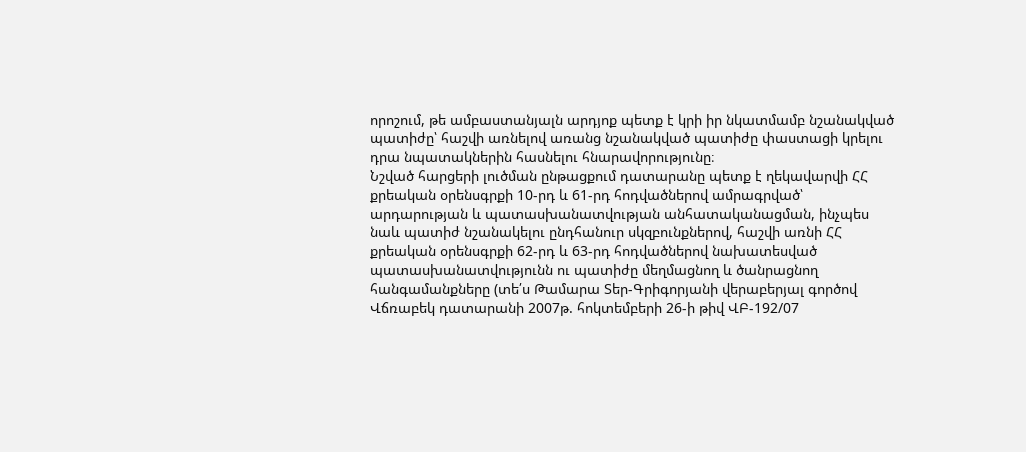որոշում, թե ամբաստանյալն արդյոք պետք է կրի իր նկատմամբ նշանակված պատիժը՝ հաշվի առնելով առանց նշանակված պատիժը փաստացի կրելու դրա նպատակներին հասնելու հնարավորությունը։
Նշված հարցերի լուծման ընթացքում դատարանը պետք է ղեկավարվի ՀՀ քրեական օրենսգրքի 10-րդ և 61-րդ հոդվածներով ամրագրված՝ արդարության և պատասխանատվության անհատականացման, ինչպես նաև պատիժ նշանակելու ընդհանուր սկզբունքներով, հաշվի առնի ՀՀ քրեական օրենսգրքի 62-րդ և 63-րդ հոդվածներով նախատեսված պատասխանատվությունն ու պատիժը մեղմացնող և ծանրացնող հանգամանքները (տե՛ս Թամարա Տեր-Գրիգորյանի վերաբերյալ գործով Վճռաբեկ դատարանի 2007թ. հոկտեմբերի 26-ի թիվ ՎԲ-192/07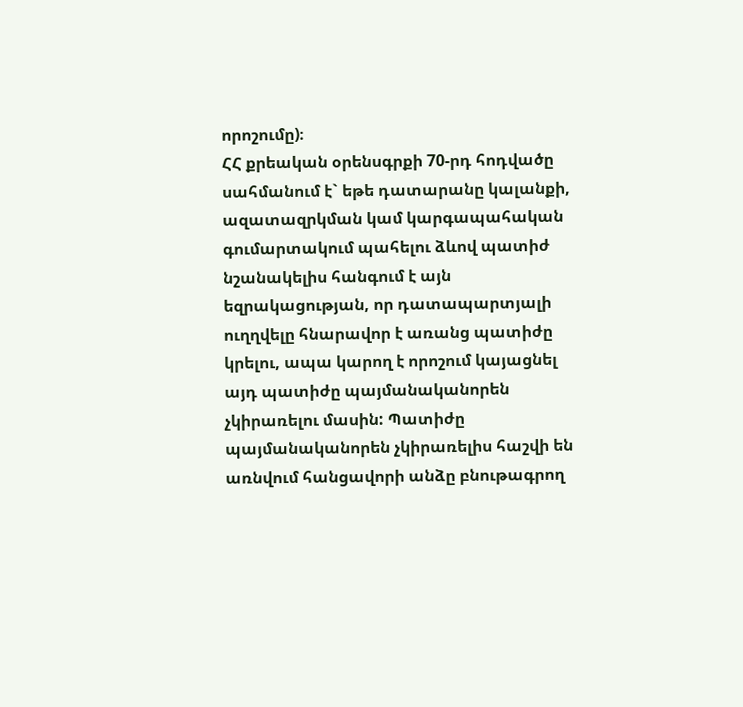որոշումը)։
ՀՀ քրեական օրենսգրքի 70-րդ հոդվածը սահմանում է` եթե դատարանը կալանքի, ազատազրկման կամ կարգապահական գումարտակում պահելու ձևով պատիժ նշանակելիս հանգում է այն եզրակացության, որ դատապարտյալի ուղղվելը հնարավոր է առանց պատիժը կրելու, ապա կարող է որոշում կայացնել այդ պատիժը պայմանականորեն չկիրառելու մասին: Պատիժը պայմանականորեն չկիրառելիս հաշվի են առնվում հանցավորի անձը բնութագրող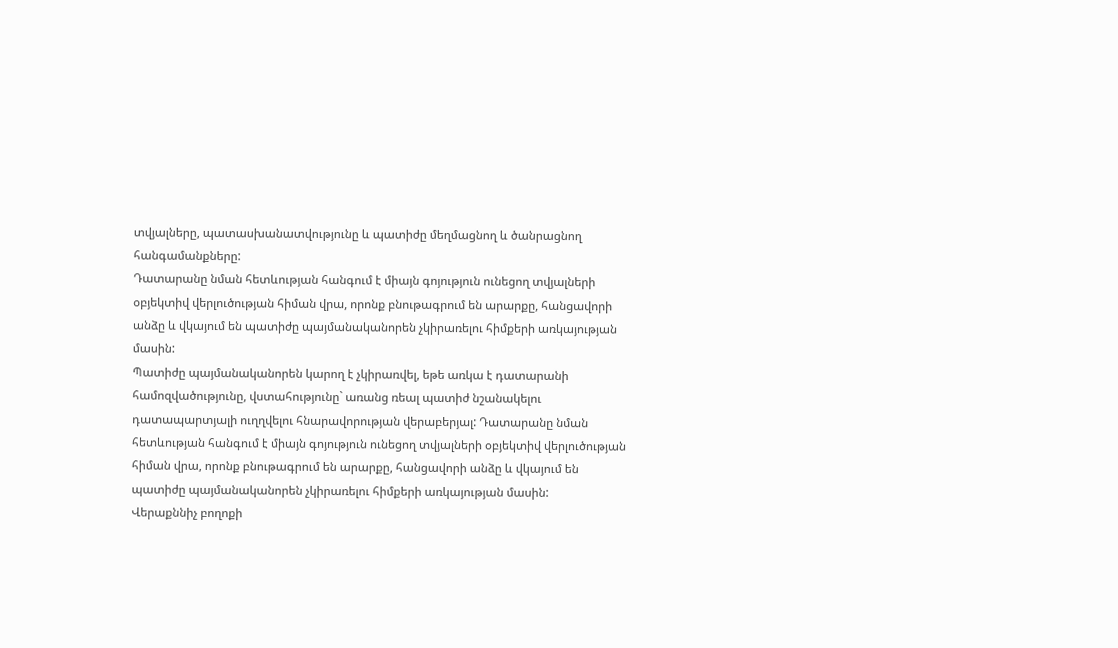տվյալները, պատասխանատվությունը և պատիժը մեղմացնող և ծանրացնող հանգամանքները:
Դատարանը նման հետևության հանգում է միայն գոյություն ունեցող տվյալների օբյեկտիվ վերլուծության հիման վրա, որոնք բնութագրում են արարքը, հանցավորի անձը և վկայում են պատիժը պայմանականորեն չկիրառելու հիմքերի առկայության մասին:
Պատիժը պայմանականորեն կարող է չկիրառվել, եթե առկա է դատարանի համոզվածությունը, վստահությունը` առանց ռեալ պատիժ նշանակելու դատապարտյալի ուղղվելու հնարավորության վերաբերյալ: Դատարանը նման հետևության հանգում է միայն գոյություն ունեցող տվյալների օբյեկտիվ վերլուծության հիման վրա, որոնք բնութագրում են արարքը, հանցավորի անձը և վկայում են պատիժը պայմանականորեն չկիրառելու հիմքերի առկայության մասին:
Վերաքննիչ բողոքի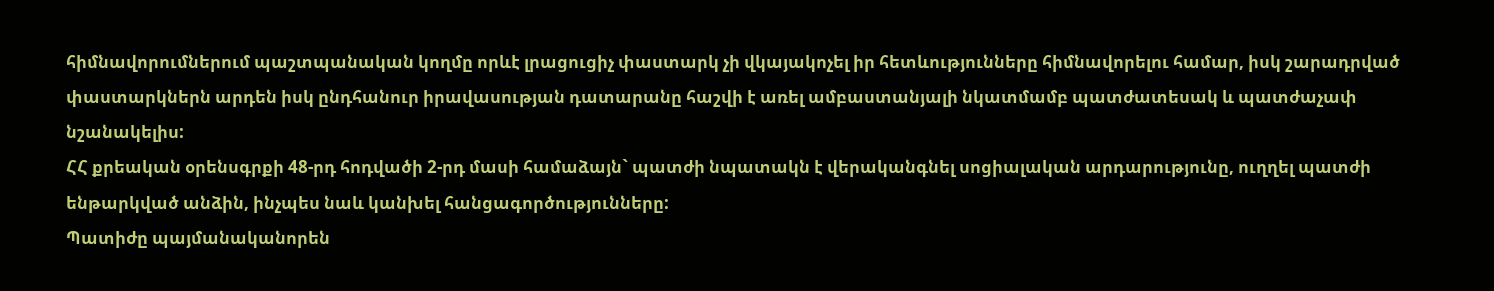հիմնավորումներում պաշտպանական կողմը որևէ լրացուցիչ փաստարկ չի վկայակոչել իր հետևությունները հիմնավորելու համար, իսկ շարադրված փաստարկներն արդեն իսկ ընդհանուր իրավասության դատարանը հաշվի է առել ամբաստանյալի նկատմամբ պատժատեսակ և պատժաչափ նշանակելիս:
ՀՀ քրեական օրենսգրքի 48-րդ հոդվածի 2-րդ մասի համաձայն` պատժի նպատակն է վերականգնել սոցիալական արդարությունը, ուղղել պատժի ենթարկված անձին, ինչպես նաև կանխել հանցագործությունները:
Պատիժը պայմանականորեն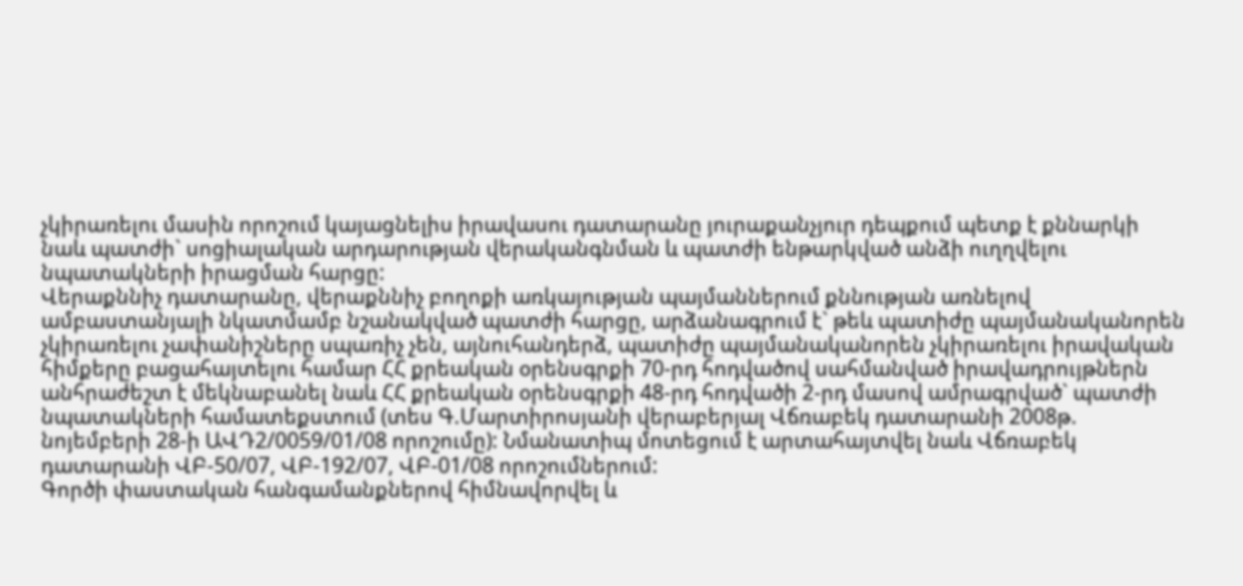չկիրառելու մասին որոշում կայացնելիս իրավասու դատարանը յուրաքանչյուր դեպքում պետք է քննարկի նաև պատժի` սոցիալական արդարության վերականգնման և պատժի ենթարկված անձի ուղղվելու նպատակների իրացման հարցը:
Վերաքննիչ դատարանը, վերաքննիչ բողոքի առկայության պայմաններում քննության առնելով ամբաստանյալի նկատմամբ նշանակված պատժի հարցը, արձանագրում է` թեև պատիժը պայմանականորեն չկիրառելու չափանիշները սպառիչ չեն, այնուհանդերձ, պատիժը պայմանականորեն չկիրառելու իրավական հիմքերը բացահայտելու համար ՀՀ քրեական օրենսգրքի 70-րդ հոդվածով սահմանված իրավադրույթներն անհրաժեշտ է մեկնաբանել նաև ՀՀ քրեական օրենսգրքի 48-րդ հոդվածի 2-րդ մասով ամրագրված` պատժի նպատակների համատեքստում (տես Գ.Մարտիրոսյանի վերաբերյալ Վճռաբեկ դատարանի 2008թ. նոյեմբերի 28-ի ԱՎԴ2/0059/01/08 որոշումը): Նմանատիպ մոտեցում է արտահայտվել նաև Վճռաբեկ դատարանի ՎԲ-50/07, ՎԲ-192/07, ՎԲ-01/08 որոշումներում:
Գործի փաստական հանգամանքներով հիմնավորվել և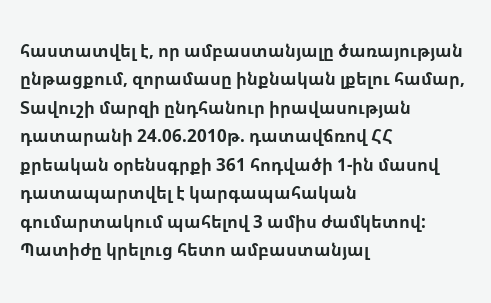հաստատվել է, որ ամբաստանյալը ծառայության ընթացքում, զորամասը ինքնական լքելու համար, Տավուշի մարզի ընդհանուր իրավասության դատարանի 24.06.2010թ. դատավճռով ՀՀ քրեական օրենսգրքի 361 հոդվածի 1-ին մասով դատապարտվել է կարգապահական գումարտակում պահելով 3 ամիս ժամկետով: Պատիժը կրելուց հետո ամբաստանյալ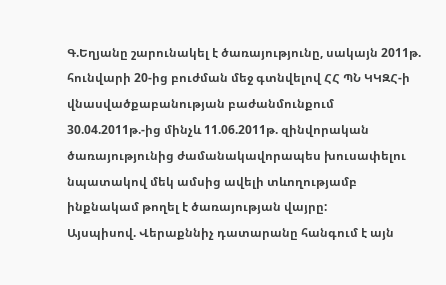Գ.Եղյանը շարունակել է ծառայությունը, սակայն 2011թ. հունվարի 20-ից բուժման մեջ գտնվելով ՀՀ ՊՆ ԿԿԶՀ-ի վնասվածքաբանության բաժանմունքում 30.04.2011թ.-ից մինչև 11.06.2011թ. զինվորական ծառայությունից ժամանակավորապես խուսափելու նպատակով մեկ ամսից ավելի տևողությամբ ինքնակամ թողել է ծառայության վայրը:
Այսպիսով. Վերաքննիչ դատարանը հանգում է այն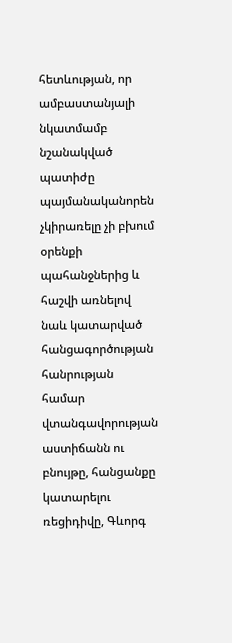հետևության, որ ամբաստանյալի նկատմամբ նշանակված պատիժը պայմանականորեն չկիրառելը չի բխում օրենքի պահանջներից և հաշվի առնելով նաև կատարված հանցագործության հանրության համար վտանգավորության աստիճանն ու բնույթը, հանցանքը կատարելու ռեցիդիվը, Գևորգ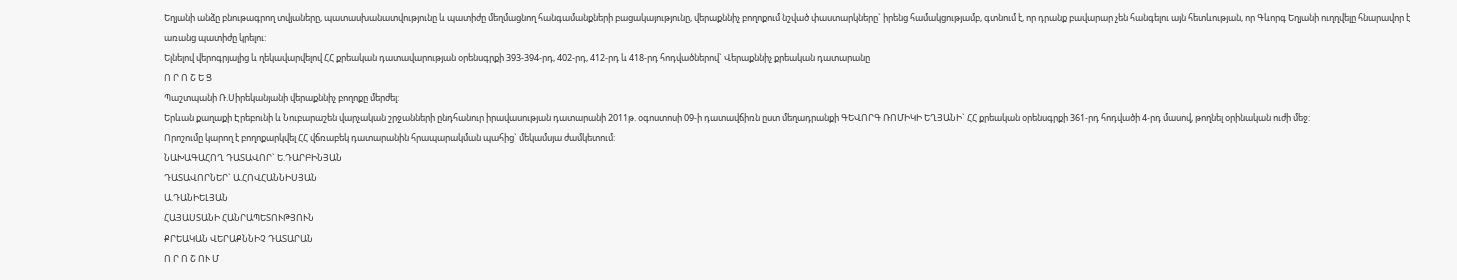Եղյանի անձը բնութագրող տվյաները, պատասխանատվությունը և պատիժը մեղմացնող հանգամանքների բացակայությունը, վերաքննիչ բողոքում նշված փաստարկները` իրենց համակցությամբ, գտնում է, որ դրանք բավարար չեն հանգելու այն հետևության, որ Գևորգ Եղյանի ուղղվելը հնարավոր է առանց պատիժը կրելու:
Ելնելով վերոգրյալից և ղեկավարվելով ՀՀ քրեական դատավարության օրենսգրքի 393-394-րդ, 402-րդ, 412-րդ և 418-րդ հոդվածներով` Վերաքննիչ քրեական դատարանը
Ո Ր Ո Շ Ե Ց
Պաշտպանի Ռ.Սիրեկանյանի վերաքննիչ բողոքը մերժել:
Երևան քաղաքի Էրեբունի և Նուբարաշեն վարչական շրջանների ընդհանուր իրավասության դատարանի 2011թ. օգոստոսի 09-ի դատավճիռն ըստ մեղադրանքի ԳԵՎՈՐԳ ՌՈՄԻԿԻ ԵՂՅԱՆԻ` ՀՀ քրեական օրենսգրքի 361-րդ հոդվածի 4-րդ մասով, թողնել օրինական ուժի մեջ:
Որոշումը կարող է բողոքարկվել ՀՀ վճռաբեկ դատարանին հրապարակման պահից` մեկամսյա ժամկետում:
ՆԱԽԱԳԱՀՈՂ ԴԱՏԱՎՈՐ` Ե.ԴԱՐԲԻՆՅԱՆ
ԴԱՏԱՎՈՐՆԵՐ` Ա.ՀՈՎՀԱՆՆԻՍՅԱՆ
Ա.ԴԱՆԻԵԼՅԱՆ
ՀԱՅԱՍՏԱՆԻ ՀԱՆՐԱՊԵՏՈՒԹՅՈՒՆ
ՔՐԵԱԿԱՆ ՎԵՐԱՔՆՆԻՉ ԴԱՏԱՐԱՆ
Ո Ր Ո Շ ՈՒ Մ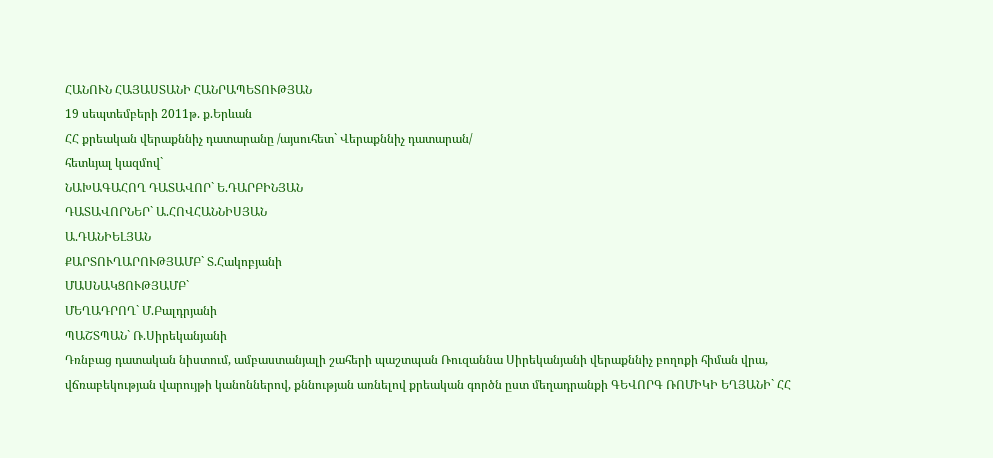ՀԱՆՈՒՆ ՀԱՅԱՍՏԱՆԻ ՀԱՆՐԱՊԵՏՈՒԹՅԱՆ
19 սեպտեմբերի 2011թ. ք.Երևան
ՀՀ քրեական վերաքննիչ դատարանը /այսուհետ` Վերաքննիչ դատարան/
հետևյալ կազմով`
ՆԱԽԱԳԱՀՈՂ ԴԱՏԱՎՈՐ` Ե.ԴԱՐԲԻՆՅԱՆ
ԴԱՏԱՎՈՐՆԵՐ` Ա.ՀՈՎՀԱՆՆԻՍՅԱՆ
Ա.ԴԱՆԻԵԼՅԱՆ
ՔԱՐՏՈՒՂԱՐՈՒԹՅԱՄԲ` Տ.Հակոբյանի
ՄԱՍՆԱԿՑՈՒԹՅԱՄԲ`
ՄԵՂԱԴՐՈՂ` Մ.Բալդրյանի
ՊԱՇՏՊԱՆ` Ռ.Սիրեկանյանի
Դռնբաց դատական նիստում, ամբաստանյալի շահերի պաշտպան Ռուզաննա Սիրեկանյանի վերաքննիչ բողոքի հիման վրա, վճռաբեկության վարույթի կանոններով, քննության առնելով քրեական գործն ըստ մեղադրանքի ԳԵՎՈՐԳ ՌՈՄԻԿԻ ԵՂՅԱՆԻ` ՀՀ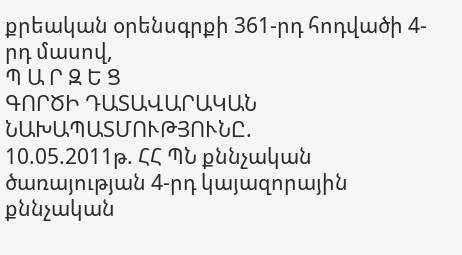քրեական օրենսգրքի 361-րդ հոդվածի 4-րդ մասով,
Պ Ա Ր Զ Ե Ց
ԳՈՐԾԻ ԴԱՏԱՎԱՐԱԿԱՆ ՆԱԽԱՊԱՏՄՈՒԹՅՈՒՆԸ.
10.05.2011թ. ՀՀ ՊՆ քննչական ծառայության 4-րդ կայազորային քննչական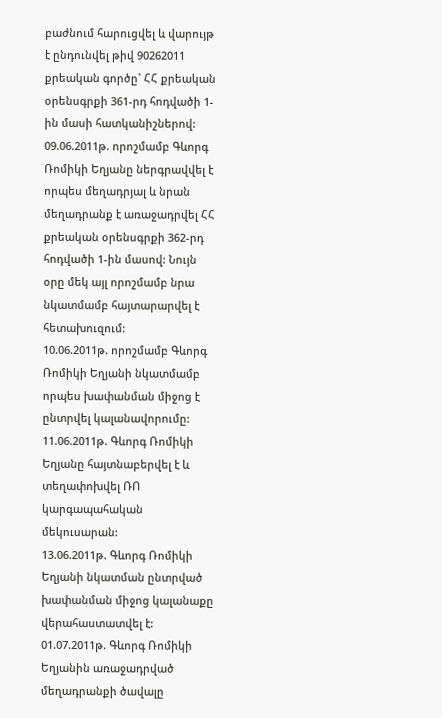բաժնում հարուցվել և վարույթ է ընդունվել թիվ 90262011 քրեական գործը` ՀՀ քրեական օրենսգրքի 361-րդ հոդվածի 1-ին մասի հատկանիշներով:
09.06.2011թ. որոշմամբ Գևորգ Ռոմիկի Եղյանը ներգրավվել է որպես մեղադրյալ և նրան մեղադրանք է առաջադրվել ՀՀ քրեական օրենսգրքի 362-րդ հոդվածի 1-ին մասով: Նույն օրը մեկ այլ որոշմամբ նրա նկատմամբ հայտարարվել է հետախուզում:
10.06.2011թ. որոշմամբ Գևորգ Ռոմիկի Եղյանի նկատմամբ որպես խափանման միջոց է ընտրվել կալանավորումը:
11.06.2011թ. Գևորգ Ռոմիկի Եղյանը հայտնաբերվել է և տեղափոխվել ՌՈ կարգապահական մեկուսարան:
13.06.2011թ. Գևորգ Ռոմիկի Եղյանի նկատման ընտրված խափանման միջոց կալանաքը վերահաստատվել է:
01.07.2011թ. Գևորգ Ռոմիկի Եղյանին առաջադրված մեղադրանքի ծավալը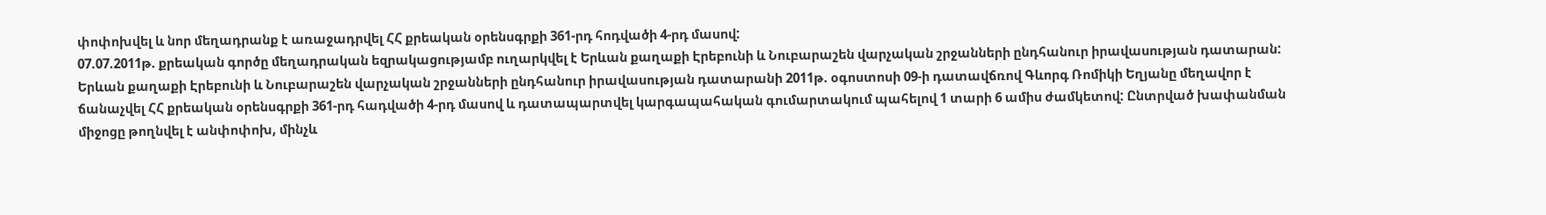փոփոխվել և նոր մեղադրանք է առաջադրվել ՀՀ քրեական օրենսգրքի 361-րդ հոդվածի 4-րդ մասով:
07.07.2011թ. քրեական գործը մեղադրական եզրակացությամբ ուղարկվել է Երևան քաղաքի Էրեբունի և Նուբարաշեն վարչական շրջանների ընդհանուր իրավասության դատարան:
Երևան քաղաքի Էրեբունի և Նուբարաշեն վարչական շրջանների ընդհանուր իրավասության դատարանի 2011թ. օգոստոսի 09-ի դատավճռով Գևորգ Ռոմիկի Եղյանը մեղավոր է ճանաչվել ՀՀ քրեական օրենսգրքի 361-րդ հադվածի 4-րդ մասով և դատապարտվել կարգապահական գումարտակում պահելով 1 տարի 6 ամիս ժամկետով: Ընտրված խափանման միջոցը թողնվել է անփոփոխ, մինչև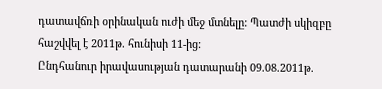դատավճռի օրինական ուժի մեջ մտնելը: Պատժի սկիզբը հաշվվել է 2011թ. հունիսի 11-ից:
Ընդհանուր իրավասության դատարանի 09.08.2011թ.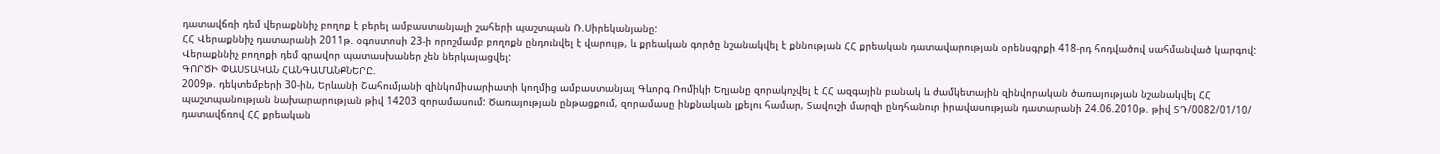դատավճռի դեմ վերաքննիչ բողոք է բերել ամբաստանյալի շահերի պաշտպան Ռ.Սիրեկանյանը:
ՀՀ Վերաքննիչ դատարանի 2011թ. օգոստոսի 23-ի որոշմամբ բողոքն ընդունվել է վարույթ, և քրեական գործը նշանակվել է քննության ՀՀ քրեական դատավարության օրենսգրքի 418-րդ հոդվածով սահմանված կարգով:
Վերաքննիչ բողոքի դեմ գրավոր պատասխաներ չեն ներկայացվել:
ԳՈՐԾԻ ՓԱՍՏԱԿԱՆ ՀԱՆԳԱՄԱՆՔՆԵՐԸ.
2009թ. դեկտեմբերի 30-ին, Երևանի Շահումյանի զինկոմիսարիատի կողմից ամբաստանյալ Գևորգ Ռոմիկի Եղյանը զորակոչվել է ՀՀ ազգային բանակ և ժամկետային զինվորական ծառայության նշանակվել ՀՀ պաշտպանության նախարարության թիվ 14203 զորամասում: Ծառայության ընթացքում, զորամասը ինքնական լքելու համար, Տավուշի մարզի ընդհանուր իրավասության դատարանի 24.06.2010թ. թիվ ՏԴ/0082/01/10/ դատավճռով ՀՀ քրեական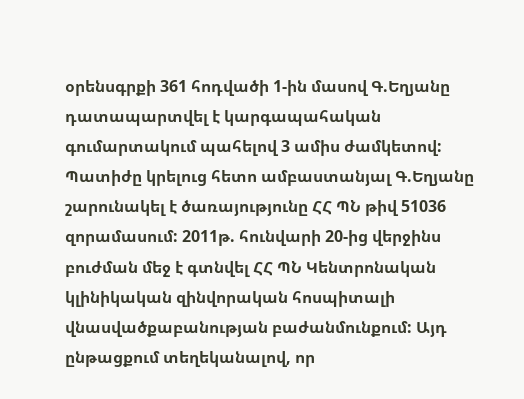օրենսգրքի 361 հոդվածի 1-ին մասով Գ.Եղյանը դատապարտվել է կարգապահական գումարտակում պահելով 3 ամիս ժամկետով: Պատիժը կրելուց հետո ամբաստանյալ Գ.Եղյանը շարունակել է ծառայությունը ՀՀ ՊՆ թիվ 51036 զորամասում: 2011թ. հունվարի 20-ից վերջինս բուժման մեջ է գտնվել ՀՀ ՊՆ Կենտրոնական կլինիկական զինվորական հոսպիտալի վնասվածքաբանության բաժանմունքում: Այդ ընթացքում տեղեկանալով, որ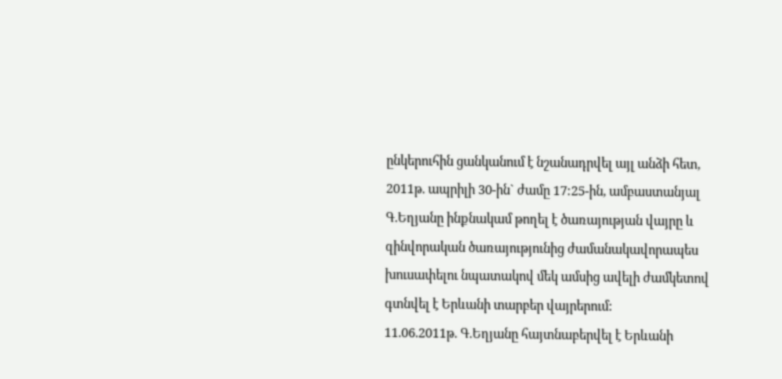ընկերուհին ցանկանում է նշանադրվել այլ անձի հետ, 2011թ. ապրիլի 30-ին` ժամը 17:25-ին, ամբաստանյալ Գ.Եղյանը ինքնակամ թողել է ծառայության վայրը և զինվորական ծառայությունից ժամանակավորապես խուսափելու նպատակով մեկ ամսից ավելի ժամկետով գտնվել է Երևանի տարբեր վայրերում:
11.06.2011թ. Գ.Եղյանը հայտնաբերվել է Երևանի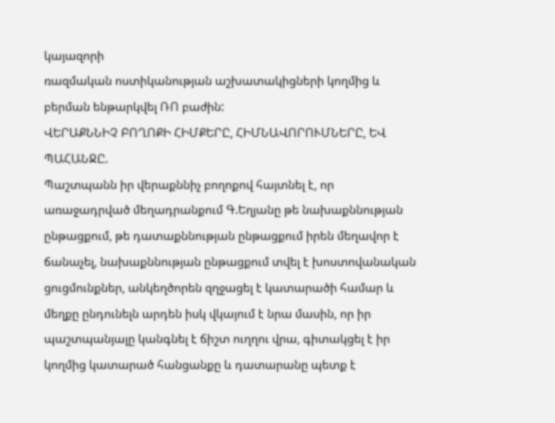կայազորի
ռազմական ոստիկանության աշխատակիցների կողմից և բերման ենթարկվել ՌՈ բաժին:
ՎԵՐԱՔՆՆԻՉ ԲՈՂՈՔԻ ՀԻՄՔԵՐԸ, ՀԻՄՆԱՎՈՐՈՒՄՆԵՐԸ, ԵՎ ՊԱՀԱՆՋԸ.
Պաշտպանն իր վերաքննիչ բողոքով հայտնել է, որ առաջադրված մեղադրանքում Գ.Եղյանը թե նախաքննության ընթացքում, թե դատաքննության ընթացքում իրեն մեղավոր է ճանաչել, նախաքննության ընթացքում տվել է խոստովանական ցուցմունքներ, անկեղծորեն զղջացել է կատարածի համար և մեղքը ընդունելն արդեն իսկ վկայում է նրա մասին, որ իր պաշտպանյալը կանգնել է ճիշտ ուղղու վրա, գիտակցել է իր կողմից կատարած հանցանքը և դատարանը պետք է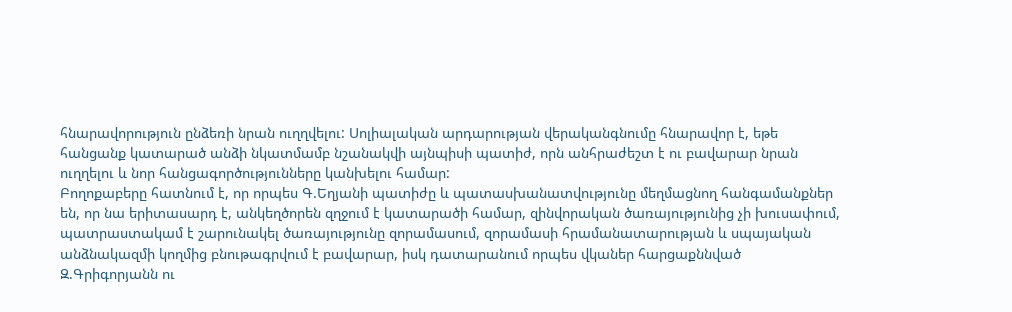հնարավորություն ընձեռի նրան ուղղվելու: Սոլիալական արդարության վերականգնումը հնարավոր է, եթե հանցանք կատարած անձի նկատմամբ նշանակվի այնպիսի պատիժ, որն անհրաժեշտ է ու բավարար նրան ուղղելու և նոր հանցագործությունները կանխելու համար:
Բողոքաբերը հատնում է, որ որպես Գ.Եղյանի պատիժը և պատասխանատվությունը մեղմացնող հանգամանքներ են, որ նա երիտասարդ է, անկեղծորեն զղջում է կատարածի համար, զինվորական ծառայությունից չի խուսափում, պատրաստակամ է շարունակել ծառայությունը զորամասում, զորամասի հրամանատարության և սպայական անձնակազմի կողմից բնութագրվում է բավարար, իսկ դատարանում որպես վկաներ հարցաքննված Զ.Գրիգորյանն ու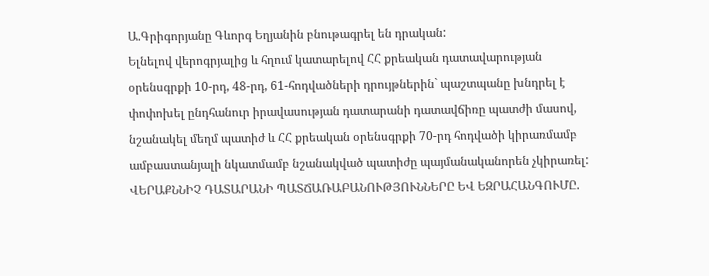Ա.Գրիգորյանը Գևորգ Եղյանին բնութագրել են դրական:
Ելնելով վերոգրյալից և հղում կատարելով ՀՀ քրեական դատավարության օրենսգրքի 10-րդ, 48-րդ, 61-հոդվածների դրույթներին` պաշտպանը խնդրել է փոփոխել ընդհանուր իրավասության դատարանի դատավճիռը պատժի մասով, նշանակել մեղմ պատիժ և ՀՀ քրեական օրենսգրքի 70-րդ հոդվածի կիրառմամբ ամբաստանյալի նկատմամբ նշանակված պատիժը պայմանականորեն չկիրառել:
ՎԵՐԱՔՆՆԻՉ ԴԱՏԱՐԱՆԻ ՊԱՏՃԱՌԱԲԱՆՈՒԹՅՈՒՆՆԵՐԸ ԵՎ ԵԶՐԱՀԱՆԳՈՒՄԸ.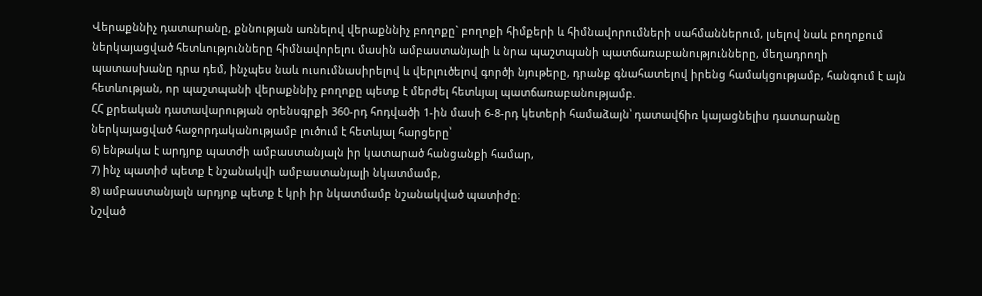Վերաքննիչ դատարանը, քննության առնելով վերաքննիչ բողոքը` բողոքի հիմքերի և հիմնավորումների սահմաններում, լսելով նաև բողոքում ներկայացված հետևությունները հիմնավորելու մասին ամբաստանյալի և նրա պաշտպանի պատճառաբանությունները, մեղադրողի պատասխանը դրա դեմ, ինչպես նաև ուսումնասիրելով և վերլուծելով գործի նյութերը, դրանք գնահատելով իրենց համակցությամբ, հանգում է այն հետևության, որ պաշտպանի վերաքննիչ բողոքը պետք է մերժել հետևյալ պատճառաբանությամբ.
ՀՀ քրեական դատավարության օրենսգրքի 360-րդ հոդվածի 1-ին մասի 6-8-րդ կետերի համաձայն՝ դատավճիռ կայացնելիս դատարանը ներկայացված հաջորդականությամբ լուծում է հետևյալ հարցերը՝
6) ենթակա է արդյոք պատժի ամբաստանյալն իր կատարած հանցանքի համար,
7) ինչ պատիժ պետք է նշանակվի ամբաստանյալի նկատմամբ,
8) ամբաստանյալն արդյոք պետք է կրի իր նկատմամբ նշանակված պատիժը։
Նշված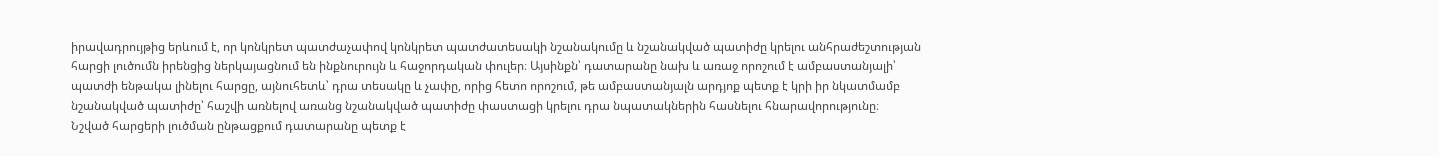իրավադրույթից երևում է, որ կոնկրետ պատժաչափով կոնկրետ պատժատեսակի նշանակումը և նշանակված պատիժը կրելու անհրաժեշտության հարցի լուծումն իրենցից ներկայացնում են ինքնուրույն և հաջորդական փուլեր։ Այսինքն՝ դատարանը նախ և առաջ որոշում է ամբաստանյալի՝ պատժի ենթակա լինելու հարցը, այնուհետև՝ դրա տեսակը և չափը, որից հետո որոշում, թե ամբաստանյալն արդյոք պետք է կրի իր նկատմամբ նշանակված պատիժը՝ հաշվի առնելով առանց նշանակված պատիժը փաստացի կրելու դրա նպատակներին հասնելու հնարավորությունը։
Նշված հարցերի լուծման ընթացքում դատարանը պետք է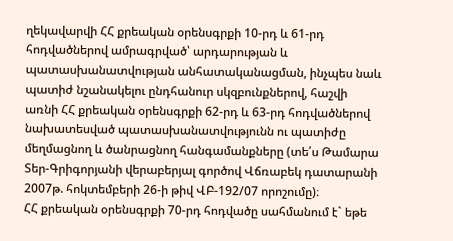ղեկավարվի ՀՀ քրեական օրենսգրքի 10-րդ և 61-րդ հոդվածներով ամրագրված՝ արդարության և պատասխանատվության անհատականացման, ինչպես նաև պատիժ նշանակելու ընդհանուր սկզբունքներով, հաշվի առնի ՀՀ քրեական օրենսգրքի 62-րդ և 63-րդ հոդվածներով նախատեսված պատասխանատվությունն ու պատիժը մեղմացնող և ծանրացնող հանգամանքները (տե՛ս Թամարա Տեր-Գրիգորյանի վերաբերյալ գործով Վճռաբեկ դատարանի 2007թ. հոկտեմբերի 26-ի թիվ ՎԲ-192/07 որոշումը)։
ՀՀ քրեական օրենսգրքի 70-րդ հոդվածը սահմանում է` եթե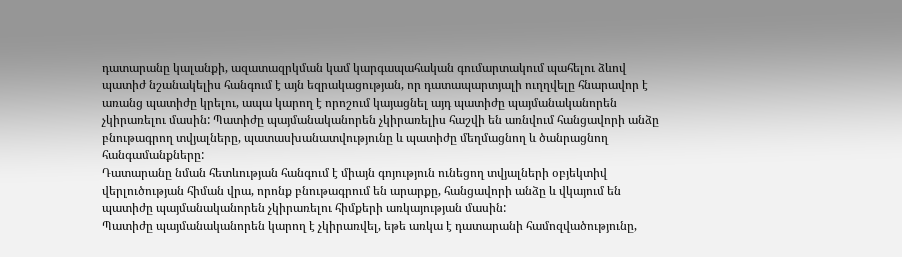դատարանը կալանքի, ազատազրկման կամ կարգապահական գումարտակում պահելու ձևով պատիժ նշանակելիս հանգում է այն եզրակացության, որ դատապարտյալի ուղղվելը հնարավոր է առանց պատիժը կրելու, ապա կարող է որոշում կայացնել այդ պատիժը պայմանականորեն չկիրառելու մասին: Պատիժը պայմանականորեն չկիրառելիս հաշվի են առնվում հանցավորի անձը բնութագրող տվյալները, պատասխանատվությունը և պատիժը մեղմացնող և ծանրացնող հանգամանքները:
Դատարանը նման հետևության հանգում է միայն գոյություն ունեցող տվյալների օբյեկտիվ վերլուծության հիման վրա, որոնք բնութագրում են արարքը, հանցավորի անձը և վկայում են պատիժը պայմանականորեն չկիրառելու հիմքերի առկայության մասին:
Պատիժը պայմանականորեն կարող է չկիրառվել, եթե առկա է դատարանի համոզվածությունը,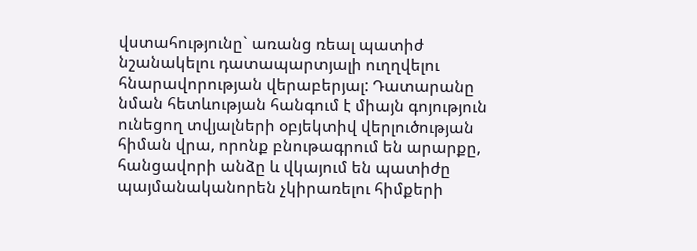վստահությունը` առանց ռեալ պատիժ նշանակելու դատապարտյալի ուղղվելու հնարավորության վերաբերյալ: Դատարանը նման հետևության հանգում է միայն գոյություն ունեցող տվյալների օբյեկտիվ վերլուծության հիման վրա, որոնք բնութագրում են արարքը, հանցավորի անձը և վկայում են պատիժը պայմանականորեն չկիրառելու հիմքերի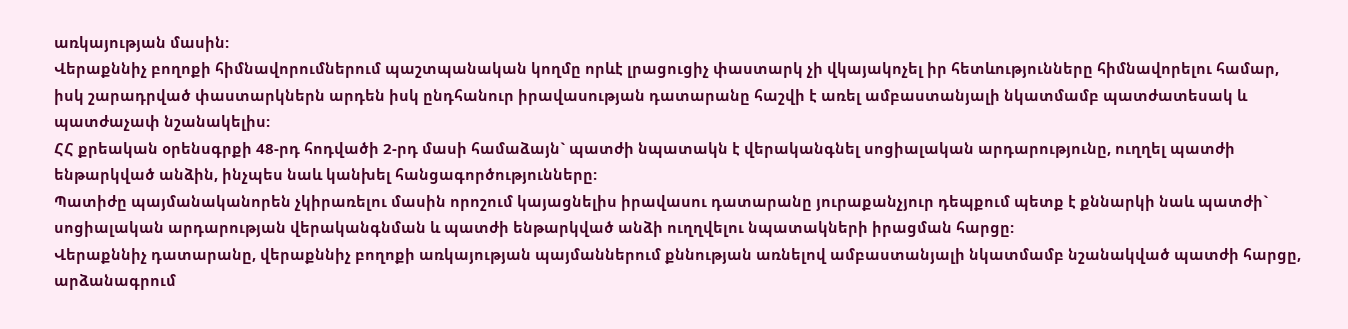առկայության մասին:
Վերաքննիչ բողոքի հիմնավորումներում պաշտպանական կողմը որևէ լրացուցիչ փաստարկ չի վկայակոչել իր հետևությունները հիմնավորելու համար, իսկ շարադրված փաստարկներն արդեն իսկ ընդհանուր իրավասության դատարանը հաշվի է առել ամբաստանյալի նկատմամբ պատժատեսակ և պատժաչափ նշանակելիս:
ՀՀ քրեական օրենսգրքի 48-րդ հոդվածի 2-րդ մասի համաձայն` պատժի նպատակն է վերականգնել սոցիալական արդարությունը, ուղղել պատժի ենթարկված անձին, ինչպես նաև կանխել հանցագործությունները:
Պատիժը պայմանականորեն չկիրառելու մասին որոշում կայացնելիս իրավասու դատարանը յուրաքանչյուր դեպքում պետք է քննարկի նաև պատժի` սոցիալական արդարության վերականգնման և պատժի ենթարկված անձի ուղղվելու նպատակների իրացման հարցը:
Վերաքննիչ դատարանը, վերաքննիչ բողոքի առկայության պայմաններում քննության առնելով ամբաստանյալի նկատմամբ նշանակված պատժի հարցը, արձանագրում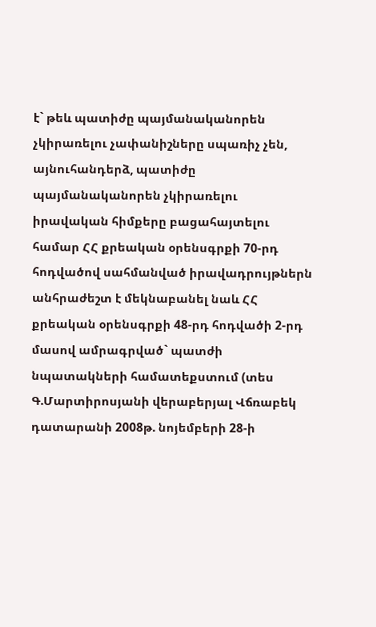է` թեև պատիժը պայմանականորեն չկիրառելու չափանիշները սպառիչ չեն, այնուհանդերձ, պատիժը պայմանականորեն չկիրառելու իրավական հիմքերը բացահայտելու համար ՀՀ քրեական օրենսգրքի 70-րդ հոդվածով սահմանված իրավադրույթներն անհրաժեշտ է մեկնաբանել նաև ՀՀ քրեական օրենսգրքի 48-րդ հոդվածի 2-րդ մասով ամրագրված` պատժի նպատակների համատեքստում (տես Գ.Մարտիրոսյանի վերաբերյալ Վճռաբեկ դատարանի 2008թ. նոյեմբերի 28-ի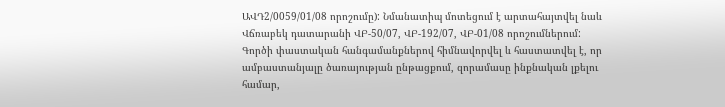ԱՎԴ2/0059/01/08 որոշումը): Նմանատիպ մոտեցում է արտահայտվել նաև Վճռաբեկ դատարանի ՎԲ-50/07, ՎԲ-192/07, ՎԲ-01/08 որոշումներում:
Գործի փաստական հանգամանքներով հիմնավորվել և հաստատվել է, որ ամբաստանյալը ծառայության ընթացքում, զորամասը ինքնական լքելու համար,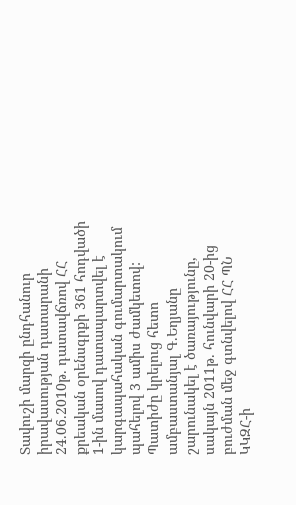Տավուշի մարզի ընդհանուր իրավասության դատարանի 24.06.2010թ. դատավճռով ՀՀ քրեական օրենսգրքի 361 հոդվածի 1-ին մասով դատապարտվել է կարգապահական գումարտակում պահելով 3 ամիս ժամկետով: Պատիժը կրելուց հետո ամբաստանյալ Գ.Եղյանը շարունակել է ծառայությունը, սակայն 2011թ. հունվարի 20-ից բուժման մեջ գտնվելով ՀՀ ՊՆ ԿԿԶՀ-ի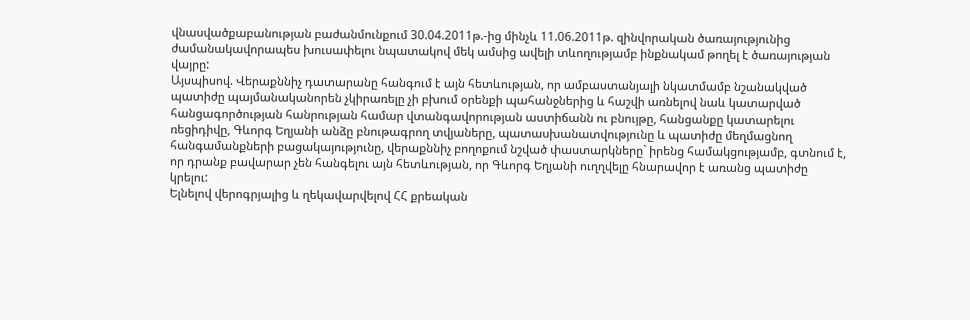վնասվածքաբանության բաժանմունքում 30.04.2011թ.-ից մինչև 11.06.2011թ. զինվորական ծառայությունից ժամանակավորապես խուսափելու նպատակով մեկ ամսից ավելի տևողությամբ ինքնակամ թողել է ծառայության վայրը:
Այսպիսով. Վերաքննիչ դատարանը հանգում է այն հետևության, որ ամբաստանյալի նկատմամբ նշանակված պատիժը պայմանականորեն չկիրառելը չի բխում օրենքի պահանջներից և հաշվի առնելով նաև կատարված հանցագործության հանրության համար վտանգավորության աստիճանն ու բնույթը, հանցանքը կատարելու ռեցիդիվը, Գևորգ Եղյանի անձը բնութագրող տվյաները, պատասխանատվությունը և պատիժը մեղմացնող հանգամանքների բացակայությունը, վերաքննիչ բողոքում նշված փաստարկները` իրենց համակցությամբ, գտնում է, որ դրանք բավարար չեն հանգելու այն հետևության, որ Գևորգ Եղյանի ուղղվելը հնարավոր է առանց պատիժը կրելու:
Ելնելով վերոգրյալից և ղեկավարվելով ՀՀ քրեական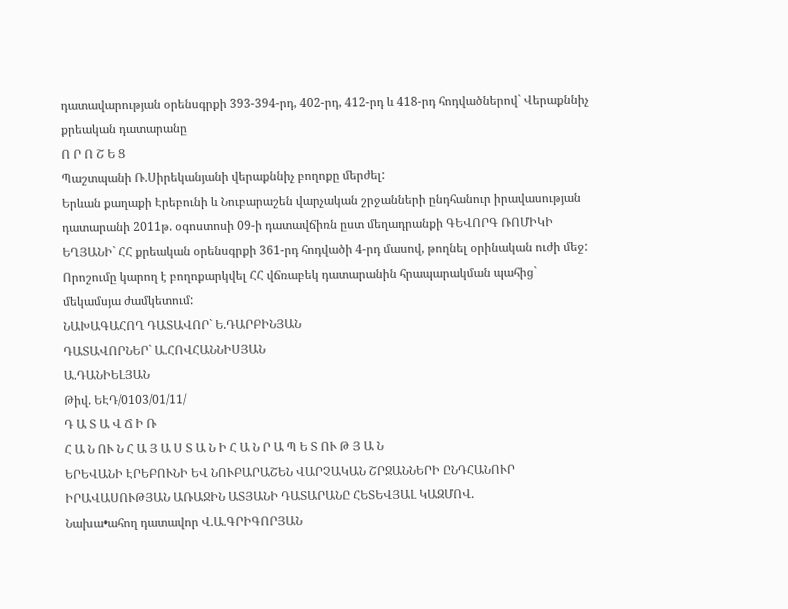դատավարության օրենսգրքի 393-394-րդ, 402-րդ, 412-րդ և 418-րդ հոդվածներով` Վերաքննիչ քրեական դատարանը
Ո Ր Ո Շ Ե Ց
Պաշտպանի Ռ.Սիրեկանյանի վերաքննիչ բողոքը մերժել:
Երևան քաղաքի Էրեբունի և Նուբարաշեն վարչական շրջանների ընդհանուր իրավասության դատարանի 2011թ. օգոստոսի 09-ի դատավճիռն ըստ մեղադրանքի ԳԵՎՈՐԳ ՌՈՄԻԿԻ ԵՂՅԱՆԻ` ՀՀ քրեական օրենսգրքի 361-րդ հոդվածի 4-րդ մասով, թողնել օրինական ուժի մեջ:
Որոշումը կարող է բողոքարկվել ՀՀ վճռաբեկ դատարանին հրապարակման պահից` մեկամսյա ժամկետում:
ՆԱԽԱԳԱՀՈՂ ԴԱՏԱՎՈՐ` Ե.ԴԱՐԲԻՆՅԱՆ
ԴԱՏԱՎՈՐՆԵՐ` Ա.ՀՈՎՀԱՆՆԻՍՅԱՆ
Ա.ԴԱՆԻԵԼՅԱՆ
Թիվ. ԵԷԴ/0103/01/11/
Դ Ա Տ Ա Վ Ճ Ի Ռ
Հ Ա Ն ՈՒ Ն Հ Ա Յ Ա Ս Տ Ա Ն Ի Հ Ա Ն Ր Ա Պ Ե Տ ՈՒ Թ Յ Ա Ն
ԵՐԵՎԱՆԻ ԷՐԵԲՈՒՆԻ ԵՎ ՆՈՒԲԱՐԱՇԵՆ ՎԱՐՉԱԿԱՆ ՇՐՋԱՆՆԵՐԻ ԸՆԴՀԱՆՈՒՐ ԻՐԱՎԱՍՈՒԹՅԱՆ ԱՌԱՋԻՆ ԱՏՅԱՆԻ ԴԱՏԱՐԱՆԸ ՀԵՏԵՎՅԱԼ ԿԱԶՄՈՎ.
Նախա•ահող դատավոր Վ.Ա.ԳՐԻԳՈՐՅԱՆ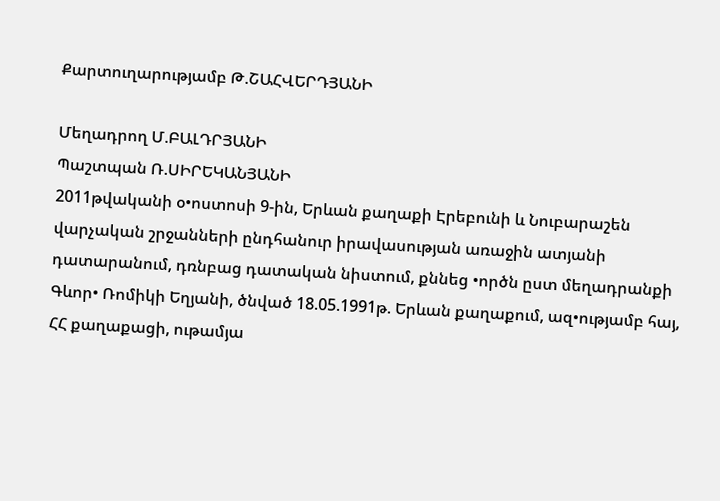Քարտուղարությամբ Թ.ՇԱՀՎԵՐԴՅԱՆԻ

Մեղադրող Մ.ԲԱԼԴՐՅԱՆԻ
Պաշտպան Ռ.ՍԻՐԵԿԱՆՅԱՆԻ
2011թվականի օ•ոստոսի 9-ին, Երևան քաղաքի Էրեբունի և Նուբարաշեն վարչական շրջանների ընդհանուր իրավասության առաջին ատյանի դատարանում, դռնբաց դատական նիստում, քննեց •ործն ըստ մեղադրանքի
Գևոր• Ռոմիկի Եղյանի, ծնված 18.05.1991թ. Երևան քաղաքում, ազ•ությամբ հայ, ՀՀ քաղաքացի, ութամյա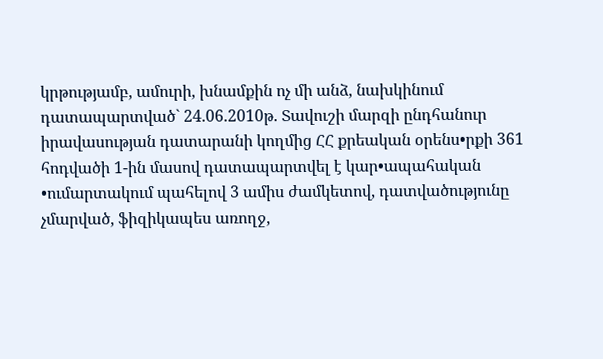կրթությամբ, ամուրի, խնամքին ոչ մի անձ, նախկինում դատապարտված` 24.06.2010թ. Տավուշի մարզի ընդհանուր իրավասության դատարանի կողմից ՀՀ քրեական օրենս•րքի 361 հոդվածի 1-ին մասով դատապարտվել է կար•ապահական •ումարտակում պահելով 3 ամիս ժամկետով, դատվածությունը չմարված, ֆիզիկապես առողջ,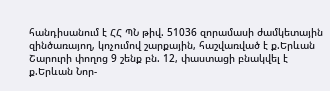հանդիսանում է ՀՀ ՊՆ թիվ. 51036 զորամասի ժամկետային զինծառայող, կոչումով շարքային, հաշվառված է ք.Երևան Շարուրի փողոց 9 շենք բն. 12, փաստացի բնակվել է ք.Երևան Նոր-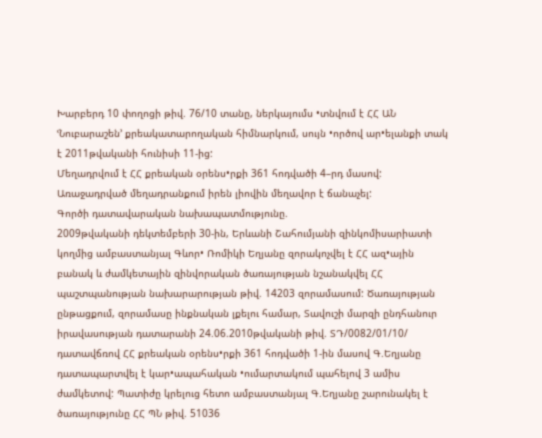Խարբերդ 10 փողոցի թիվ. 76/10 տանը, ներկայումս •տնվում է ՀՀ ԱՆ ՙՆուբարաշեն՚ քրեակատարողական հիմնարկում, սույն •ործով ար•ելանքի տակ է 2011թվականի հունիսի 11-ից:
Մեղադրվում է ՀՀ քրեական օրենս•րքի 361 հոդվածի 4–րդ մասով: Առաջադրված մեղադրանքում իրեն լիովին մեղավոր է ճանաչել:
Գործի դատավարական նախապատմությունը.
2009թվականի դեկտեմբերի 30-ին, Երևանի Շահումյանի զինկոմիսարիատի կողմից ամբաստանյալ Գևոր• Ռոմիկի Եղյանը զորակոչվել է ՀՀ ազ•ային բանակ և ժամկետային զինվորական ծառայության նշանակվել ՀՀ պաշտպանության նախարարության թիվ. 14203 զորամասում: Ծառայության ընթացքում, զորամասը ինքնական լքելու համար, Տավուշի մարզի ընդհանուր իրավասության դատարանի 24.06.2010թվականի թիվ. ՏԴ/0082/01/10/ դատավճռով ՀՀ քրեական օրենս•րքի 361 հոդվածի 1-ին մասով Գ.Եղյանը դատապարտվել է կար•ապահական •ումարտակում պահելով 3 ամիս ժամկետով: Պատիժը կրելուց հետո ամբաստանյալ Գ.Եղյանը շարունակել է ծառայությունը ՀՀ ՊՆ թիվ. 51036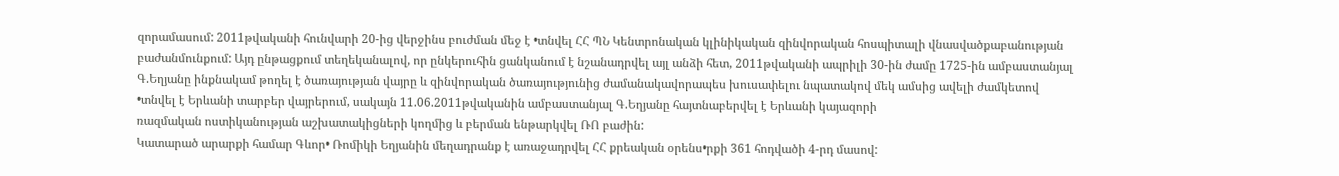զորամասում: 2011թվականի հունվարի 20-ից վերջինս բուժման մեջ է •տնվել ՀՀ ՊՆ Կենտրոնական կլինիկական զինվորական հոսպիտալի վնասվածքաբանության բաժանմունքում: Այդ ընթացքում տեղեկանալով, որ ընկերուհին ցանկանում է նշանադրվել այլ անձի հետ, 2011թվականի ապրիլի 30-ին ժամը 1725-ին ամբաստանյալ Գ.Եղյանը ինքնակամ թողել է ծառայության վայրը և զինվորական ծառայությունից ժամանակավորապես խուսափելու նպատակով մեկ ամսից ավելի ժամկետով •տնվել է Երևանի տարբեր վայրերում, սակայն 11.06.2011թվականին ամբաստանյալ Գ.Եղյանը հայտնաբերվել է Երևանի կայազորի
ռազմական ոստիկանության աշխատակիցների կողմից և բերման ենթարկվել ՌՈ բաժին:
Կատարած արարքի համար Գևոր• Ռոմիկի Եղյանին մեղադրանք է առաջադրվել ՀՀ քրեական օրենս•րքի 361 հոդվածի 4-րդ մասով: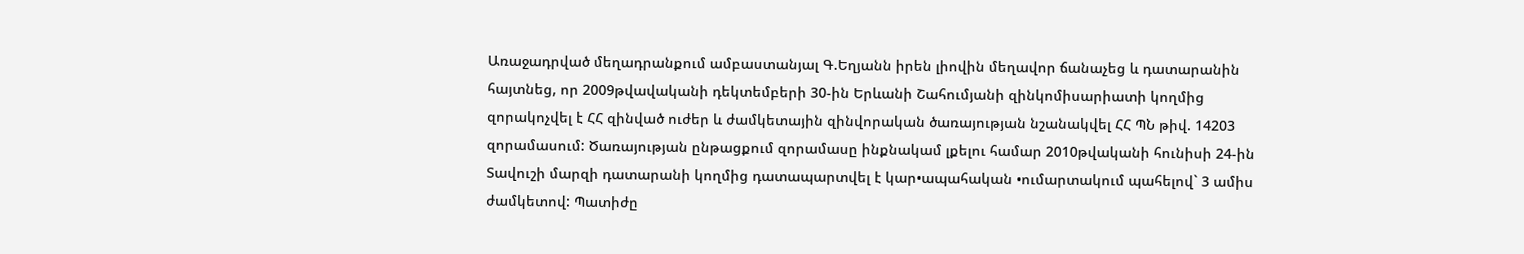Առաջադրված մեղադրանքում ամբաստանյալ Գ.Եղյանն իրեն լիովին մեղավոր ճանաչեց և դատարանին հայտնեց, որ 2009թվավականի դեկտեմբերի 30-ին Երևանի Շահումյանի զինկոմիսարիատի կողմից զորակոչվել է ՀՀ զինված ուժեր և ժամկետային զինվորական ծառայության նշանակվել ՀՀ ՊՆ թիվ. 14203 զորամասում: Ծառայության ընթացքում զորամասը ինքնակամ լքելու համար 2010թվականի հունիսի 24-ին Տավուշի մարզի դատարանի կողմից դատապարտվել է կար•ապահական •ումարտակում պահելով` 3 ամիս ժամկետով: Պատիժը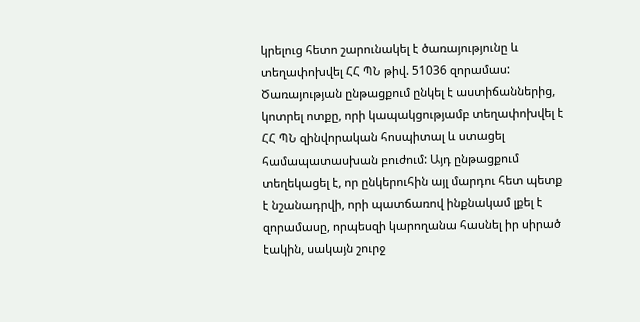կրելուց հետո շարունակել է ծառայությունը և տեղափոխվել ՀՀ ՊՆ թիվ. 51036 զորամաս: Ծառայության ընթացքում ընկել է աստիճաններից, կոտրել ոտքը, որի կապակցությամբ տեղափոխվել է ՀՀ ՊՆ զինվորական հոսպիտալ և ստացել համապատասխան բուժում: Այդ ընթացքում տեղեկացել է, որ ընկերուհին այլ մարդու հետ պետք է նշանադրվի, որի պատճառով ինքնակամ լքել է զորամասը, որպեսզի կարողանա հասնել իր սիրած էակին, սակայն շուրջ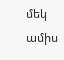մեկ ամիս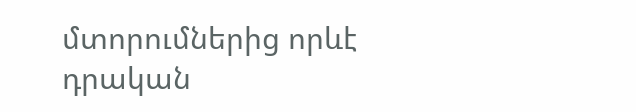մտորումներից որևէ դրական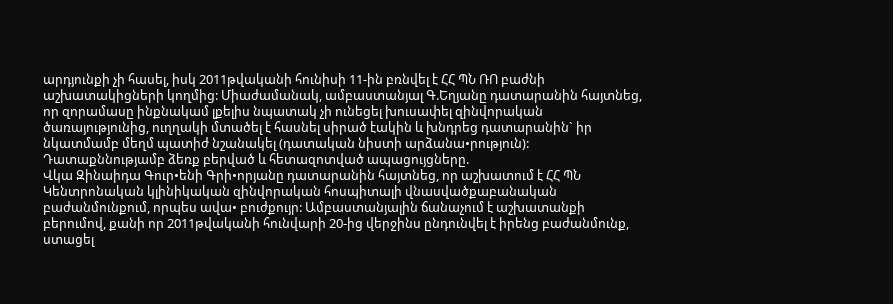արդյունքի չի հասել, իսկ 2011թվականի հունիսի 11-ին բռնվել է ՀՀ ՊՆ ՌՈ բաժնի աշխատակիցների կողմից: Միաժամանակ, ամբաստանյալ Գ.Եղյանը դատարանին հայտնեց, որ զորամասը ինքնակամ լքելիս նպատակ չի ունեցել խուսափել զինվորական ծառայությունից, ուղղակի մտածել է հասնել սիրած էակին և խնդրեց դատարանին` իր նկատմամբ մեղմ պատիժ նշանակել (դատական նիստի արձանա•րություն):
Դատաքննությամբ ձեռք բերված և հետազոտված ապացույցները.
Վկա Զինաիդա Գուր•ենի Գրի•որյանը դատարանին հայտնեց, որ աշխատում է ՀՀ ՊՆ Կենտրոնական կլինիկական զինվորական հոսպիտալի վնասվածքաբանական բաժանմունքում, որպես ավա• բուժքույր: Ամբաստանյալին ճանաչում է աշխատանքի բերումով, քանի որ 2011թվականի հունվարի 20-ից վերջինս ընդունվել է իրենց բաժանմունք, ստացել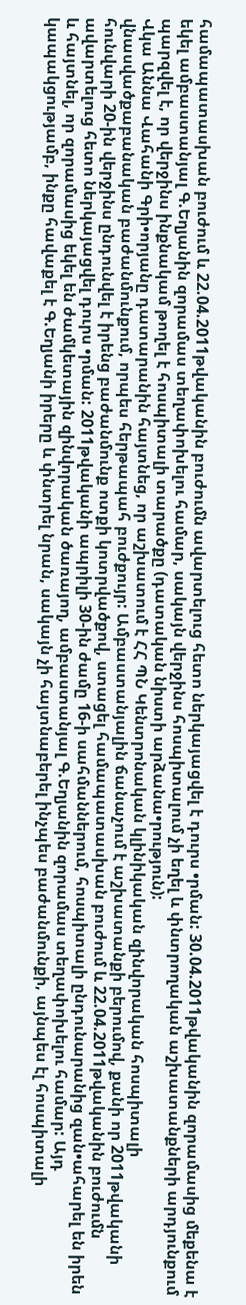համապատասխան բուժում և 22.04.2011թվականին բուժումն ավարտելուց հետո ներկայացվել է դուրս •րման: 30.04.2011թվականին զորամասից մեքենա է եկել ամբաստանյալ Գ.Եղյանին զորամաս տեղափոխելու համար, սակայն վերջինս հոսպիտալում չի եղել և փնտրողական աշխատանքների արդյունքում պարզվել է, որ վերջինս ինքնակամ թողել է հոսպիտալի տարածքը (դատական նիստի արձանա•րություն):
Վկա Աննա Վահանի Գրի•որյանը դատարանին հայտնեց, որ աշխատում է ՀՀ ՊՆ Կենտրոնական կլինիկական զինվորական հոսպիտալի վնասվածքաբանական բաժանմունքում, որպես հերթապահ բուժքույր: Ամբաստանյալին ճանաչում է աշխատանքի բերումով, քանի որ 2011թվականի հունվարի 20-ին վերջինս ընդունվել է իրենց բաժանմունք ոտքի կոտրվածքով, ստացել համապատասխան բուժում և 22.04.2011թվականին բուժումն ավարտելուց հետո ներկայացվել դուրս •րման: 2011թվականի ապրիլի 30-ին ժամը 16-ի սահմաններում, հոսպիտալի ընդունարանից զան•ահարել են իրեն և հայտնել, որ զորամասից եկել են ժամկետային զինվորական ծառայող, ամբաստանյալ Գ.Եղյանին զորամաս տեղափոխելու համար: Այդ կապակցությամբ, ինքը հավաքել է Գ.Եղյանի իրերը և փնտրել նրան, սակայն չի հայտնաբերել ինչպես բաժանմունքի, այնպես էլ հոսպիտալի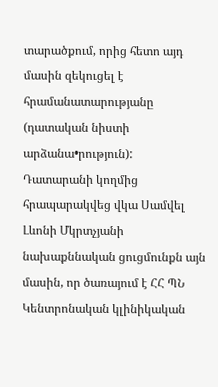տարածքում, որից հետո այդ մասին զեկուցել է հրամանատարությանը (դատական նիստի արձանա•րություն):
Դատարանի կողմից հրապարակվեց վկա Սամվել Լևոնի Մկրտչյանի նախաքննական ցուցմունքն այն մասին, որ ծառայում է ՀՀ ՊՆ Կենտրոնական կլինիկական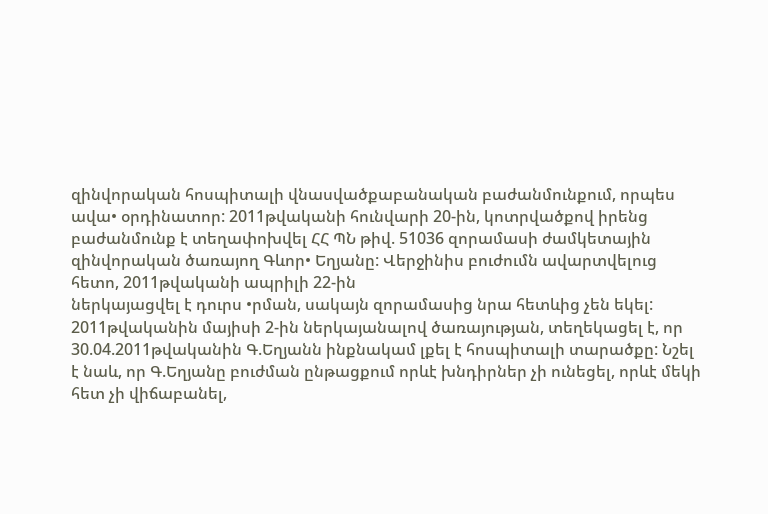զինվորական հոսպիտալի վնասվածքաբանական բաժանմունքում, որպես ավա• օրդինատոր: 2011թվականի հունվարի 20-ին, կոտրվածքով իրենց բաժանմունք է տեղափոխվել ՀՀ ՊՆ թիվ. 51036 զորամասի ժամկետային զինվորական ծառայող Գևոր• Եղյանը: Վերջինիս բուժումն ավարտվելուց հետո, 2011թվականի ապրիլի 22-ին
ներկայացվել է դուրս •րման, սակայն զորամասից նրա հետևից չեն եկել: 2011թվականին մայիսի 2-ին ներկայանալով ծառայության, տեղեկացել է, որ 30.04.2011թվականին Գ.Եղյանն ինքնակամ լքել է հոսպիտալի տարածքը: Նշել է նաև, որ Գ.Եղյանը բուժման ընթացքում որևէ խնդիրներ չի ունեցել, որևէ մեկի հետ չի վիճաբանել,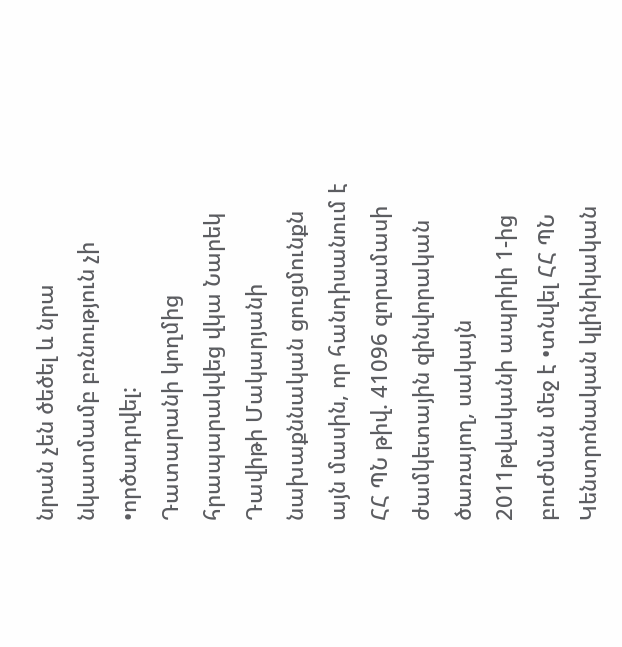նրան չեն ծեծել և նրա նկատմամբ բռնություն չի •ործադրվել:
Դատարանի կողմից հրապարակվեց վկա Նարեկ Դավիթի Մակարյանի նախաքննական ցուցմունքն այն մասին, որ հանդիսանում է ՀՀ ՊՆ թիվ. 41096 զորամասի ժամկետային զինվորական ծառայող, սակայն 2011թվականի ապրիլի 1-ից բուժման մեջ է •տնվել ՀՀ ՊՆ Կենտրոնական կլինիկական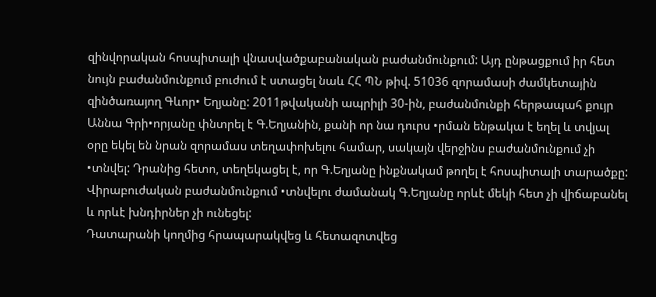զինվորական հոսպիտալի վնասվածքաբանական բաժանմունքում: Այդ ընթացքում իր հետ նույն բաժանմունքում բուժում է ստացել նաև ՀՀ ՊՆ թիվ. 51036 զորամասի ժամկետային զինծառայող Գևոր• Եղյանը: 2011թվականի ապրիլի 30-ին, բաժանմունքի հերթապահ քույր Աննա Գրի•որյանը փնտրել է Գ.Եղյանին, քանի որ նա դուրս •րման ենթակա է եղել և տվյալ օրը եկել են նրան զորամաս տեղափոխելու համար, սակայն վերջինս բաժանմունքում չի •տնվել: Դրանից հետո, տեղեկացել է, որ Գ.Եղյանը ինքնակամ թողել է հոսպիտալի տարածքը: Վիրաբուժական բաժանմունքում •տնվելու ժամանակ Գ.Եղյանը որևէ մեկի հետ չի վիճաբանել և որևէ խնդիրներ չի ունեցել:
Դատարանի կողմից հրապարակվեց և հետազոտվեց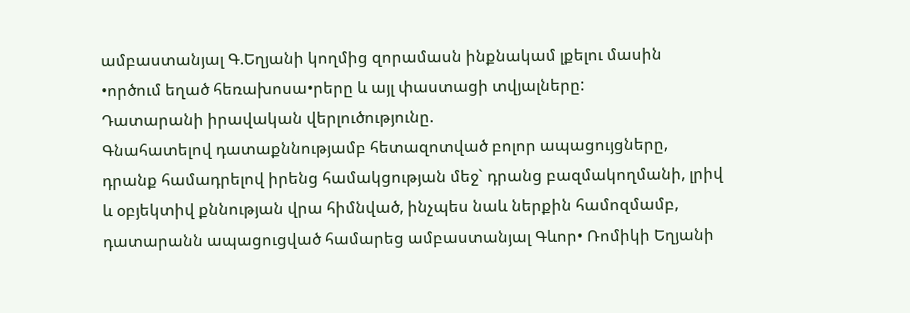ամբաստանյալ Գ.Եղյանի կողմից զորամասն ինքնակամ լքելու մասին •ործում եղած հեռախոսա•րերը և այլ փաստացի տվյալները:
Դատարանի իրավական վերլուծությունը.
Գնահատելով դատաքննությամբ հետազոտված բոլոր ապացույցները, դրանք համադրելով իրենց համակցության մեջ` դրանց բազմակողմանի, լրիվ և օբյեկտիվ քննության վրա հիմնված, ինչպես նաև ներքին համոզմամբ, դատարանն ապացուցված համարեց ամբաստանյալ Գևոր• Ռոմիկի Եղյանի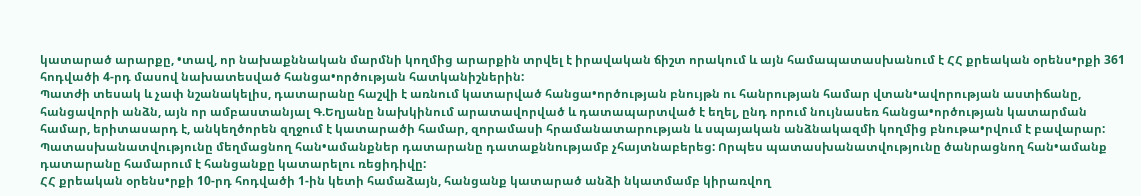կատարած արարքը, •տավ, որ նախաքննական մարմնի կողմից արարքին տրվել է իրավական ճիշտ որակում և այն համապատասխանում է ՀՀ քրեական օրենս•րքի 361 հոդվածի 4-րդ մասով նախատեսված հանցա•ործության հատկանիշներին:
Պատժի տեսակ և չափ նշանակելիս, դատարանը հաշվի է առնում կատարված հանցա•ործության բնույթն ու հանրության համար վտան•ավորության աստիճանը, հանցավորի անձն, այն որ ամբաստանյալ Գ.Եղյանը նախկինում արատավորված և դատապարտված է եղել, ընդ որում նույնասեռ հանցա•ործության կատարման համար, երիտասարդ է, անկեղծորեն զղջում է կատարածի համար, զորամասի հրամանատարության և սպայական անձնակազմի կողմից բնութա•րվում է բավարար: Պատասխանատվությունը մեղմացնող հան•ամանքներ դատարանը դատաքննությամբ չհայտնաբերեց: Որպես պատասխանատվությունը ծանրացնող հան•ամանք դատարանը համարում է հանցանքը կատարելու ռեցիդիվը:
ՀՀ քրեական օրենս•րքի 10-րդ հոդվածի 1-ին կետի համաձայն, հանցանք կատարած անձի նկատմամբ կիրառվող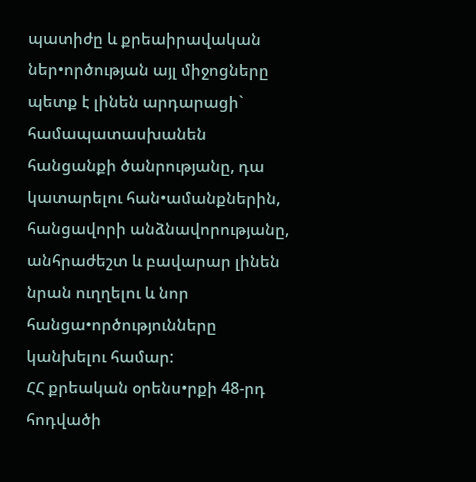պատիժը և քրեաիրավական ներ•ործության այլ միջոցները պետք է լինեն արդարացի` համապատասխանեն հանցանքի ծանրությանը, դա կատարելու հան•ամանքներին, հանցավորի անձնավորությանը, անհրաժեշտ և բավարար լինեն նրան ուղղելու և նոր հանցա•ործությունները կանխելու համար:
ՀՀ քրեական օրենս•րքի 48-րդ հոդվածի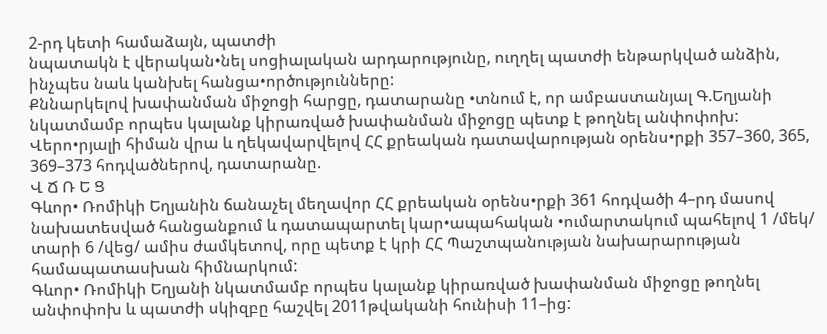2-րդ կետի համաձայն, պատժի
նպատակն է վերական•նել սոցիալական արդարությունը, ուղղել պատժի ենթարկված անձին, ինչպես նաև կանխել հանցա•ործությունները:
Քննարկելով խափանման միջոցի հարցը, դատարանը •տնում է, որ ամբաստանյալ Գ.Եղյանի նկատմամբ որպես կալանք կիրառված խափանման միջոցը պետք է թողնել անփոփոխ:
Վերո•րյալի հիման վրա և ղեկավարվելով ՀՀ քրեական դատավարության օրենս•րքի 357–360, 365, 369–373 հոդվածներով, դատարանը.
Վ Ճ Ռ Ե Ց
Գևոր• Ռոմիկի Եղյանին ճանաչել մեղավոր ՀՀ քրեական օրենս•րքի 361 հոդվածի 4–րդ մասով նախատեսված հանցանքում և դատապարտել կար•ապահական •ումարտակում պահելով 1 /մեկ/ տարի 6 /վեց/ ամիս ժամկետով, որը պետք է կրի ՀՀ Պաշտպանության նախարարության համապատասխան հիմնարկում:
Գևոր• Ռոմիկի Եղյանի նկատմամբ որպես կալանք կիրառված խափանման միջոցը թողնել անփոփոխ և պատժի սկիզբը հաշվել 2011թվականի հունիսի 11–ից: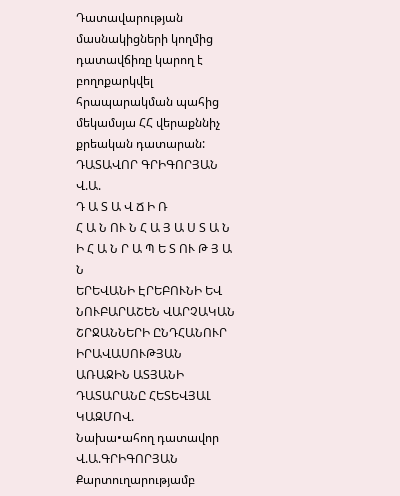Դատավարության մասնակիցների կողմից դատավճիռը կարող է բողոքարկվել հրապարակման պահից մեկամսյա ՀՀ վերաքննիչ քրեական դատարան:
ԴԱՏԱՎՈՐ ԳՐԻԳՈՐՅԱՆ Վ.Ա.
Դ Ա Տ Ա Վ Ճ Ի Ռ
Հ Ա Ն ՈՒ Ն Հ Ա Յ Ա Ս Տ Ա Ն Ի Հ Ա Ն Ր Ա Պ Ե Տ ՈՒ Թ Յ Ա Ն
ԵՐԵՎԱՆԻ ԷՐԵԲՈՒՆԻ ԵՎ ՆՈՒԲԱՐԱՇԵՆ ՎԱՐՉԱԿԱՆ ՇՐՋԱՆՆԵՐԻ ԸՆԴՀԱՆՈՒՐ ԻՐԱՎԱՍՈՒԹՅԱՆ ԱՌԱՋԻՆ ԱՏՅԱՆԻ ԴԱՏԱՐԱՆԸ ՀԵՏԵՎՅԱԼ ԿԱԶՄՈՎ.
Նախա•ահող դատավոր Վ.Ա.ԳՐԻԳՈՐՅԱՆ
Քարտուղարությամբ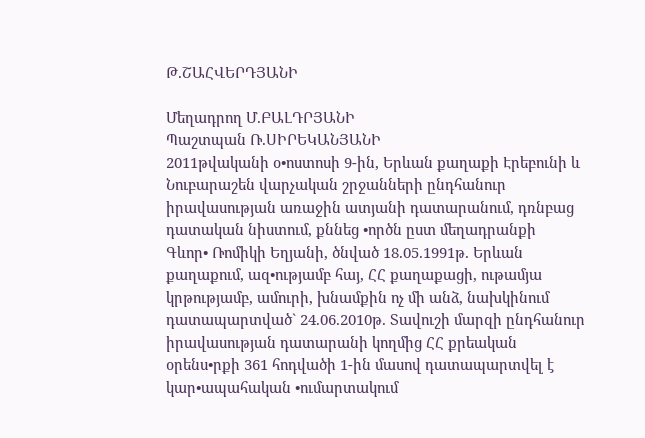Թ.ՇԱՀՎԵՐԴՅԱՆԻ

Մեղադրող Մ.ԲԱԼԴՐՅԱՆԻ
Պաշտպան Ռ.ՍԻՐԵԿԱՆՅԱՆԻ
2011թվականի օ•ոստոսի 9-ին, Երևան քաղաքի Էրեբունի և Նուբարաշեն վարչական շրջանների ընդհանուր իրավասության առաջին ատյանի դատարանում, դռնբաց դատական նիստում, քննեց •ործն ըստ մեղադրանքի
Գևոր• Ռոմիկի Եղյանի, ծնված 18.05.1991թ. Երևան քաղաքում, ազ•ությամբ հայ, ՀՀ քաղաքացի, ութամյա կրթությամբ, ամուրի, խնամքին ոչ մի անձ, նախկինում դատապարտված` 24.06.2010թ. Տավուշի մարզի ընդհանուր իրավասության դատարանի կողմից ՀՀ քրեական օրենս•րքի 361 հոդվածի 1-ին մասով դատապարտվել է կար•ապահական •ումարտակում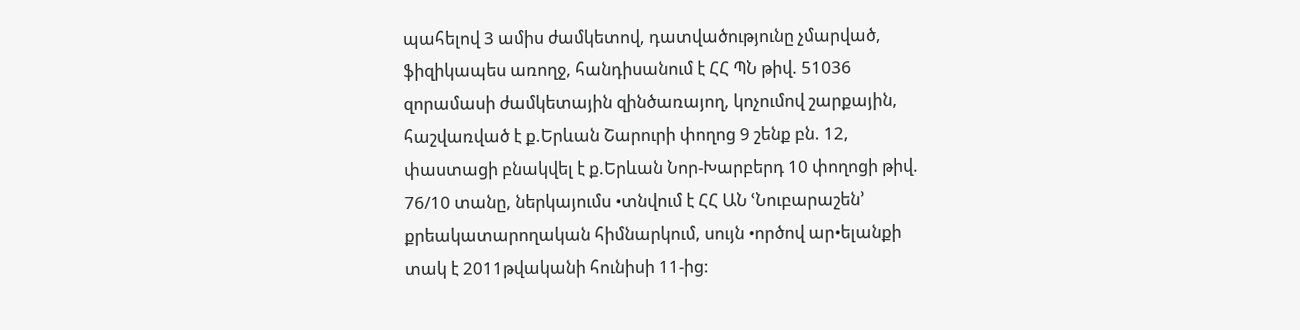պահելով 3 ամիս ժամկետով, դատվածությունը չմարված, ֆիզիկապես առողջ, հանդիսանում է ՀՀ ՊՆ թիվ. 51036 զորամասի ժամկետային զինծառայող, կոչումով շարքային, հաշվառված է ք.Երևան Շարուրի փողոց 9 շենք բն. 12, փաստացի բնակվել է ք.Երևան Նոր-Խարբերդ 10 փողոցի թիվ. 76/10 տանը, ներկայումս •տնվում է ՀՀ ԱՆ ՙՆուբարաշեն՚ քրեակատարողական հիմնարկում, սույն •ործով ար•ելանքի տակ է 2011թվականի հունիսի 11-ից: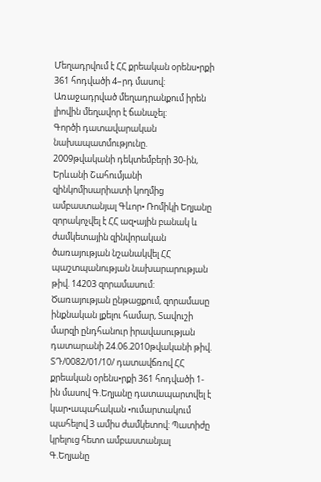Մեղադրվում է ՀՀ քրեական օրենս•րքի 361 հոդվածի 4–րդ մասով: Առաջադրված մեղադրանքում իրեն լիովին մեղավոր է ճանաչել:
Գործի դատավարական նախապատմությունը.
2009թվականի դեկտեմբերի 30-ին, Երևանի Շահումյանի զինկոմիսարիատի կողմից ամբաստանյալ Գևոր• Ռոմիկի Եղյանը զորակոչվել է ՀՀ ազ•ային բանակ և ժամկետային զինվորական ծառայության նշանակվել ՀՀ պաշտպանության նախարարության թիվ. 14203 զորամասում: Ծառայության ընթացքում, զորամասը ինքնական լքելու համար, Տավուշի մարզի ընդհանուր իրավասության դատարանի 24.06.2010թվականի թիվ. ՏԴ/0082/01/10/ դատավճռով ՀՀ քրեական օրենս•րքի 361 հոդվածի 1-ին մասով Գ.Եղյանը դատապարտվել է կար•ապահական •ումարտակում պահելով 3 ամիս ժամկետով: Պատիժը կրելուց հետո ամբաստանյալ Գ.Եղյանը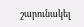շարունակել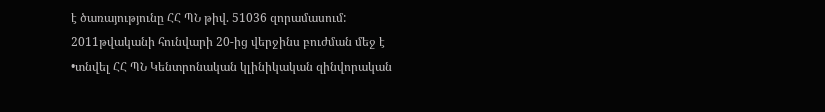է ծառայությունը ՀՀ ՊՆ թիվ. 51036 զորամասում: 2011թվականի հունվարի 20-ից վերջինս բուժման մեջ է •տնվել ՀՀ ՊՆ Կենտրոնական կլինիկական զինվորական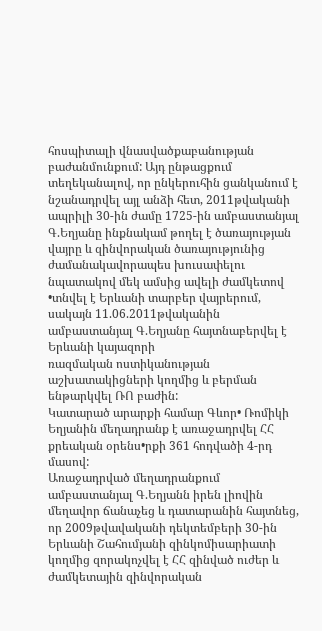հոսպիտալի վնասվածքաբանության բաժանմունքում: Այդ ընթացքում տեղեկանալով, որ ընկերուհին ցանկանում է նշանադրվել այլ անձի հետ, 2011թվականի ապրիլի 30-ին ժամը 1725-ին ամբաստանյալ Գ.Եղյանը ինքնակամ թողել է ծառայության վայրը և զինվորական ծառայությունից ժամանակավորապես խուսափելու նպատակով մեկ ամսից ավելի ժամկետով •տնվել է Երևանի տարբեր վայրերում, սակայն 11.06.2011թվականին ամբաստանյալ Գ.Եղյանը հայտնաբերվել է Երևանի կայազորի
ռազմական ոստիկանության աշխատակիցների կողմից և բերման ենթարկվել ՌՈ բաժին:
Կատարած արարքի համար Գևոր• Ռոմիկի Եղյանին մեղադրանք է առաջադրվել ՀՀ քրեական օրենս•րքի 361 հոդվածի 4-րդ մասով:
Առաջադրված մեղադրանքում ամբաստանյալ Գ.Եղյանն իրեն լիովին մեղավոր ճանաչեց և դատարանին հայտնեց, որ 2009թվավականի դեկտեմբերի 30-ին Երևանի Շահումյանի զինկոմիսարիատի կողմից զորակոչվել է ՀՀ զինված ուժեր և ժամկետային զինվորական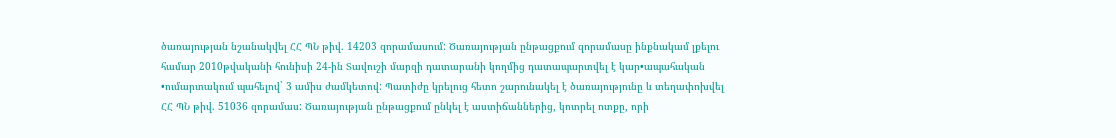ծառայության նշանակվել ՀՀ ՊՆ թիվ. 14203 զորամասում: Ծառայության ընթացքում զորամասը ինքնակամ լքելու համար 2010թվականի հունիսի 24-ին Տավուշի մարզի դատարանի կողմից դատապարտվել է կար•ապահական •ումարտակում պահելով` 3 ամիս ժամկետով: Պատիժը կրելուց հետո շարունակել է ծառայությունը և տեղափոխվել ՀՀ ՊՆ թիվ. 51036 զորամաս: Ծառայության ընթացքում ընկել է աստիճաններից, կոտրել ոտքը, որի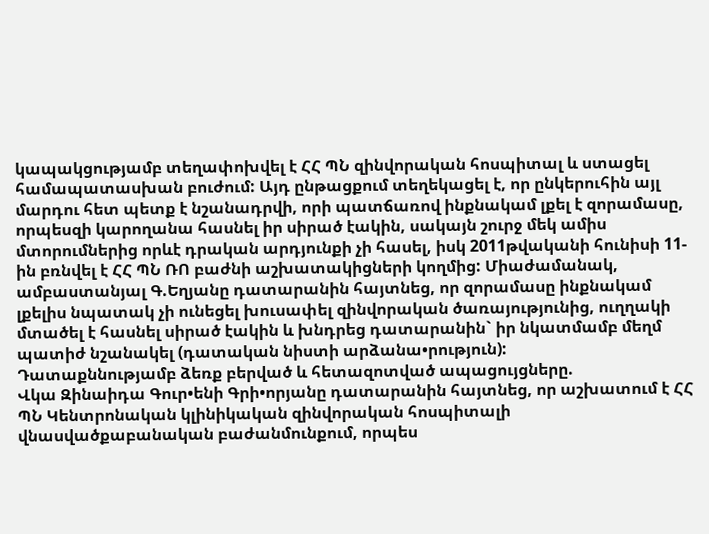կապակցությամբ տեղափոխվել է ՀՀ ՊՆ զինվորական հոսպիտալ և ստացել համապատասխան բուժում: Այդ ընթացքում տեղեկացել է, որ ընկերուհին այլ մարդու հետ պետք է նշանադրվի, որի պատճառով ինքնակամ լքել է զորամասը, որպեսզի կարողանա հասնել իր սիրած էակին, սակայն շուրջ մեկ ամիս մտորումներից որևէ դրական արդյունքի չի հասել, իսկ 2011թվականի հունիսի 11-ին բռնվել է ՀՀ ՊՆ ՌՈ բաժնի աշխատակիցների կողմից: Միաժամանակ, ամբաստանյալ Գ.Եղյանը դատարանին հայտնեց, որ զորամասը ինքնակամ լքելիս նպատակ չի ունեցել խուսափել զինվորական ծառայությունից, ուղղակի մտածել է հասնել սիրած էակին և խնդրեց դատարանին` իր նկատմամբ մեղմ պատիժ նշանակել (դատական նիստի արձանա•րություն):
Դատաքննությամբ ձեռք բերված և հետազոտված ապացույցները.
Վկա Զինաիդա Գուր•ենի Գրի•որյանը դատարանին հայտնեց, որ աշխատում է ՀՀ ՊՆ Կենտրոնական կլինիկական զինվորական հոսպիտալի վնասվածքաբանական բաժանմունքում, որպես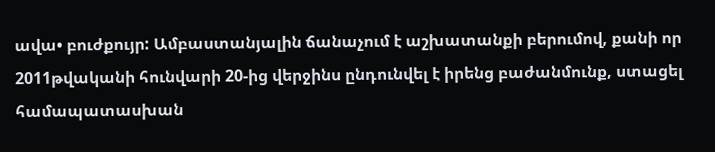ավա• բուժքույր: Ամբաստանյալին ճանաչում է աշխատանքի բերումով, քանի որ 2011թվականի հունվարի 20-ից վերջինս ընդունվել է իրենց բաժանմունք, ստացել համապատասխան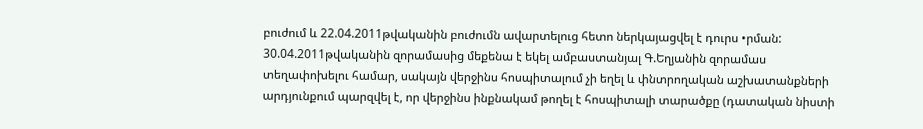բուժում և 22.04.2011թվականին բուժումն ավարտելուց հետո ներկայացվել է դուրս •րման: 30.04.2011թվականին զորամասից մեքենա է եկել ամբաստանյալ Գ.Եղյանին զորամաս տեղափոխելու համար, սակայն վերջինս հոսպիտալում չի եղել և փնտրողական աշխատանքների արդյունքում պարզվել է, որ վերջինս ինքնակամ թողել է հոսպիտալի տարածքը (դատական նիստի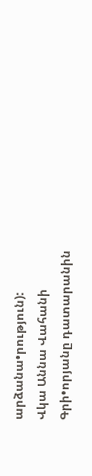արձանա•րություն):
Վկա Աննա Վահանի Գրի•որյանը դատարանին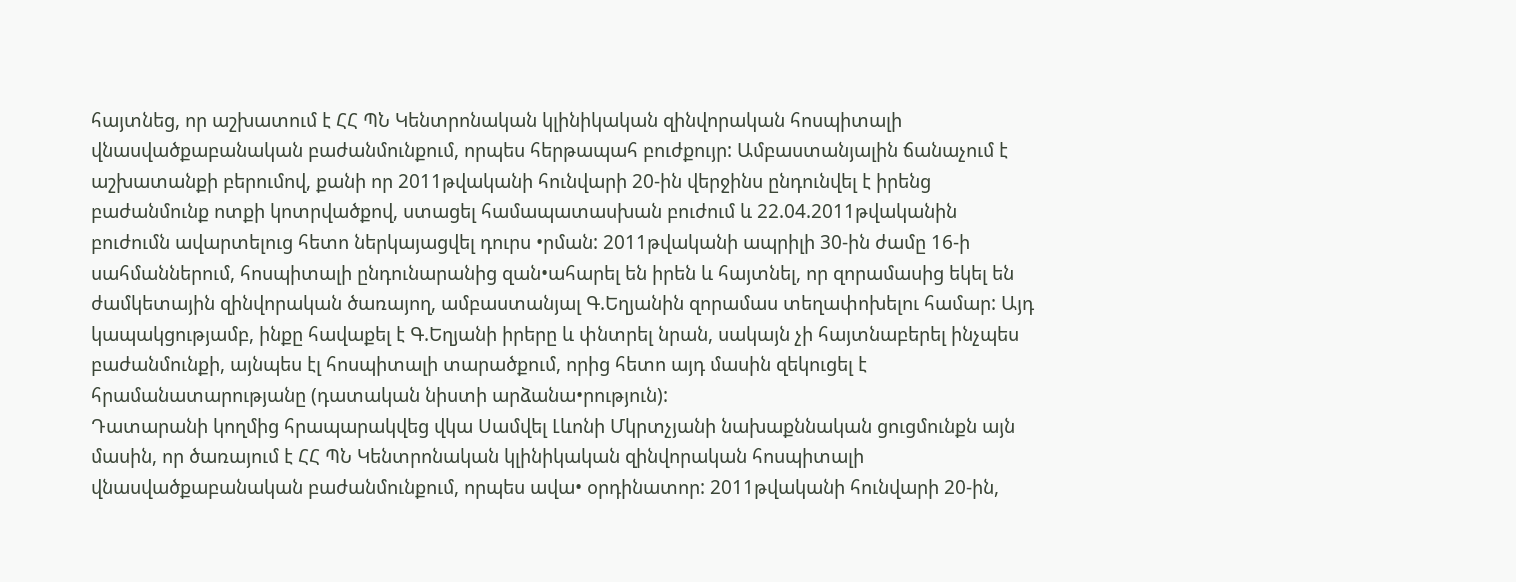հայտնեց, որ աշխատում է ՀՀ ՊՆ Կենտրոնական կլինիկական զինվորական հոսպիտալի վնասվածքաբանական բաժանմունքում, որպես հերթապահ բուժքույր: Ամբաստանյալին ճանաչում է աշխատանքի բերումով, քանի որ 2011թվականի հունվարի 20-ին վերջինս ընդունվել է իրենց բաժանմունք ոտքի կոտրվածքով, ստացել համապատասխան բուժում և 22.04.2011թվականին բուժումն ավարտելուց հետո ներկայացվել դուրս •րման: 2011թվականի ապրիլի 30-ին ժամը 16-ի սահմաններում, հոսպիտալի ընդունարանից զան•ահարել են իրեն և հայտնել, որ զորամասից եկել են ժամկետային զինվորական ծառայող, ամբաստանյալ Գ.Եղյանին զորամաս տեղափոխելու համար: Այդ կապակցությամբ, ինքը հավաքել է Գ.Եղյանի իրերը և փնտրել նրան, սակայն չի հայտնաբերել ինչպես բաժանմունքի, այնպես էլ հոսպիտալի տարածքում, որից հետո այդ մասին զեկուցել է հրամանատարությանը (դատական նիստի արձանա•րություն):
Դատարանի կողմից հրապարակվեց վկա Սամվել Լևոնի Մկրտչյանի նախաքննական ցուցմունքն այն մասին, որ ծառայում է ՀՀ ՊՆ Կենտրոնական կլինիկական զինվորական հոսպիտալի վնասվածքաբանական բաժանմունքում, որպես ավա• օրդինատոր: 2011թվականի հունվարի 20-ին,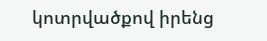կոտրվածքով իրենց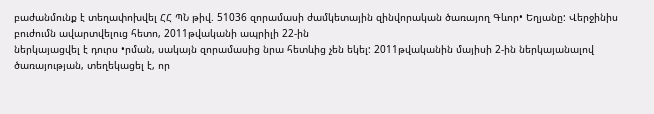բաժանմունք է տեղափոխվել ՀՀ ՊՆ թիվ. 51036 զորամասի ժամկետային զինվորական ծառայող Գևոր• Եղյանը: Վերջինիս բուժումն ավարտվելուց հետո, 2011թվականի ապրիլի 22-ին
ներկայացվել է դուրս •րման, սակայն զորամասից նրա հետևից չեն եկել: 2011թվականին մայիսի 2-ին ներկայանալով ծառայության, տեղեկացել է, որ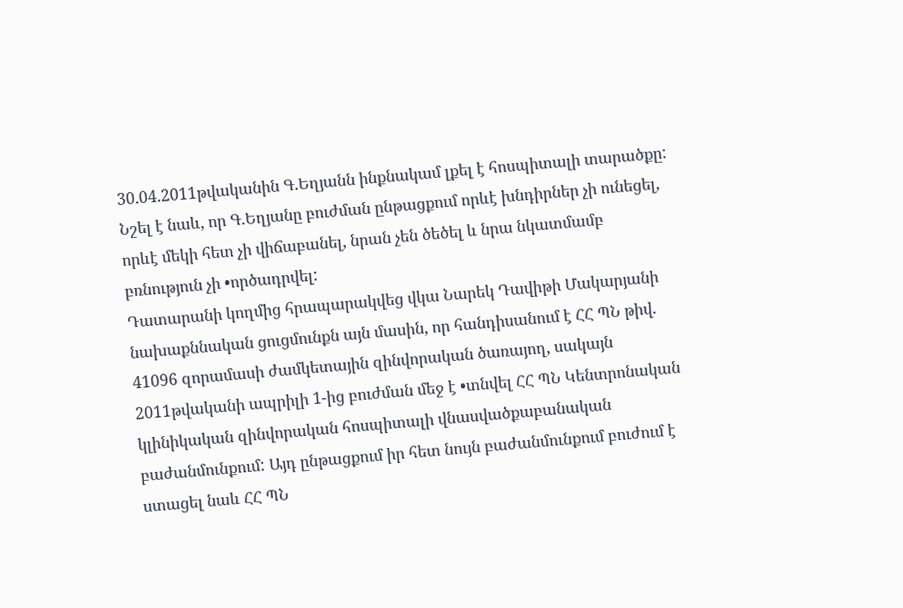30.04.2011թվականին Գ.Եղյանն ինքնակամ լքել է հոսպիտալի տարածքը: Նշել է նաև, որ Գ.Եղյանը բուժման ընթացքում որևէ խնդիրներ չի ունեցել, որևէ մեկի հետ չի վիճաբանել, նրան չեն ծեծել և նրա նկատմամբ բռնություն չի •ործադրվել:
Դատարանի կողմից հրապարակվեց վկա Նարեկ Դավիթի Մակարյանի նախաքննական ցուցմունքն այն մասին, որ հանդիսանում է ՀՀ ՊՆ թիվ. 41096 զորամասի ժամկետային զինվորական ծառայող, սակայն 2011թվականի ապրիլի 1-ից բուժման մեջ է •տնվել ՀՀ ՊՆ Կենտրոնական կլինիկական զինվորական հոսպիտալի վնասվածքաբանական բաժանմունքում: Այդ ընթացքում իր հետ նույն բաժանմունքում բուժում է ստացել նաև ՀՀ ՊՆ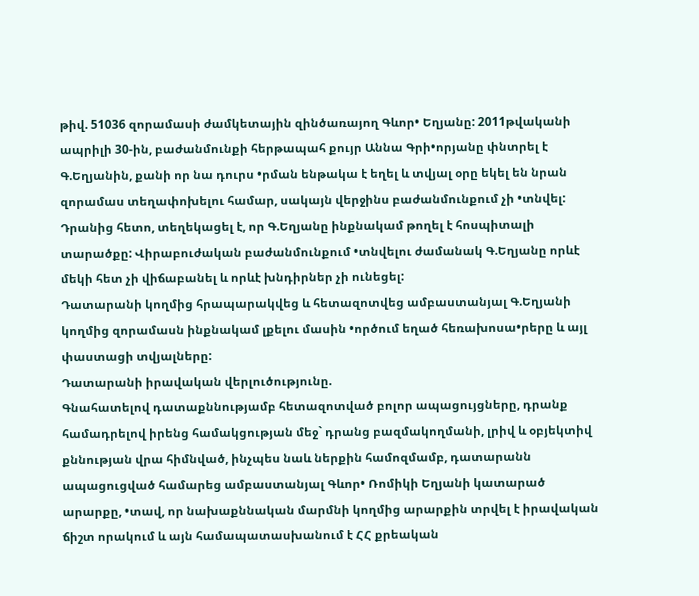թիվ. 51036 զորամասի ժամկետային զինծառայող Գևոր• Եղյանը: 2011թվականի ապրիլի 30-ին, բաժանմունքի հերթապահ քույր Աննա Գրի•որյանը փնտրել է Գ.Եղյանին, քանի որ նա դուրս •րման ենթակա է եղել և տվյալ օրը եկել են նրան զորամաս տեղափոխելու համար, սակայն վերջինս բաժանմունքում չի •տնվել: Դրանից հետո, տեղեկացել է, որ Գ.Եղյանը ինքնակամ թողել է հոսպիտալի տարածքը: Վիրաբուժական բաժանմունքում •տնվելու ժամանակ Գ.Եղյանը որևէ մեկի հետ չի վիճաբանել և որևէ խնդիրներ չի ունեցել:
Դատարանի կողմից հրապարակվեց և հետազոտվեց ամբաստանյալ Գ.Եղյանի կողմից զորամասն ինքնակամ լքելու մասին •ործում եղած հեռախոսա•րերը և այլ փաստացի տվյալները:
Դատարանի իրավական վերլուծությունը.
Գնահատելով դատաքննությամբ հետազոտված բոլոր ապացույցները, դրանք համադրելով իրենց համակցության մեջ` դրանց բազմակողմանի, լրիվ և օբյեկտիվ քննության վրա հիմնված, ինչպես նաև ներքին համոզմամբ, դատարանն ապացուցված համարեց ամբաստանյալ Գևոր• Ռոմիկի Եղյանի կատարած արարքը, •տավ, որ նախաքննական մարմնի կողմից արարքին տրվել է իրավական ճիշտ որակում և այն համապատասխանում է ՀՀ քրեական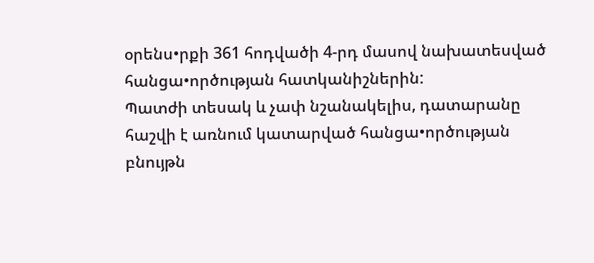օրենս•րքի 361 հոդվածի 4-րդ մասով նախատեսված հանցա•ործության հատկանիշներին:
Պատժի տեսակ և չափ նշանակելիս, դատարանը հաշվի է առնում կատարված հանցա•ործության բնույթն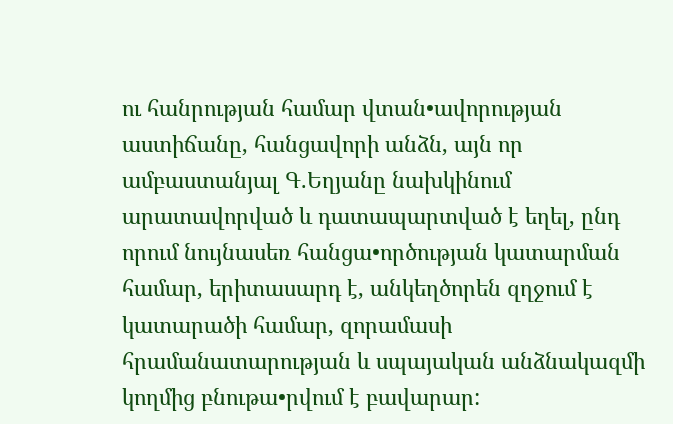ու հանրության համար վտան•ավորության աստիճանը, հանցավորի անձն, այն որ ամբաստանյալ Գ.Եղյանը նախկինում արատավորված և դատապարտված է եղել, ընդ որում նույնասեռ հանցա•ործության կատարման համար, երիտասարդ է, անկեղծորեն զղջում է կատարածի համար, զորամասի հրամանատարության և սպայական անձնակազմի կողմից բնութա•րվում է բավարար: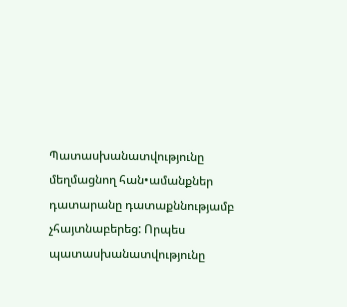Պատասխանատվությունը մեղմացնող հան•ամանքներ դատարանը դատաքննությամբ չհայտնաբերեց: Որպես պատասխանատվությունը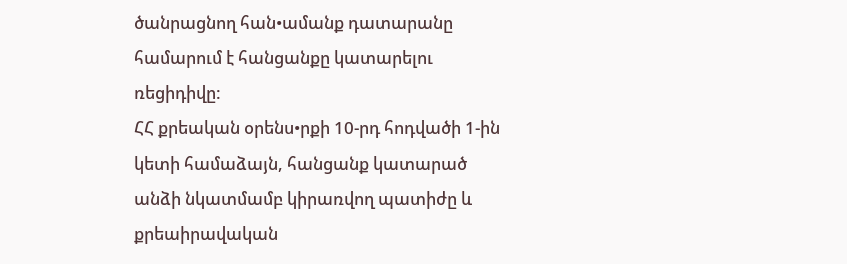ծանրացնող հան•ամանք դատարանը համարում է հանցանքը կատարելու ռեցիդիվը:
ՀՀ քրեական օրենս•րքի 10-րդ հոդվածի 1-ին կետի համաձայն, հանցանք կատարած անձի նկատմամբ կիրառվող պատիժը և քրեաիրավական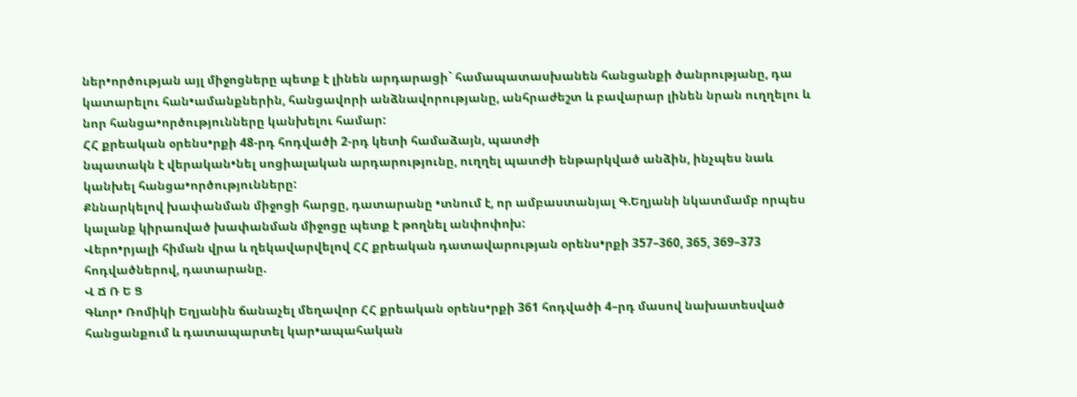ներ•ործության այլ միջոցները պետք է լինեն արդարացի` համապատասխանեն հանցանքի ծանրությանը, դա կատարելու հան•ամանքներին, հանցավորի անձնավորությանը, անհրաժեշտ և բավարար լինեն նրան ուղղելու և նոր հանցա•ործությունները կանխելու համար:
ՀՀ քրեական օրենս•րքի 48-րդ հոդվածի 2-րդ կետի համաձայն, պատժի
նպատակն է վերական•նել սոցիալական արդարությունը, ուղղել պատժի ենթարկված անձին, ինչպես նաև կանխել հանցա•ործությունները:
Քննարկելով խափանման միջոցի հարցը, դատարանը •տնում է, որ ամբաստանյալ Գ.Եղյանի նկատմամբ որպես կալանք կիրառված խափանման միջոցը պետք է թողնել անփոփոխ:
Վերո•րյալի հիման վրա և ղեկավարվելով ՀՀ քրեական դատավարության օրենս•րքի 357–360, 365, 369–373 հոդվածներով, դատարանը.
Վ Ճ Ռ Ե Ց
Գևոր• Ռոմիկի Եղյանին ճանաչել մեղավոր ՀՀ քրեական օրենս•րքի 361 հոդվածի 4–րդ մասով նախատեսված հանցանքում և դատապարտել կար•ապահական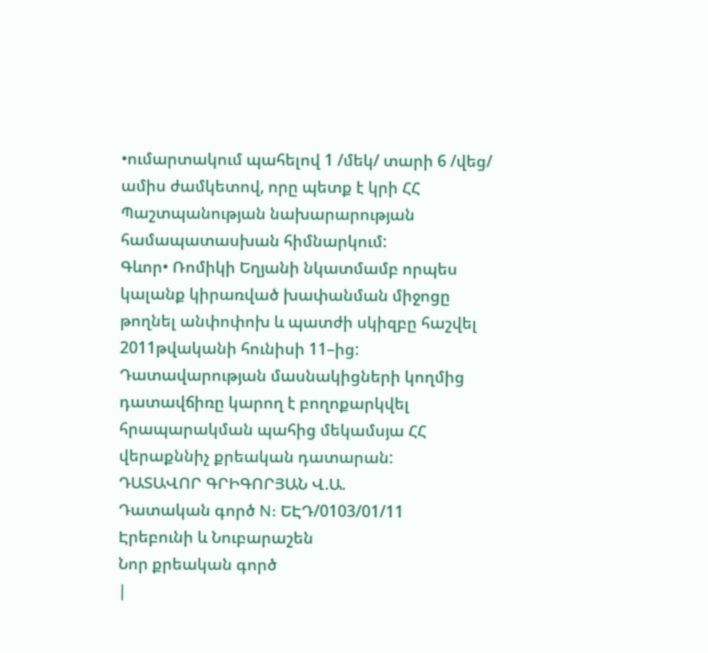•ումարտակում պահելով 1 /մեկ/ տարի 6 /վեց/ ամիս ժամկետով, որը պետք է կրի ՀՀ Պաշտպանության նախարարության համապատասխան հիմնարկում:
Գևոր• Ռոմիկի Եղյանի նկատմամբ որպես կալանք կիրառված խափանման միջոցը թողնել անփոփոխ և պատժի սկիզբը հաշվել 2011թվականի հունիսի 11–ից:
Դատավարության մասնակիցների կողմից դատավճիռը կարող է բողոքարկվել հրապարակման պահից մեկամսյա ՀՀ վերաքննիչ քրեական դատարան:
ԴԱՏԱՎՈՐ ԳՐԻԳՈՐՅԱՆ Վ.Ա.
Դատական գործ N: ԵԷԴ/0103/01/11
Էրեբունի և Նուբարաշեն
Նոր քրեական գործ
|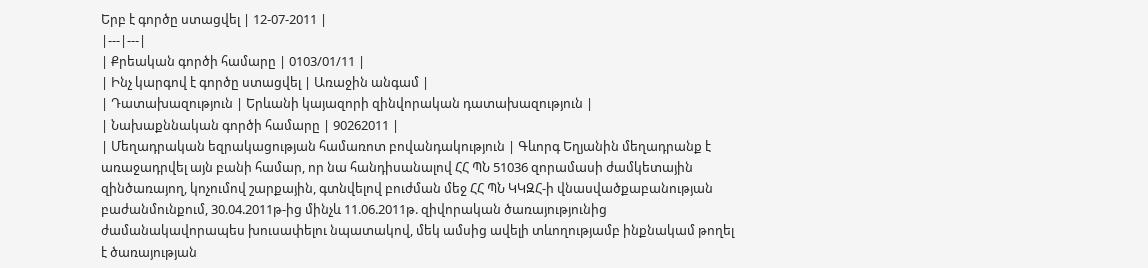Երբ է գործը ստացվել | 12-07-2011 |
|---|---|
| Քրեական գործի համարը | 0103/01/11 |
| Ինչ կարգով է գործը ստացվել | Առաջին անգամ |
| Դատախազություն | Երևանի կայազորի զինվորական դատախազություն |
| Նախաքննական գործի համարը | 90262011 |
| Մեղադրական եզրակացության համառոտ բովանդակություն | Գևորգ Եղյանին մեղադրանք է առաջադրվել այն բանի համար, որ նա հանդիսանալով ՀՀ ՊՆ 51036 զորամասի ժամկետային զինծառայող, կոչումով շարքային, գտնվելով բուժման մեջ ՀՀ ՊՆ ԿԿԶՀ-ի վնասվածքաբանության բաժանմունքում, 30.04.2011թ-ից մինչև 11.06.2011թ. զիվորական ծառայությունից ժամանակավորապես խուսափելու նպատակով, մեկ ամսից ավելի տևողությամբ ինքնակամ թողել է ծառայության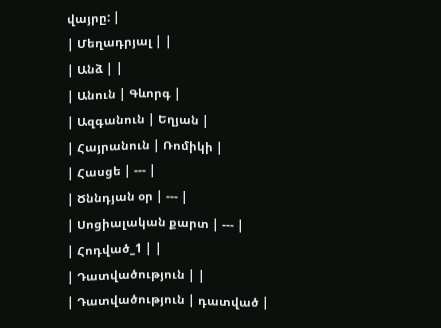վայրը: |
| Մեղադրյալ | |
| Անձ | |
| Անուն | Գևորգ |
| Ազգանուն | Եղյան |
| Հայրանուն | Ռոմիկի |
| Հասցե | --- |
| Ծննդյան օր | --- |
| Սոցիալական քարտ | --- |
| Հոդված_1 | |
| Դատվածություն | |
| Դատվածություն | դատված |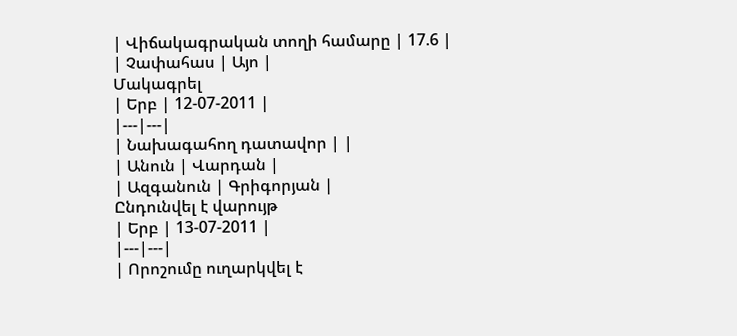| Վիճակագրական տողի համարը | 17.6 |
| Չափահաս | Այո |
Մակագրել
| Երբ | 12-07-2011 |
|---|---|
| Նախագահող դատավոր | |
| Անուն | Վարդան |
| Ազգանուն | Գրիգորյան |
Ընդունվել է վարույթ
| Երբ | 13-07-2011 |
|---|---|
| Որոշումը ուղարկվել է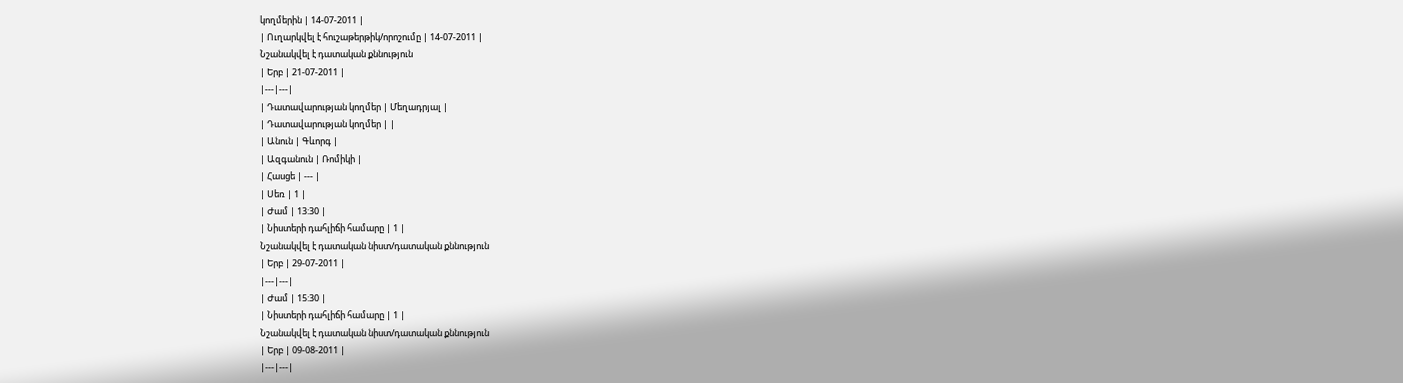կողմերին | 14-07-2011 |
| Ուղարկվել է հուշաթերթիկ/որոշումը | 14-07-2011 |
Նշանակվել է դատական քննություն
| Երբ | 21-07-2011 |
|---|---|
| Դատավարության կողմեր | Մեղադրյալ |
| Դատավարության կողմեր | |
| Անուն | Գևորգ |
| Ազգանուն | Ռոմիկի |
| Հասցե | --- |
| Սեռ | 1 |
| Ժամ | 13:30 |
| Նիստերի դահլիճի համարը | 1 |
Նշանակվել է դատական նիստ/դատական քննություն
| Երբ | 29-07-2011 |
|---|---|
| Ժամ | 15:30 |
| Նիստերի դահլիճի համարը | 1 |
Նշանակվել է դատական նիստ/դատական քննություն
| Երբ | 09-08-2011 |
|---|---|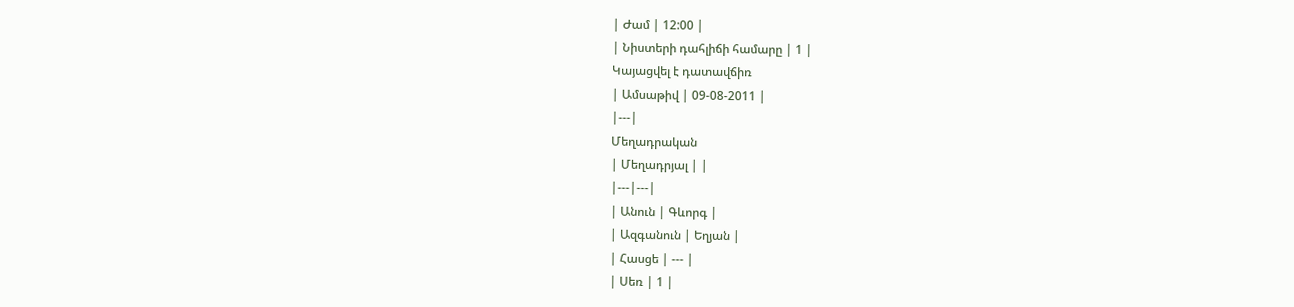| Ժամ | 12:00 |
| Նիստերի դահլիճի համարը | 1 |
Կայացվել է դատավճիռ
| Ամսաթիվ | 09-08-2011 |
|---|
Մեղադրական
| Մեղադրյալ | |
|---|---|
| Անուն | Գևորգ |
| Ազգանուն | Եղյան |
| Հասցե | --- |
| Սեռ | 1 |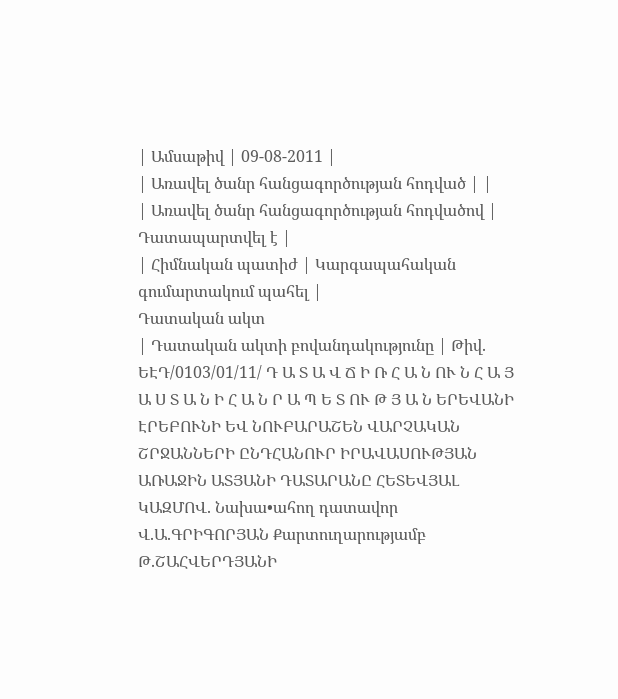| Ամսաթիվ | 09-08-2011 |
| Առավել ծանր հանցագործության հոդված | |
| Առավել ծանր հանցագործության հոդվածով | Դատապարտվել է |
| Հիմնական պատիժ | Կարգապահական գումարտակում պահել |
Դատական ակտ
| Դատական ակտի բովանդակությունը | Թիվ. ԵԷԴ/0103/01/11/ Դ Ա Տ Ա Վ Ճ Ի Ռ Հ Ա Ն ՈՒ Ն Հ Ա Յ Ա Ս Տ Ա Ն Ի Հ Ա Ն Ր Ա Պ Ե Տ ՈՒ Թ Յ Ա Ն ԵՐԵՎԱՆԻ ԷՐԵԲՈՒՆԻ ԵՎ ՆՈՒԲԱՐԱՇԵՆ ՎԱՐՉԱԿԱՆ ՇՐՋԱՆՆԵՐԻ ԸՆԴՀԱՆՈՒՐ ԻՐԱՎԱՍՈՒԹՅԱՆ ԱՌԱՋԻՆ ԱՏՅԱՆԻ ԴԱՏԱՐԱՆԸ ՀԵՏԵՎՅԱԼ ԿԱԶՄՈՎ. Նախա•ահող դատավոր Վ.Ա.ԳՐԻԳՈՐՅԱՆ Քարտուղարությամբ Թ.ՇԱՀՎԵՐԴՅԱՆԻ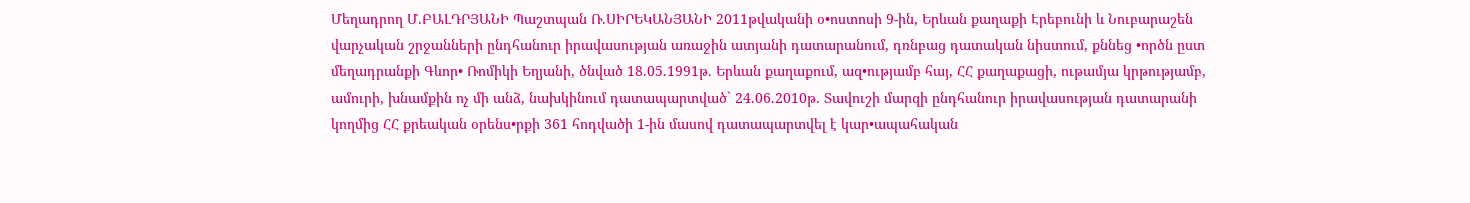Մեղադրող Մ.ԲԱԼԴՐՅԱՆԻ Պաշտպան Ռ.ՍԻՐԵԿԱՆՅԱՆԻ 2011թվականի օ•ոստոսի 9-ին, Երևան քաղաքի Էրեբունի և Նուբարաշեն վարչական շրջանների ընդհանուր իրավասության առաջին ատյանի դատարանում, դռնբաց դատական նիստում, քննեց •ործն ըստ մեղադրանքի Գևոր• Ռոմիկի Եղյանի, ծնված 18.05.1991թ. Երևան քաղաքում, ազ•ությամբ հայ, ՀՀ քաղաքացի, ութամյա կրթությամբ, ամուրի, խնամքին ոչ մի անձ, նախկինում դատապարտված` 24.06.2010թ. Տավուշի մարզի ընդհանուր իրավասության դատարանի կողմից ՀՀ քրեական օրենս•րքի 361 հոդվածի 1-ին մասով դատապարտվել է կար•ապահական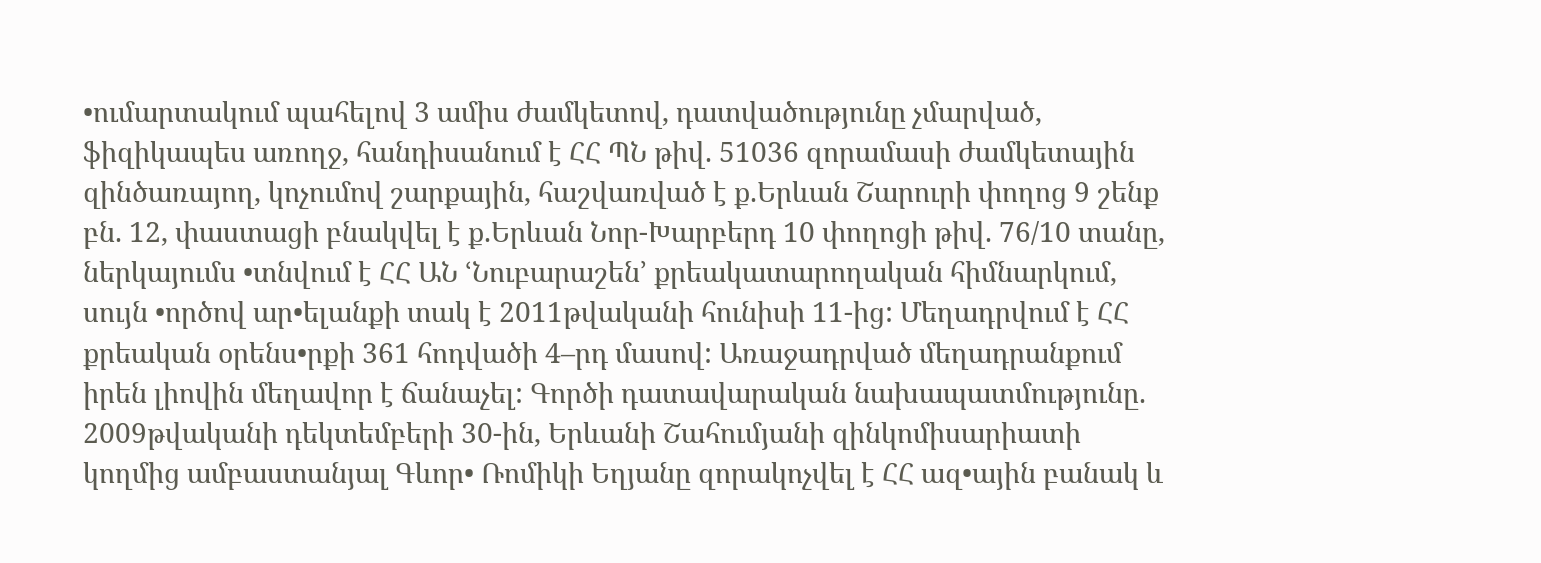•ումարտակում պահելով 3 ամիս ժամկետով, դատվածությունը չմարված, ֆիզիկապես առողջ, հանդիսանում է ՀՀ ՊՆ թիվ. 51036 զորամասի ժամկետային զինծառայող, կոչումով շարքային, հաշվառված է ք.Երևան Շարուրի փողոց 9 շենք բն. 12, փաստացի բնակվել է ք.Երևան Նոր-Խարբերդ 10 փողոցի թիվ. 76/10 տանը, ներկայումս •տնվում է ՀՀ ԱՆ ՙՆուբարաշեն՚ քրեակատարողական հիմնարկում, սույն •ործով ար•ելանքի տակ է 2011թվականի հունիսի 11-ից: Մեղադրվում է ՀՀ քրեական օրենս•րքի 361 հոդվածի 4–րդ մասով: Առաջադրված մեղադրանքում իրեն լիովին մեղավոր է ճանաչել: Գործի դատավարական նախապատմությունը. 2009թվականի դեկտեմբերի 30-ին, Երևանի Շահումյանի զինկոմիսարիատի կողմից ամբաստանյալ Գևոր• Ռոմիկի Եղյանը զորակոչվել է ՀՀ ազ•ային բանակ և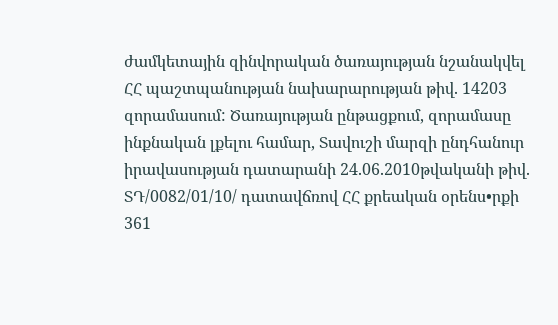ժամկետային զինվորական ծառայության նշանակվել ՀՀ պաշտպանության նախարարության թիվ. 14203 զորամասում: Ծառայության ընթացքում, զորամասը ինքնական լքելու համար, Տավուշի մարզի ընդհանուր իրավասության դատարանի 24.06.2010թվականի թիվ. ՏԴ/0082/01/10/ դատավճռով ՀՀ քրեական օրենս•րքի 361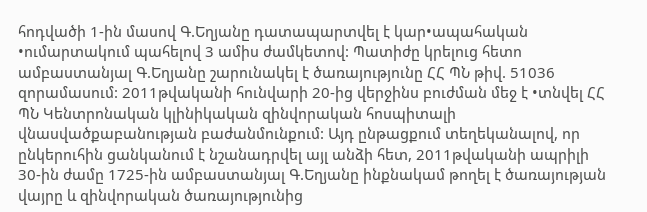հոդվածի 1-ին մասով Գ.Եղյանը դատապարտվել է կար•ապահական •ումարտակում պահելով 3 ամիս ժամկետով: Պատիժը կրելուց հետո ամբաստանյալ Գ.Եղյանը շարունակել է ծառայությունը ՀՀ ՊՆ թիվ. 51036 զորամասում: 2011թվականի հունվարի 20-ից վերջինս բուժման մեջ է •տնվել ՀՀ ՊՆ Կենտրոնական կլինիկական զինվորական հոսպիտալի վնասվածքաբանության բաժանմունքում: Այդ ընթացքում տեղեկանալով, որ ընկերուհին ցանկանում է նշանադրվել այլ անձի հետ, 2011թվականի ապրիլի 30-ին ժամը 1725-ին ամբաստանյալ Գ.Եղյանը ինքնակամ թողել է ծառայության վայրը և զինվորական ծառայությունից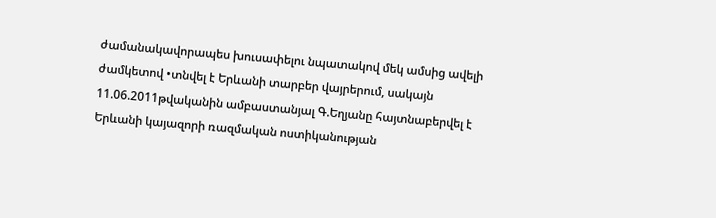ժամանակավորապես խուսափելու նպատակով մեկ ամսից ավելի ժամկետով •տնվել է Երևանի տարբեր վայրերում, սակայն 11.06.2011թվականին ամբաստանյալ Գ.Եղյանը հայտնաբերվել է Երևանի կայազորի ռազմական ոստիկանության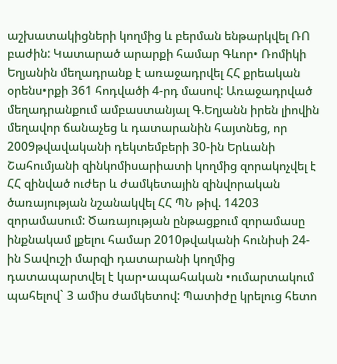աշխատակիցների կողմից և բերման ենթարկվել ՌՈ բաժին: Կատարած արարքի համար Գևոր• Ռոմիկի Եղյանին մեղադրանք է առաջադրվել ՀՀ քրեական օրենս•րքի 361 հոդվածի 4-րդ մասով: Առաջադրված մեղադրանքում ամբաստանյալ Գ.Եղյանն իրեն լիովին մեղավոր ճանաչեց և դատարանին հայտնեց, որ 2009թվավականի դեկտեմբերի 30-ին Երևանի Շահումյանի զինկոմիսարիատի կողմից զորակոչվել է ՀՀ զինված ուժեր և ժամկետային զինվորական ծառայության նշանակվել ՀՀ ՊՆ թիվ. 14203 զորամասում: Ծառայության ընթացքում զորամասը ինքնակամ լքելու համար 2010թվականի հունիսի 24-ին Տավուշի մարզի դատարանի կողմից դատապարտվել է կար•ապահական •ումարտակում պահելով` 3 ամիս ժամկետով: Պատիժը կրելուց հետո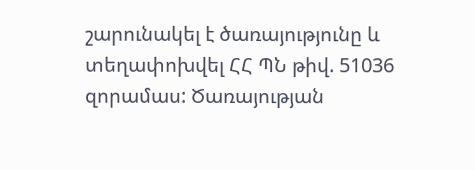շարունակել է ծառայությունը և տեղափոխվել ՀՀ ՊՆ թիվ. 51036 զորամաս: Ծառայության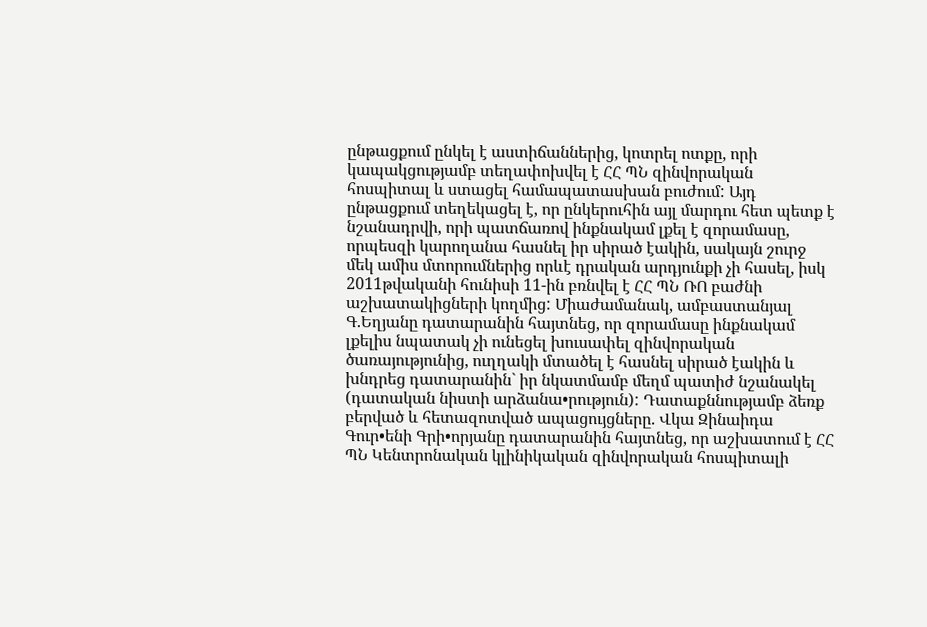ընթացքում ընկել է աստիճաններից, կոտրել ոտքը, որի կապակցությամբ տեղափոխվել է ՀՀ ՊՆ զինվորական հոսպիտալ և ստացել համապատասխան բուժում: Այդ ընթացքում տեղեկացել է, որ ընկերուհին այլ մարդու հետ պետք է նշանադրվի, որի պատճառով ինքնակամ լքել է զորամասը, որպեսզի կարողանա հասնել իր սիրած էակին, սակայն շուրջ մեկ ամիս մտորումներից որևէ դրական արդյունքի չի հասել, իսկ 2011թվականի հունիսի 11-ին բռնվել է ՀՀ ՊՆ ՌՈ բաժնի աշխատակիցների կողմից: Միաժամանակ, ամբաստանյալ Գ.Եղյանը դատարանին հայտնեց, որ զորամասը ինքնակամ լքելիս նպատակ չի ունեցել խուսափել զինվորական ծառայությունից, ուղղակի մտածել է հասնել սիրած էակին և խնդրեց դատարանին` իր նկատմամբ մեղմ պատիժ նշանակել (դատական նիստի արձանա•րություն): Դատաքննությամբ ձեռք բերված և հետազոտված ապացույցները. Վկա Զինաիդա Գուր•ենի Գրի•որյանը դատարանին հայտնեց, որ աշխատում է ՀՀ ՊՆ Կենտրոնական կլինիկական զինվորական հոսպիտալի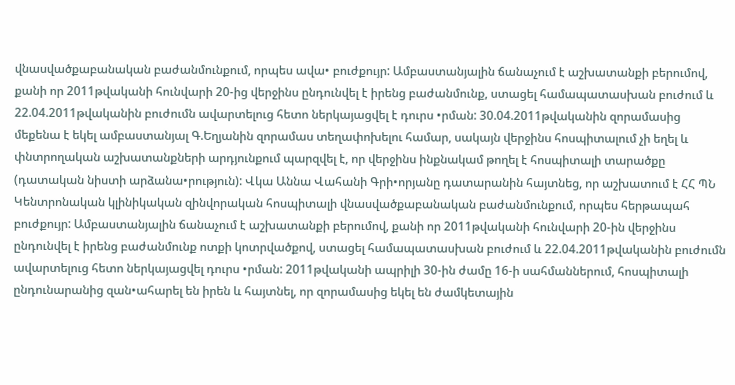վնասվածքաբանական բաժանմունքում, որպես ավա• բուժքույր: Ամբաստանյալին ճանաչում է աշխատանքի բերումով, քանի որ 2011թվականի հունվարի 20-ից վերջինս ընդունվել է իրենց բաժանմունք, ստացել համապատասխան բուժում և 22.04.2011թվականին բուժումն ավարտելուց հետո ներկայացվել է դուրս •րման: 30.04.2011թվականին զորամասից մեքենա է եկել ամբաստանյալ Գ.Եղյանին զորամաս տեղափոխելու համար, սակայն վերջինս հոսպիտալում չի եղել և փնտրողական աշխատանքների արդյունքում պարզվել է, որ վերջինս ինքնակամ թողել է հոսպիտալի տարածքը (դատական նիստի արձանա•րություն): Վկա Աննա Վահանի Գրի•որյանը դատարանին հայտնեց, որ աշխատում է ՀՀ ՊՆ Կենտրոնական կլինիկական զինվորական հոսպիտալի վնասվածքաբանական բաժանմունքում, որպես հերթապահ բուժքույր: Ամբաստանյալին ճանաչում է աշխատանքի բերումով, քանի որ 2011թվականի հունվարի 20-ին վերջինս ընդունվել է իրենց բաժանմունք ոտքի կոտրվածքով, ստացել համապատասխան բուժում և 22.04.2011թվականին բուժումն ավարտելուց հետո ներկայացվել դուրս •րման: 2011թվականի ապրիլի 30-ին ժամը 16-ի սահմաններում, հոսպիտալի ընդունարանից զան•ահարել են իրեն և հայտնել, որ զորամասից եկել են ժամկետային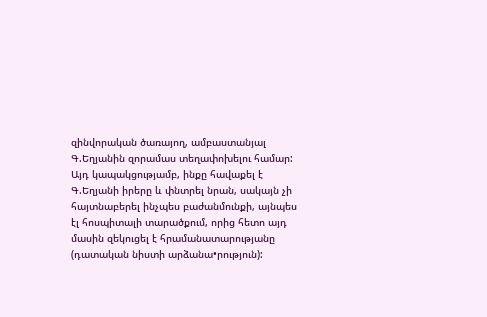զինվորական ծառայող, ամբաստանյալ Գ.Եղյանին զորամաս տեղափոխելու համար: Այդ կապակցությամբ, ինքը հավաքել է Գ.Եղյանի իրերը և փնտրել նրան, սակայն չի հայտնաբերել ինչպես բաժանմունքի, այնպես էլ հոսպիտալի տարածքում, որից հետո այդ մասին զեկուցել է հրամանատարությանը (դատական նիստի արձանա•րություն):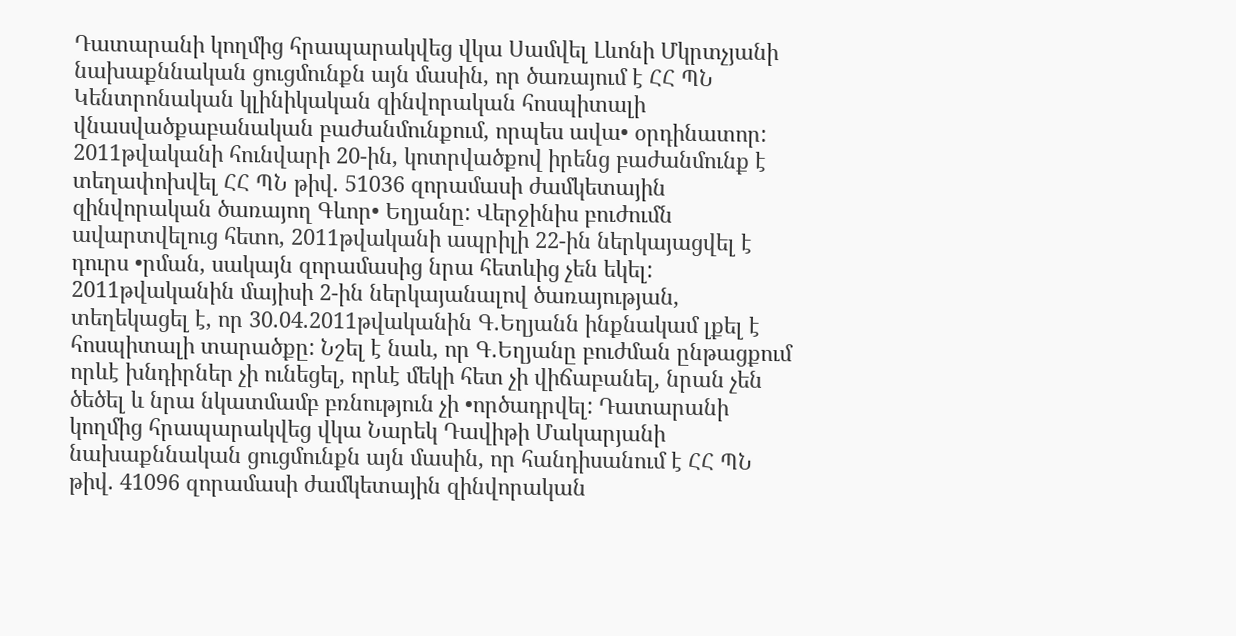Դատարանի կողմից հրապարակվեց վկա Սամվել Լևոնի Մկրտչյանի նախաքննական ցուցմունքն այն մասին, որ ծառայում է ՀՀ ՊՆ Կենտրոնական կլինիկական զինվորական հոսպիտալի վնասվածքաբանական բաժանմունքում, որպես ավա• օրդինատոր: 2011թվականի հունվարի 20-ին, կոտրվածքով իրենց բաժանմունք է տեղափոխվել ՀՀ ՊՆ թիվ. 51036 զորամասի ժամկետային զինվորական ծառայող Գևոր• Եղյանը: Վերջինիս բուժումն ավարտվելուց հետո, 2011թվականի ապրիլի 22-ին ներկայացվել է դուրս •րման, սակայն զորամասից նրա հետևից չեն եկել: 2011թվականին մայիսի 2-ին ներկայանալով ծառայության, տեղեկացել է, որ 30.04.2011թվականին Գ.Եղյանն ինքնակամ լքել է հոսպիտալի տարածքը: Նշել է նաև, որ Գ.Եղյանը բուժման ընթացքում որևէ խնդիրներ չի ունեցել, որևէ մեկի հետ չի վիճաբանել, նրան չեն ծեծել և նրա նկատմամբ բռնություն չի •ործադրվել: Դատարանի կողմից հրապարակվեց վկա Նարեկ Դավիթի Մակարյանի նախաքննական ցուցմունքն այն մասին, որ հանդիսանում է ՀՀ ՊՆ թիվ. 41096 զորամասի ժամկետային զինվորական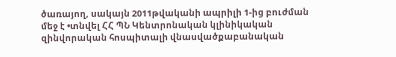ծառայող, սակայն 2011թվականի ապրիլի 1-ից բուժման մեջ է •տնվել ՀՀ ՊՆ Կենտրոնական կլինիկական զինվորական հոսպիտալի վնասվածքաբանական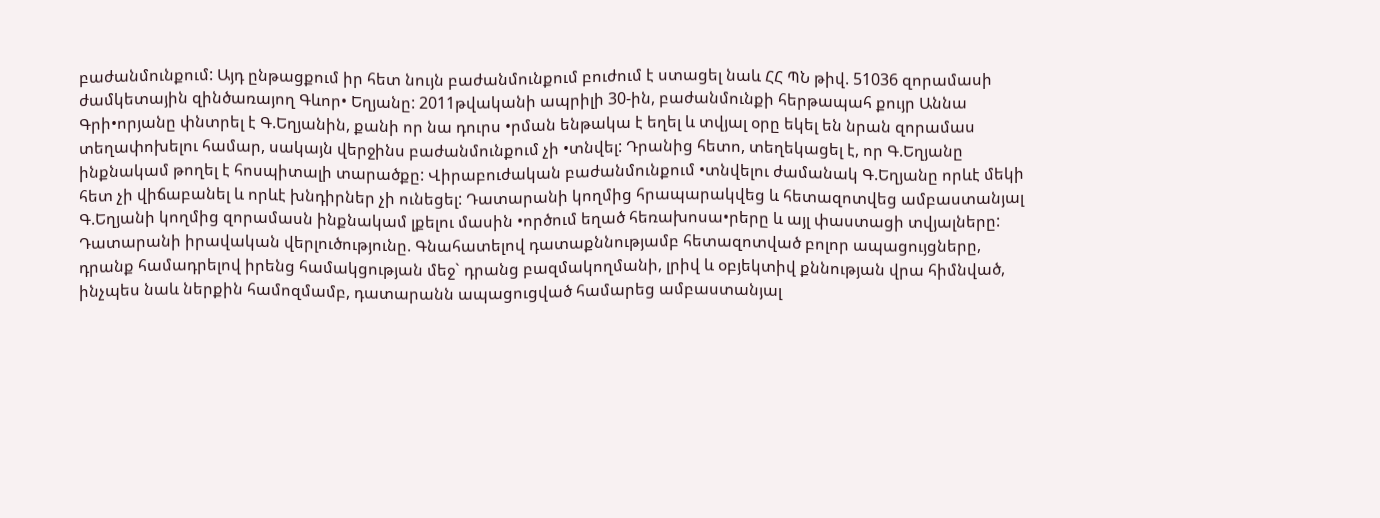բաժանմունքում: Այդ ընթացքում իր հետ նույն բաժանմունքում բուժում է ստացել նաև ՀՀ ՊՆ թիվ. 51036 զորամասի ժամկետային զինծառայող Գևոր• Եղյանը: 2011թվականի ապրիլի 30-ին, բաժանմունքի հերթապահ քույր Աննա Գրի•որյանը փնտրել է Գ.Եղյանին, քանի որ նա դուրս •րման ենթակա է եղել և տվյալ օրը եկել են նրան զորամաս տեղափոխելու համար, սակայն վերջինս բաժանմունքում չի •տնվել: Դրանից հետո, տեղեկացել է, որ Գ.Եղյանը ինքնակամ թողել է հոսպիտալի տարածքը: Վիրաբուժական բաժանմունքում •տնվելու ժամանակ Գ.Եղյանը որևէ մեկի հետ չի վիճաբանել և որևէ խնդիրներ չի ունեցել: Դատարանի կողմից հրապարակվեց և հետազոտվեց ամբաստանյալ Գ.Եղյանի կողմից զորամասն ինքնակամ լքելու մասին •ործում եղած հեռախոսա•րերը և այլ փաստացի տվյալները: Դատարանի իրավական վերլուծությունը. Գնահատելով դատաքննությամբ հետազոտված բոլոր ապացույցները, դրանք համադրելով իրենց համակցության մեջ` դրանց բազմակողմանի, լրիվ և օբյեկտիվ քննության վրա հիմնված, ինչպես նաև ներքին համոզմամբ, դատարանն ապացուցված համարեց ամբաստանյալ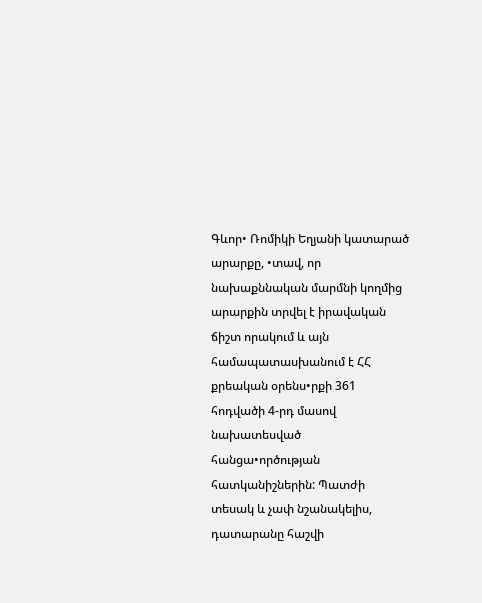Գևոր• Ռոմիկի Եղյանի կատարած արարքը, •տավ, որ նախաքննական մարմնի կողմից արարքին տրվել է իրավական ճիշտ որակում և այն համապատասխանում է ՀՀ քրեական օրենս•րքի 361 հոդվածի 4-րդ մասով նախատեսված հանցա•ործության հատկանիշներին: Պատժի տեսակ և չափ նշանակելիս, դատարանը հաշվի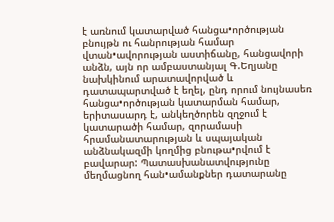է առնում կատարված հանցա•ործության բնույթն ու հանրության համար վտան•ավորության աստիճանը, հանցավորի անձն, այն որ ամբաստանյալ Գ.Եղյանը նախկինում արատավորված և դատապարտված է եղել, ընդ որում նույնասեռ հանցա•ործության կատարման համար, երիտասարդ է, անկեղծորեն զղջում է կատարածի համար, զորամասի հրամանատարության և սպայական անձնակազմի կողմից բնութա•րվում է բավարար: Պատասխանատվությունը մեղմացնող հան•ամանքներ դատարանը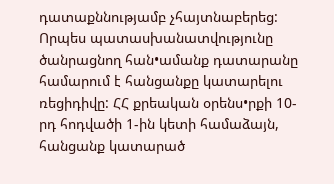դատաքննությամբ չհայտնաբերեց: Որպես պատասխանատվությունը ծանրացնող հան•ամանք դատարանը համարում է հանցանքը կատարելու ռեցիդիվը: ՀՀ քրեական օրենս•րքի 10-րդ հոդվածի 1-ին կետի համաձայն, հանցանք կատարած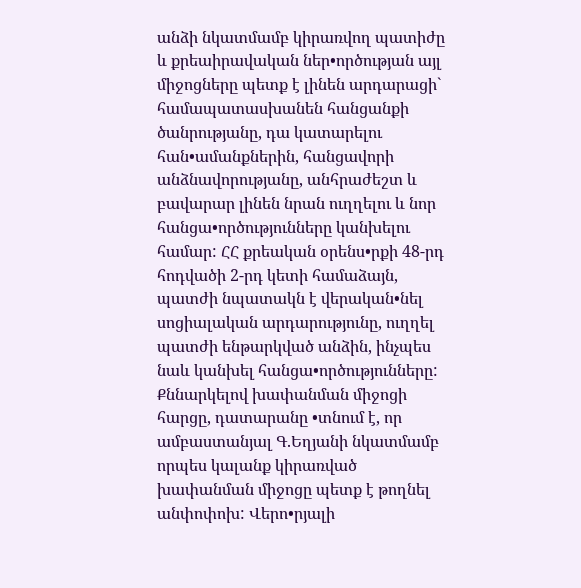անձի նկատմամբ կիրառվող պատիժը և քրեաիրավական ներ•ործության այլ միջոցները պետք է լինեն արդարացի` համապատասխանեն հանցանքի ծանրությանը, դա կատարելու հան•ամանքներին, հանցավորի անձնավորությանը, անհրաժեշտ և բավարար լինեն նրան ուղղելու և նոր հանցա•ործությունները կանխելու համար: ՀՀ քրեական օրենս•րքի 48-րդ հոդվածի 2-րդ կետի համաձայն, պատժի նպատակն է վերական•նել սոցիալական արդարությունը, ուղղել պատժի ենթարկված անձին, ինչպես նաև կանխել հանցա•ործությունները: Քննարկելով խափանման միջոցի հարցը, դատարանը •տնում է, որ ամբաստանյալ Գ.Եղյանի նկատմամբ որպես կալանք կիրառված խափանման միջոցը պետք է թողնել անփոփոխ: Վերո•րյալի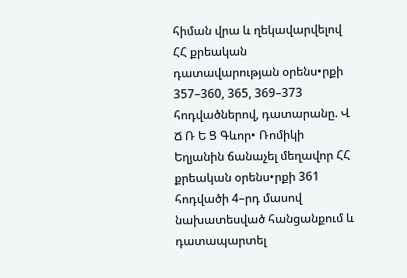հիման վրա և ղեկավարվելով ՀՀ քրեական դատավարության օրենս•րքի 357–360, 365, 369–373 հոդվածներով, դատարանը. Վ Ճ Ռ Ե Ց Գևոր• Ռոմիկի Եղյանին ճանաչել մեղավոր ՀՀ քրեական օրենս•րքի 361 հոդվածի 4–րդ մասով նախատեսված հանցանքում և դատապարտել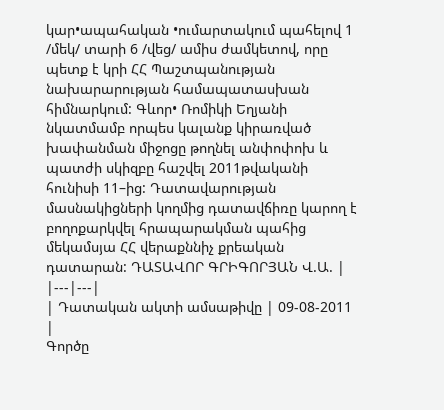կար•ապահական •ումարտակում պահելով 1 /մեկ/ տարի 6 /վեց/ ամիս ժամկետով, որը պետք է կրի ՀՀ Պաշտպանության նախարարության համապատասխան հիմնարկում: Գևոր• Ռոմիկի Եղյանի նկատմամբ որպես կալանք կիրառված խափանման միջոցը թողնել անփոփոխ և պատժի սկիզբը հաշվել 2011թվականի հունիսի 11–ից: Դատավարության մասնակիցների կողմից դատավճիռը կարող է բողոքարկվել հրապարակման պահից մեկամսյա ՀՀ վերաքննիչ քրեական դատարան: ԴԱՏԱՎՈՐ ԳՐԻԳՈՐՅԱՆ Վ.Ա. |
|---|---|
| Դատական ակտի ամսաթիվը | 09-08-2011 |
Գործը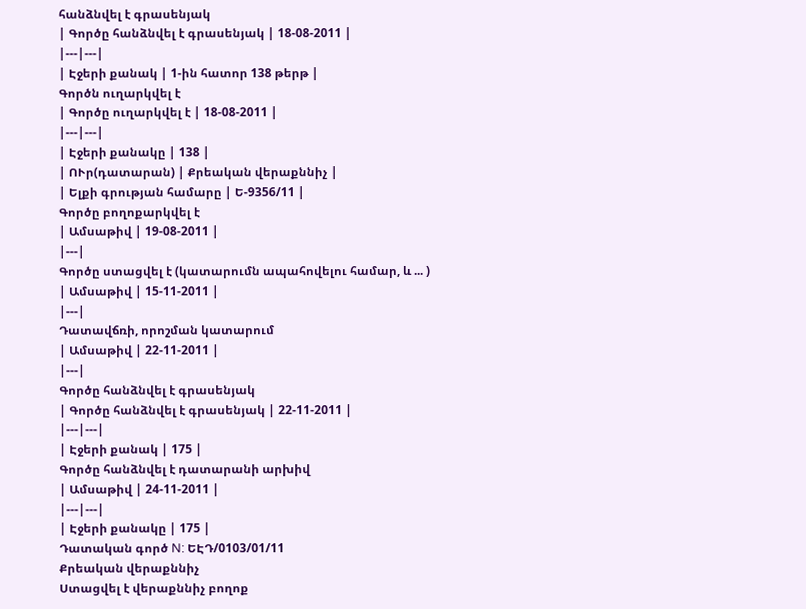հանձնվել է գրասենյակ
| Գործը հանձնվել է գրասենյակ | 18-08-2011 |
|---|---|
| Էջերի քանակ | 1-ին հատոր 138 թերթ |
Գործն ուղարկվել է
| Գործը ուղարկվել է | 18-08-2011 |
|---|---|
| Էջերի քանակը | 138 |
| ՈՒր(դատարան) | Քրեական վերաքննիչ |
| Ելքի գրության համարը | Ե-9356/11 |
Գործը բողոքարկվել է
| Ամսաթիվ | 19-08-2011 |
|---|
Գործը ստացվել է (կատարումն ապահովելու համար, և ... )
| Ամսաթիվ | 15-11-2011 |
|---|
Դատավճռի, որոշման կատարում
| Ամսաթիվ | 22-11-2011 |
|---|
Գործը հանձնվել է գրասենյակ
| Գործը հանձնվել է գրասենյակ | 22-11-2011 |
|---|---|
| Էջերի քանակ | 175 |
Գործը հանձնվել է դատարանի արխիվ
| Ամսաթիվ | 24-11-2011 |
|---|---|
| Էջերի քանակը | 175 |
Դատական գործ N: ԵԷԴ/0103/01/11
Քրեական վերաքննիչ
Ստացվել է վերաքննիչ բողոք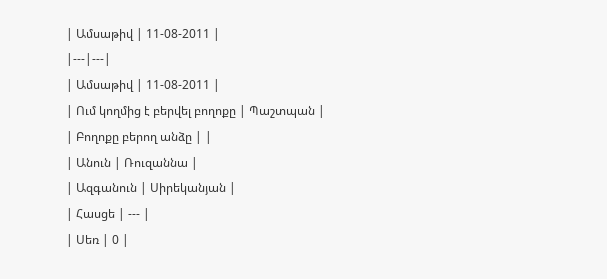| Ամսաթիվ | 11-08-2011 |
|---|---|
| Ամսաթիվ | 11-08-2011 |
| Ում կողմից է բերվել բողոքը | Պաշտպան |
| Բողոքը բերող անձը | |
| Անուն | Ռուզաննա |
| Ազգանուն | Սիրեկանյան |
| Հասցե | --- |
| Սեռ | 0 |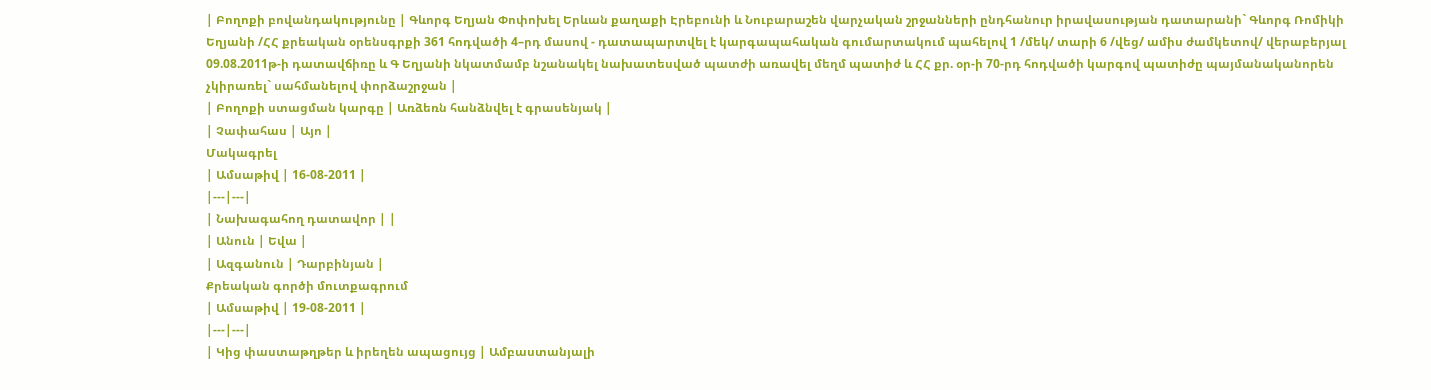| Բողոքի բովանդակությունը | Գևորգ Եղյան Փոփոխել Երևան քաղաքի Էրեբունի և Նուբարաշեն վարչական շրջանների ընդհանուր իրավասության դատարանի` Գևորգ Ռոմիկի Եղյանի /ՀՀ քրեական օրենսգրքի 361 հոդվածի 4–րդ մասով - դատապարտվել է կարգապահական գումարտակում պահելով 1 /մեկ/ տարի 6 /վեց/ ամիս ժամկետով/ վերաբերյալ 09.08.2011թ-ի դատավճիռը և Գ Եղյանի նկատմամբ նշանակել նախատեսված պատժի առավել մեղմ պատիժ և ՀՀ քր. օր-ի 70-րդ հոդվածի կարգով պատիժը պայմանականորեն չկիրառել` սահմանելով փորձաշրջան |
| Բողոքի ստացման կարգը | Առձեռն հանձնվել է գրասենյակ |
| Չափահաս | Այո |
Մակագրել
| Ամսաթիվ | 16-08-2011 |
|---|---|
| Նախագահող դատավոր | |
| Անուն | Եվա |
| Ազգանուն | Դարբինյան |
Քրեական գործի մուտքագրում
| Ամսաթիվ | 19-08-2011 |
|---|---|
| Կից փաստաթղթեր և իրեղեն ապացույց | Ամբաստանյալի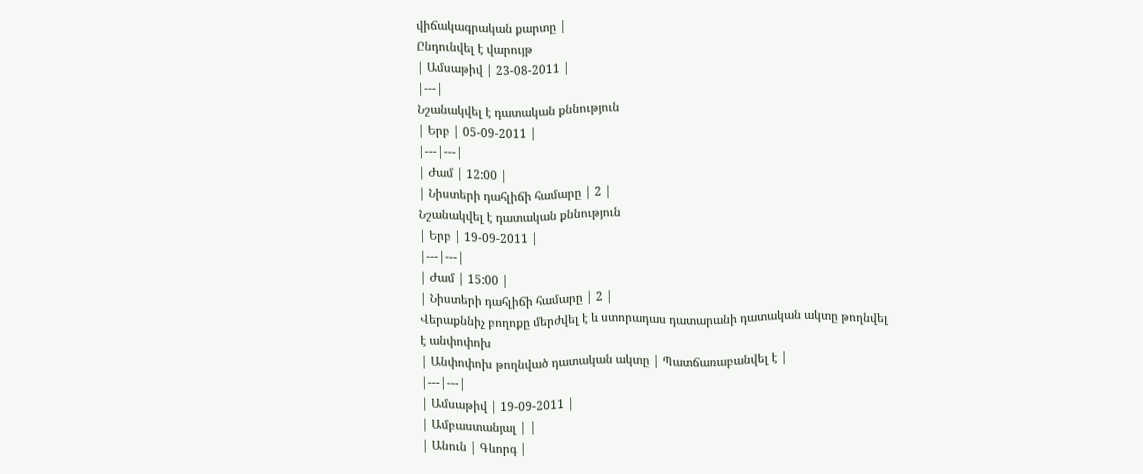վիճակագրական քարտը |
Ընդունվել է վարույթ
| Ամսաթիվ | 23-08-2011 |
|---|
Նշանակվել է դատական քննություն
| Երբ | 05-09-2011 |
|---|---|
| Ժամ | 12:00 |
| Նիստերի դահլիճի համարը | 2 |
Նշանակվել է դատական քննություն
| Երբ | 19-09-2011 |
|---|---|
| Ժամ | 15:00 |
| Նիստերի դահլիճի համարը | 2 |
Վերաքննիչ բողոքը մերժվել է և ստորադաս դատարանի դատական ակտը թողնվել է անփոփոխ
| Անփոփոխ թողնված դատական ակտը | Պատճառաբանվել է |
|---|---|
| Ամսաթիվ | 19-09-2011 |
| Ամբաստանյալ | |
| Անուն | Գևորգ |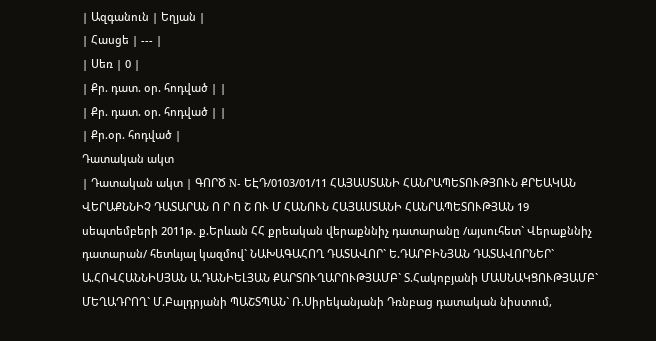| Ազգանուն | Եղյան |
| Հասցե | --- |
| Սեռ | 0 |
| Քր. դատ. օր. հոդված | |
| Քր. դատ. օր. հոդված | |
| Քր.օր. հոդված |
Դատական ակտ
| Դատական ակտ | ԳՈՐԾ N- ԵԷԴ/0103/01/11 ՀԱՅԱՍՏԱՆԻ ՀԱՆՐԱՊԵՏՈՒԹՅՈՒՆ ՔՐԵԱԿԱՆ ՎԵՐԱՔՆՆԻՉ ԴԱՏԱՐԱՆ Ո Ր Ո Շ ՈՒ Մ ՀԱՆՈՒՆ ՀԱՅԱՍՏԱՆԻ ՀԱՆՐԱՊԵՏՈՒԹՅԱՆ 19 սեպտեմբերի 2011թ. ք.Երևան ՀՀ քրեական վերաքննիչ դատարանը /այսուհետ` Վերաքննիչ դատարան/ հետևյալ կազմով` ՆԱԽԱԳԱՀՈՂ ԴԱՏԱՎՈՐ` Ե.ԴԱՐԲԻՆՅԱՆ ԴԱՏԱՎՈՐՆԵՐ` Ա.ՀՈՎՀԱՆՆԻՍՅԱՆ Ա.ԴԱՆԻԵԼՅԱՆ ՔԱՐՏՈՒՂԱՐՈՒԹՅԱՄԲ` Տ.Հակոբյանի ՄԱՍՆԱԿՑՈՒԹՅԱՄԲ` ՄԵՂԱԴՐՈՂ` Մ.Բալդրյանի ՊԱՇՏՊԱՆ` Ռ.Սիրեկանյանի Դռնբաց դատական նիստում,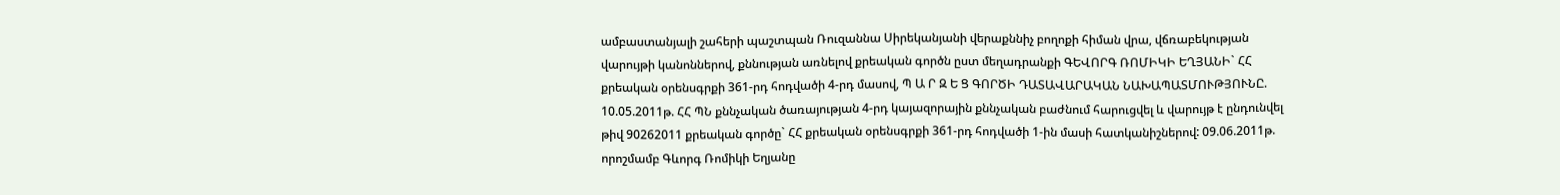ամբաստանյալի շահերի պաշտպան Ռուզաննա Սիրեկանյանի վերաքննիչ բողոքի հիման վրա, վճռաբեկության վարույթի կանոններով, քննության առնելով քրեական գործն ըստ մեղադրանքի ԳԵՎՈՐԳ ՌՈՄԻԿԻ ԵՂՅԱՆԻ` ՀՀ քրեական օրենսգրքի 361-րդ հոդվածի 4-րդ մասով, Պ Ա Ր Զ Ե Ց ԳՈՐԾԻ ԴԱՏԱՎԱՐԱԿԱՆ ՆԱԽԱՊԱՏՄՈՒԹՅՈՒՆԸ. 10.05.2011թ. ՀՀ ՊՆ քննչական ծառայության 4-րդ կայազորային քննչական բաժնում հարուցվել և վարույթ է ընդունվել թիվ 90262011 քրեական գործը` ՀՀ քրեական օրենսգրքի 361-րդ հոդվածի 1-ին մասի հատկանիշներով: 09.06.2011թ. որոշմամբ Գևորգ Ռոմիկի Եղյանը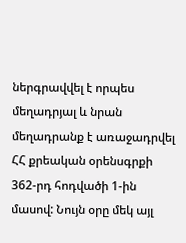ներգրավվել է որպես մեղադրյալ և նրան մեղադրանք է առաջադրվել ՀՀ քրեական օրենսգրքի 362-րդ հոդվածի 1-ին մասով: Նույն օրը մեկ այլ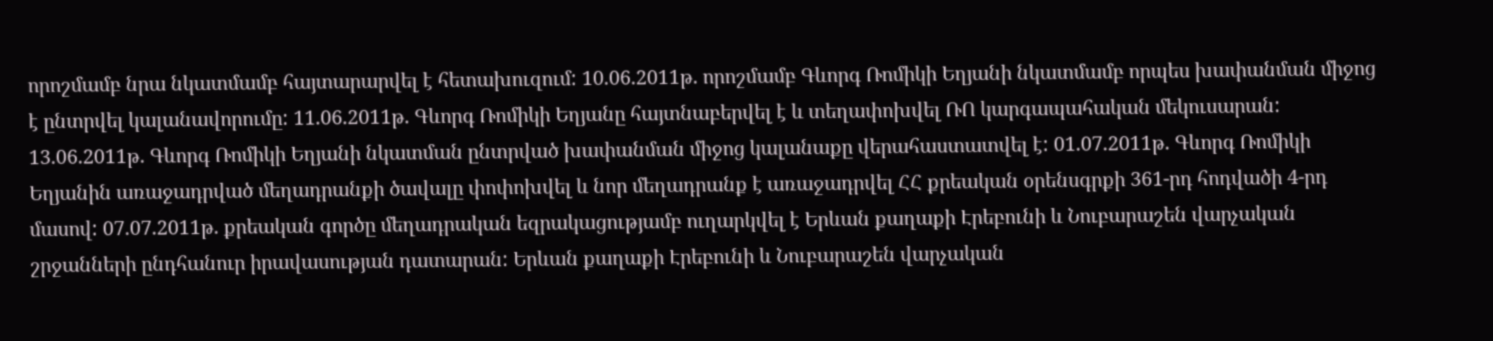որոշմամբ նրա նկատմամբ հայտարարվել է հետախուզում: 10.06.2011թ. որոշմամբ Գևորգ Ռոմիկի Եղյանի նկատմամբ որպես խափանման միջոց է ընտրվել կալանավորումը: 11.06.2011թ. Գևորգ Ռոմիկի Եղյանը հայտնաբերվել է և տեղափոխվել ՌՈ կարգապահական մեկուսարան: 13.06.2011թ. Գևորգ Ռոմիկի Եղյանի նկատման ընտրված խափանման միջոց կալանաքը վերահաստատվել է: 01.07.2011թ. Գևորգ Ռոմիկի Եղյանին առաջադրված մեղադրանքի ծավալը փոփոխվել և նոր մեղադրանք է առաջադրվել ՀՀ քրեական օրենսգրքի 361-րդ հոդվածի 4-րդ մասով: 07.07.2011թ. քրեական գործը մեղադրական եզրակացությամբ ուղարկվել է Երևան քաղաքի Էրեբունի և Նուբարաշեն վարչական շրջանների ընդհանուր իրավասության դատարան: Երևան քաղաքի Էրեբունի և Նուբարաշեն վարչական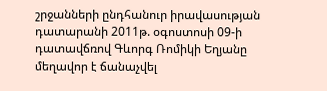շրջանների ընդհանուր իրավասության դատարանի 2011թ. օգոստոսի 09-ի դատավճռով Գևորգ Ռոմիկի Եղյանը մեղավոր է ճանաչվել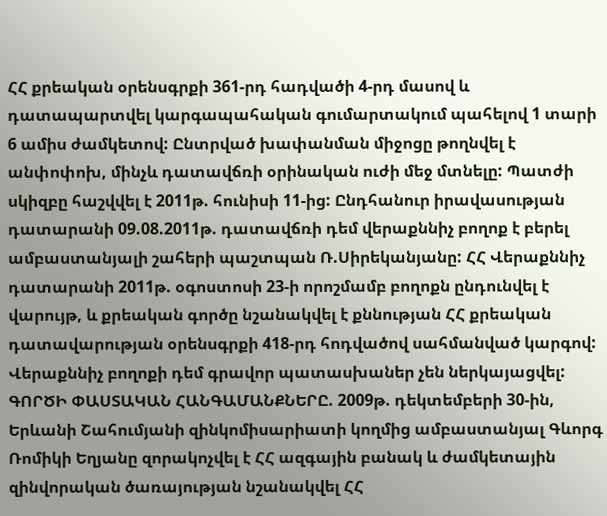ՀՀ քրեական օրենսգրքի 361-րդ հադվածի 4-րդ մասով և դատապարտվել կարգապահական գումարտակում պահելով 1 տարի 6 ամիս ժամկետով: Ընտրված խափանման միջոցը թողնվել է անփոփոխ, մինչև դատավճռի օրինական ուժի մեջ մտնելը: Պատժի սկիզբը հաշվվել է 2011թ. հունիսի 11-ից: Ընդհանուր իրավասության դատարանի 09.08.2011թ. դատավճռի դեմ վերաքննիչ բողոք է բերել ամբաստանյալի շահերի պաշտպան Ռ.Սիրեկանյանը: ՀՀ Վերաքննիչ դատարանի 2011թ. օգոստոսի 23-ի որոշմամբ բողոքն ընդունվել է վարույթ, և քրեական գործը նշանակվել է քննության ՀՀ քրեական դատավարության օրենսգրքի 418-րդ հոդվածով սահմանված կարգով: Վերաքննիչ բողոքի դեմ գրավոր պատասխաներ չեն ներկայացվել: ԳՈՐԾԻ ՓԱՍՏԱԿԱՆ ՀԱՆԳԱՄԱՆՔՆԵՐԸ. 2009թ. դեկտեմբերի 30-ին, Երևանի Շահումյանի զինկոմիսարիատի կողմից ամբաստանյալ Գևորգ Ռոմիկի Եղյանը զորակոչվել է ՀՀ ազգային բանակ և ժամկետային զինվորական ծառայության նշանակվել ՀՀ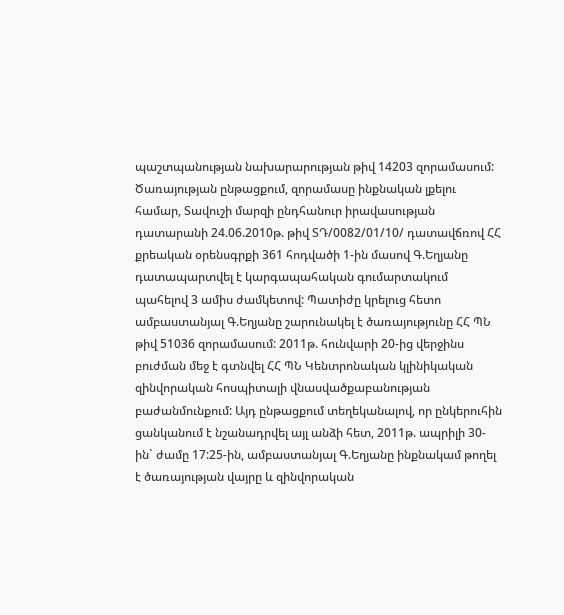պաշտպանության նախարարության թիվ 14203 զորամասում: Ծառայության ընթացքում, զորամասը ինքնական լքելու համար, Տավուշի մարզի ընդհանուր իրավասության դատարանի 24.06.2010թ. թիվ ՏԴ/0082/01/10/ դատավճռով ՀՀ քրեական օրենսգրքի 361 հոդվածի 1-ին մասով Գ.Եղյանը դատապարտվել է կարգապահական գումարտակում պահելով 3 ամիս ժամկետով: Պատիժը կրելուց հետո ամբաստանյալ Գ.Եղյանը շարունակել է ծառայությունը ՀՀ ՊՆ թիվ 51036 զորամասում: 2011թ. հունվարի 20-ից վերջինս բուժման մեջ է գտնվել ՀՀ ՊՆ Կենտրոնական կլինիկական զինվորական հոսպիտալի վնասվածքաբանության բաժանմունքում: Այդ ընթացքում տեղեկանալով, որ ընկերուհին ցանկանում է նշանադրվել այլ անձի հետ, 2011թ. ապրիլի 30-ին` ժամը 17:25-ին, ամբաստանյալ Գ.Եղյանը ինքնակամ թողել է ծառայության վայրը և զինվորական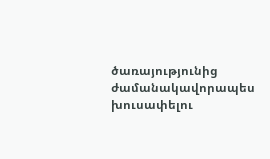ծառայությունից ժամանակավորապես խուսափելու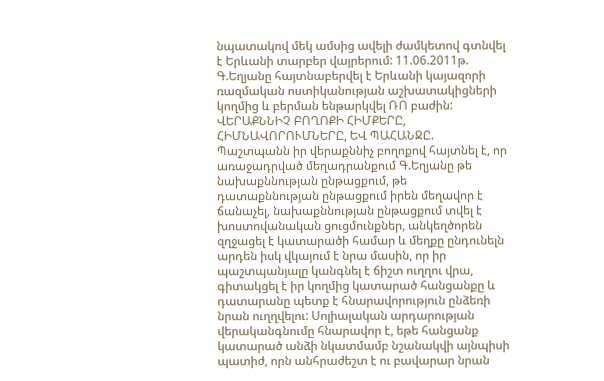նպատակով մեկ ամսից ավելի ժամկետով գտնվել է Երևանի տարբեր վայրերում: 11.06.2011թ. Գ.Եղյանը հայտնաբերվել է Երևանի կայազորի ռազմական ոստիկանության աշխատակիցների կողմից և բերման ենթարկվել ՌՈ բաժին: ՎԵՐԱՔՆՆԻՉ ԲՈՂՈՔԻ ՀԻՄՔԵՐԸ, ՀԻՄՆԱՎՈՐՈՒՄՆԵՐԸ, ԵՎ ՊԱՀԱՆՋԸ. Պաշտպանն իր վերաքննիչ բողոքով հայտնել է, որ առաջադրված մեղադրանքում Գ.Եղյանը թե նախաքննության ընթացքում, թե դատաքննության ընթացքում իրեն մեղավոր է ճանաչել, նախաքննության ընթացքում տվել է խոստովանական ցուցմունքներ, անկեղծորեն զղջացել է կատարածի համար և մեղքը ընդունելն արդեն իսկ վկայում է նրա մասին, որ իր պաշտպանյալը կանգնել է ճիշտ ուղղու վրա, գիտակցել է իր կողմից կատարած հանցանքը և դատարանը պետք է հնարավորություն ընձեռի նրան ուղղվելու: Սոլիալական արդարության վերականգնումը հնարավոր է, եթե հանցանք կատարած անձի նկատմամբ նշանակվի այնպիսի պատիժ, որն անհրաժեշտ է ու բավարար նրան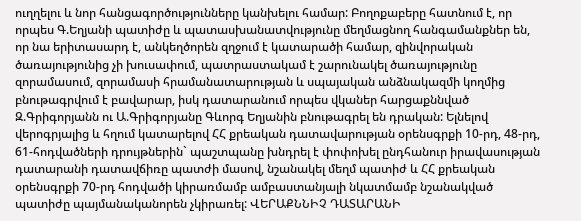ուղղելու և նոր հանցագործությունները կանխելու համար: Բողոքաբերը հատնում է, որ որպես Գ.Եղյանի պատիժը և պատասխանատվությունը մեղմացնող հանգամանքներ են, որ նա երիտասարդ է, անկեղծորեն զղջում է կատարածի համար, զինվորական ծառայությունից չի խուսափում, պատրաստակամ է շարունակել ծառայությունը զորամասում, զորամասի հրամանատարության և սպայական անձնակազմի կողմից բնութագրվում է բավարար, իսկ դատարանում որպես վկաներ հարցաքննված Զ.Գրիգորյանն ու Ա.Գրիգորյանը Գևորգ Եղյանին բնութագրել են դրական: Ելնելով վերոգրյալից և հղում կատարելով ՀՀ քրեական դատավարության օրենսգրքի 10-րդ, 48-րդ, 61-հոդվածների դրույթներին` պաշտպանը խնդրել է փոփոխել ընդհանուր իրավասության դատարանի դատավճիռը պատժի մասով, նշանակել մեղմ պատիժ և ՀՀ քրեական օրենսգրքի 70-րդ հոդվածի կիրառմամբ ամբաստանյալի նկատմամբ նշանակված պատիժը պայմանականորեն չկիրառել: ՎԵՐԱՔՆՆԻՉ ԴԱՏԱՐԱՆԻ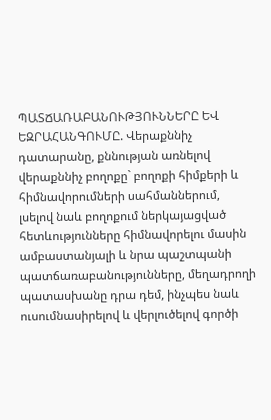ՊԱՏՃԱՌԱԲԱՆՈՒԹՅՈՒՆՆԵՐԸ ԵՎ ԵԶՐԱՀԱՆԳՈՒՄԸ. Վերաքննիչ դատարանը, քննության առնելով վերաքննիչ բողոքը` բողոքի հիմքերի և հիմնավորումների սահմաններում, լսելով նաև բողոքում ներկայացված հետևությունները հիմնավորելու մասին ամբաստանյալի և նրա պաշտպանի պատճառաբանությունները, մեղադրողի պատասխանը դրա դեմ, ինչպես նաև ուսումնասիրելով և վերլուծելով գործի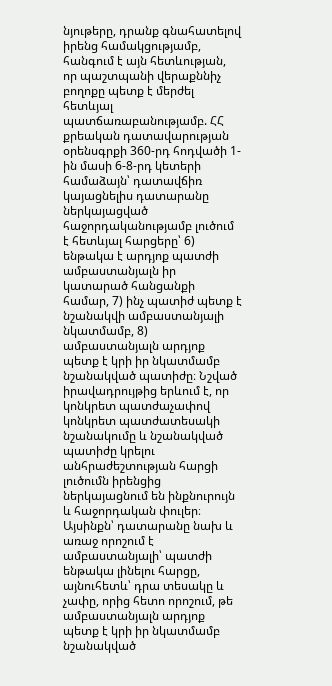նյութերը, դրանք գնահատելով իրենց համակցությամբ, հանգում է այն հետևության, որ պաշտպանի վերաքննիչ բողոքը պետք է մերժել հետևյալ պատճառաբանությամբ. ՀՀ քրեական դատավարության օրենսգրքի 360-րդ հոդվածի 1-ին մասի 6-8-րդ կետերի համաձայն՝ դատավճիռ կայացնելիս դատարանը ներկայացված հաջորդականությամբ լուծում է հետևյալ հարցերը՝ 6) ենթակա է արդյոք պատժի ամբաստանյալն իր կատարած հանցանքի համար, 7) ինչ պատիժ պետք է նշանակվի ամբաստանյալի նկատմամբ, 8) ամբաստանյալն արդյոք պետք է կրի իր նկատմամբ նշանակված պատիժը։ Նշված իրավադրույթից երևում է, որ կոնկրետ պատժաչափով կոնկրետ պատժատեսակի նշանակումը և նշանակված պատիժը կրելու անհրաժեշտության հարցի լուծումն իրենցից ներկայացնում են ինքնուրույն և հաջորդական փուլեր։ Այսինքն՝ դատարանը նախ և առաջ որոշում է ամբաստանյալի՝ պատժի ենթակա լինելու հարցը, այնուհետև՝ դրա տեսակը և չափը, որից հետո որոշում, թե ամբաստանյալն արդյոք պետք է կրի իր նկատմամբ նշանակված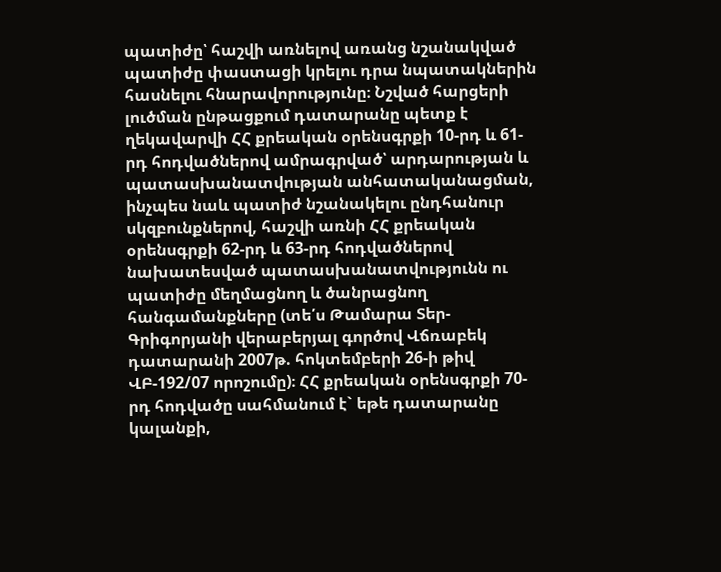պատիժը՝ հաշվի առնելով առանց նշանակված պատիժը փաստացի կրելու դրա նպատակներին հասնելու հնարավորությունը։ Նշված հարցերի լուծման ընթացքում դատարանը պետք է ղեկավարվի ՀՀ քրեական օրենսգրքի 10-րդ և 61-րդ հոդվածներով ամրագրված՝ արդարության և պատասխանատվության անհատականացման, ինչպես նաև պատիժ նշանակելու ընդհանուր սկզբունքներով, հաշվի առնի ՀՀ քրեական օրենսգրքի 62-րդ և 63-րդ հոդվածներով նախատեսված պատասխանատվությունն ու պատիժը մեղմացնող և ծանրացնող հանգամանքները (տե՛ս Թամարա Տեր-Գրիգորյանի վերաբերյալ գործով Վճռաբեկ դատարանի 2007թ. հոկտեմբերի 26-ի թիվ ՎԲ-192/07 որոշումը)։ ՀՀ քրեական օրենսգրքի 70-րդ հոդվածը սահմանում է` եթե դատարանը կալանքի,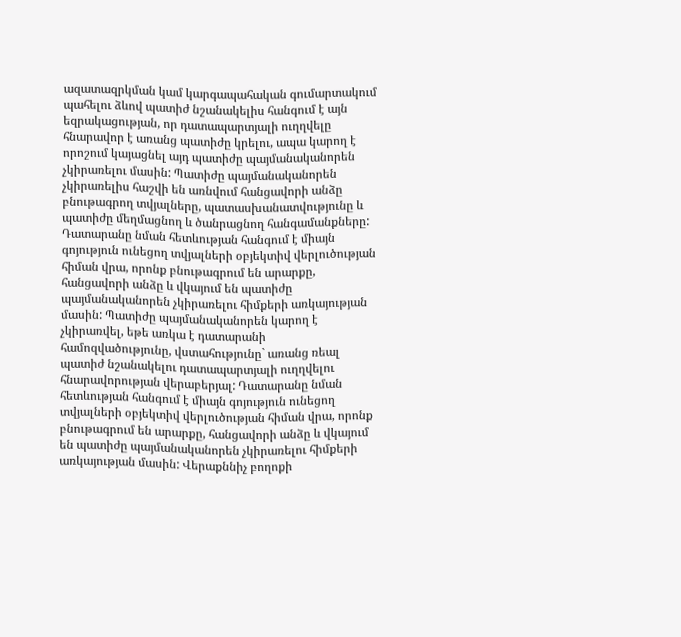ազատազրկման կամ կարգապահական գումարտակում պահելու ձևով պատիժ նշանակելիս հանգում է այն եզրակացության, որ դատապարտյալի ուղղվելը հնարավոր է առանց պատիժը կրելու, ապա կարող է որոշում կայացնել այդ պատիժը պայմանականորեն չկիրառելու մասին: Պատիժը պայմանականորեն չկիրառելիս հաշվի են առնվում հանցավորի անձը բնութագրող տվյալները, պատասխանատվությունը և պատիժը մեղմացնող և ծանրացնող հանգամանքները: Դատարանը նման հետևության հանգում է միայն գոյություն ունեցող տվյալների օբյեկտիվ վերլուծության հիման վրա, որոնք բնութագրում են արարքը, հանցավորի անձը և վկայում են պատիժը պայմանականորեն չկիրառելու հիմքերի առկայության մասին: Պատիժը պայմանականորեն կարող է չկիրառվել, եթե առկա է դատարանի համոզվածությունը, վստահությունը` առանց ռեալ պատիժ նշանակելու դատապարտյալի ուղղվելու հնարավորության վերաբերյալ: Դատարանը նման հետևության հանգում է միայն գոյություն ունեցող տվյալների օբյեկտիվ վերլուծության հիման վրա, որոնք բնութագրում են արարքը, հանցավորի անձը և վկայում են պատիժը պայմանականորեն չկիրառելու հիմքերի առկայության մասին: Վերաքննիչ բողոքի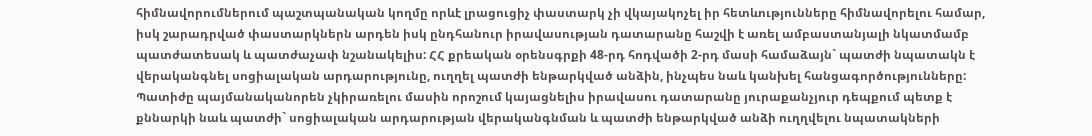հիմնավորումներում պաշտպանական կողմը որևէ լրացուցիչ փաստարկ չի վկայակոչել իր հետևությունները հիմնավորելու համար, իսկ շարադրված փաստարկներն արդեն իսկ ընդհանուր իրավասության դատարանը հաշվի է առել ամբաստանյալի նկատմամբ պատժատեսակ և պատժաչափ նշանակելիս: ՀՀ քրեական օրենսգրքի 48-րդ հոդվածի 2-րդ մասի համաձայն` պատժի նպատակն է վերականգնել սոցիալական արդարությունը, ուղղել պատժի ենթարկված անձին, ինչպես նաև կանխել հանցագործությունները: Պատիժը պայմանականորեն չկիրառելու մասին որոշում կայացնելիս իրավասու դատարանը յուրաքանչյուր դեպքում պետք է քննարկի նաև պատժի` սոցիալական արդարության վերականգնման և պատժի ենթարկված անձի ուղղվելու նպատակների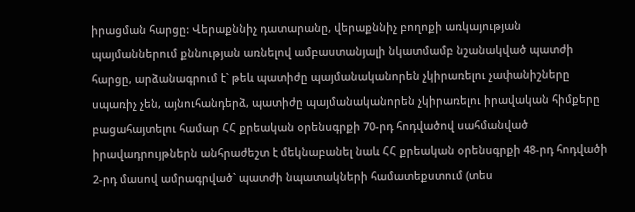իրացման հարցը: Վերաքննիչ դատարանը, վերաքննիչ բողոքի առկայության պայմաններում քննության առնելով ամբաստանյալի նկատմամբ նշանակված պատժի հարցը, արձանագրում է` թեև պատիժը պայմանականորեն չկիրառելու չափանիշները սպառիչ չեն, այնուհանդերձ, պատիժը պայմանականորեն չկիրառելու իրավական հիմքերը բացահայտելու համար ՀՀ քրեական օրենսգրքի 70-րդ հոդվածով սահմանված իրավադրույթներն անհրաժեշտ է մեկնաբանել նաև ՀՀ քրեական օրենսգրքի 48-րդ հոդվածի 2-րդ մասով ամրագրված` պատժի նպատակների համատեքստում (տես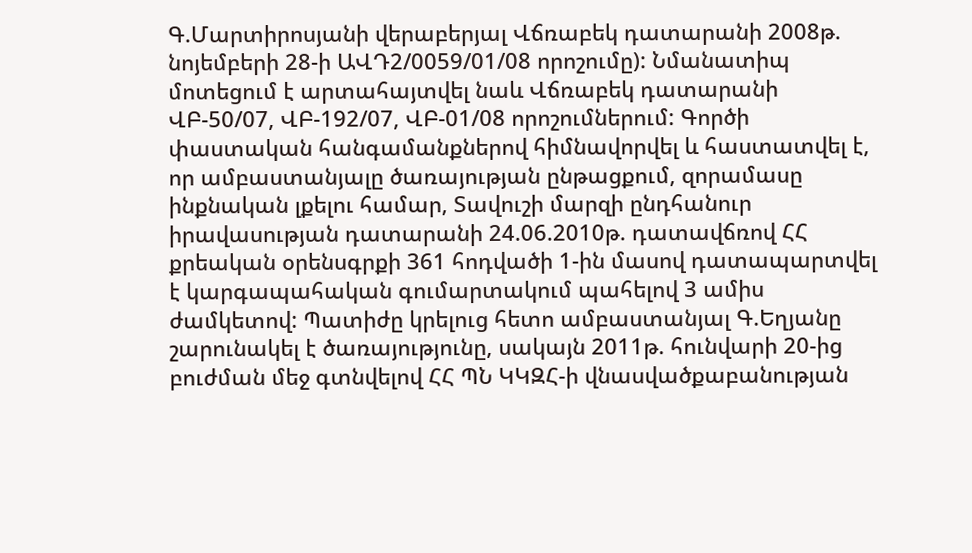Գ.Մարտիրոսյանի վերաբերյալ Վճռաբեկ դատարանի 2008թ. նոյեմբերի 28-ի ԱՎԴ2/0059/01/08 որոշումը): Նմանատիպ մոտեցում է արտահայտվել նաև Վճռաբեկ դատարանի ՎԲ-50/07, ՎԲ-192/07, ՎԲ-01/08 որոշումներում: Գործի փաստական հանգամանքներով հիմնավորվել և հաստատվել է, որ ամբաստանյալը ծառայության ընթացքում, զորամասը ինքնական լքելու համար, Տավուշի մարզի ընդհանուր իրավասության դատարանի 24.06.2010թ. դատավճռով ՀՀ քրեական օրենսգրքի 361 հոդվածի 1-ին մասով դատապարտվել է կարգապահական գումարտակում պահելով 3 ամիս ժամկետով: Պատիժը կրելուց հետո ամբաստանյալ Գ.Եղյանը շարունակել է ծառայությունը, սակայն 2011թ. հունվարի 20-ից բուժման մեջ գտնվելով ՀՀ ՊՆ ԿԿԶՀ-ի վնասվածքաբանության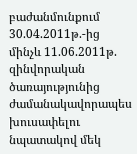բաժանմունքում 30.04.2011թ.-ից մինչև 11.06.2011թ. զինվորական ծառայությունից ժամանակավորապես խուսափելու նպատակով մեկ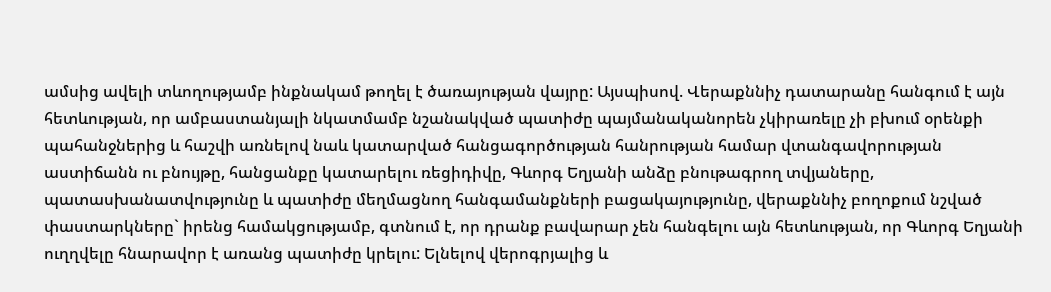ամսից ավելի տևողությամբ ինքնակամ թողել է ծառայության վայրը: Այսպիսով. Վերաքննիչ դատարանը հանգում է այն հետևության, որ ամբաստանյալի նկատմամբ նշանակված պատիժը պայմանականորեն չկիրառելը չի բխում օրենքի պահանջներից և հաշվի առնելով նաև կատարված հանցագործության հանրության համար վտանգավորության աստիճանն ու բնույթը, հանցանքը կատարելու ռեցիդիվը, Գևորգ Եղյանի անձը բնութագրող տվյաները, պատասխանատվությունը և պատիժը մեղմացնող հանգամանքների բացակայությունը, վերաքննիչ բողոքում նշված փաստարկները` իրենց համակցությամբ, գտնում է, որ դրանք բավարար չեն հանգելու այն հետևության, որ Գևորգ Եղյանի ուղղվելը հնարավոր է առանց պատիժը կրելու: Ելնելով վերոգրյալից և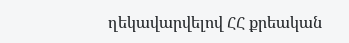ղեկավարվելով ՀՀ քրեական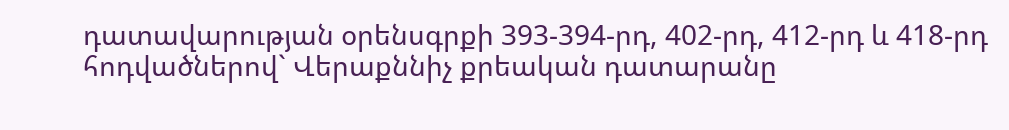դատավարության օրենսգրքի 393-394-րդ, 402-րդ, 412-րդ և 418-րդ հոդվածներով` Վերաքննիչ քրեական դատարանը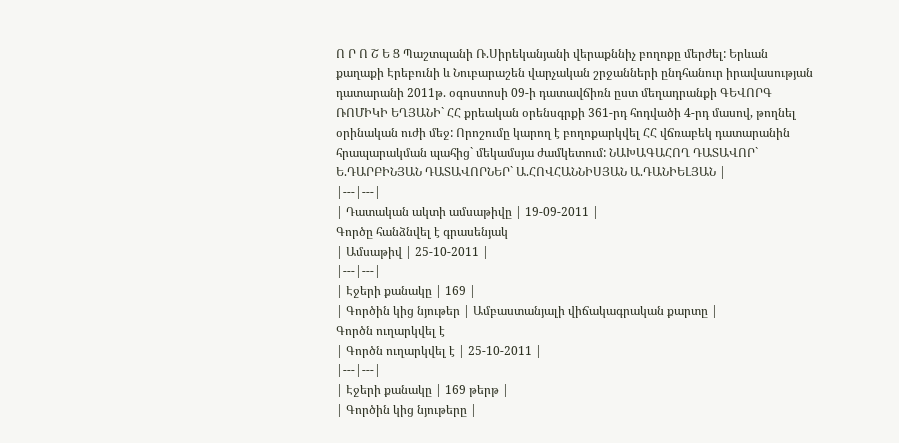Ո Ր Ո Շ Ե Ց Պաշտպանի Ռ.Սիրեկանյանի վերաքննիչ բողոքը մերժել: Երևան քաղաքի Էրեբունի և Նուբարաշեն վարչական շրջանների ընդհանուր իրավասության դատարանի 2011թ. օգոստոսի 09-ի դատավճիռն ըստ մեղադրանքի ԳԵՎՈՐԳ ՌՈՄԻԿԻ ԵՂՅԱՆԻ` ՀՀ քրեական օրենսգրքի 361-րդ հոդվածի 4-րդ մասով, թողնել օրինական ուժի մեջ: Որոշումը կարող է բողոքարկվել ՀՀ վճռաբեկ դատարանին հրապարակման պահից` մեկամսյա ժամկետում: ՆԱԽԱԳԱՀՈՂ ԴԱՏԱՎՈՐ` Ե.ԴԱՐԲԻՆՅԱՆ ԴԱՏԱՎՈՐՆԵՐ` Ա.ՀՈՎՀԱՆՆԻՍՅԱՆ Ա.ԴԱՆԻԵԼՅԱՆ |
|---|---|
| Դատական ակտի ամսաթիվը | 19-09-2011 |
Գործը հանձնվել է գրասենյակ
| Ամսաթիվ | 25-10-2011 |
|---|---|
| Էջերի քանակը | 169 |
| Գործին կից նյութեր | Ամբաստանյալի վիճակագրական քարտը |
Գործն ուղարկվել է
| Գործն ուղարկվել է | 25-10-2011 |
|---|---|
| Էջերի քանակը | 169 թերթ |
| Գործին կից նյութերը |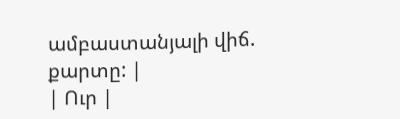ամբաստանյալի վիճ. քարտը: |
| Ուր |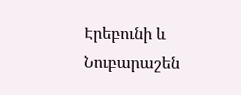Էրեբունի և Նուբարաշեն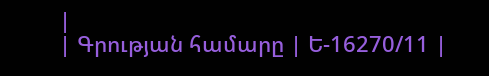|
| Գրության համարը | Ե-16270/11 |